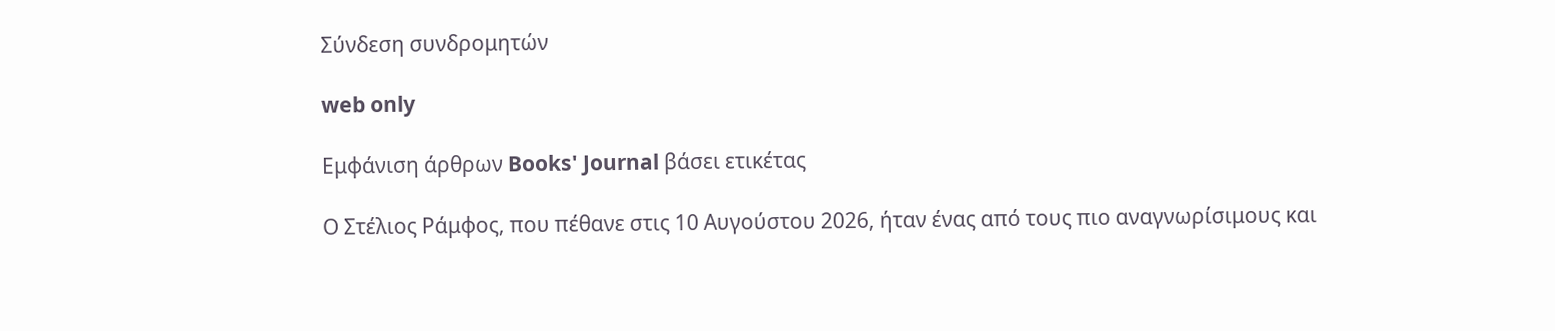Σύνδεση συνδρομητών

web only

Εμφάνιση άρθρων Books' Journal βάσει ετικέτας

Ο Στέλιος Ράμφος, που πέθανε στις 10 Αυγούστου 2026, ήταν ένας από τους πιο αναγνωρίσιμους και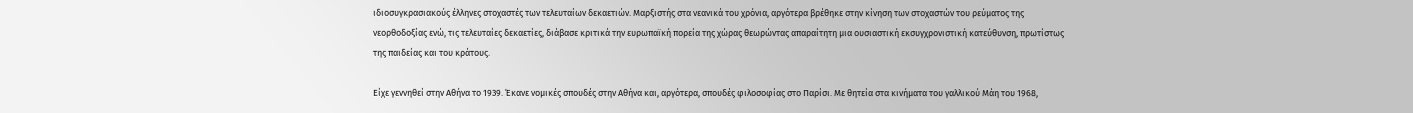ιδιοσυγκρασιακούς έλληνες στοχαστές των τελευταίων δεκαετιών. Μαρξιστής στα νεανικά του χρόνια, αργότερα βρέθηκε στην κίνηση των στοχαστών του ρεύματος της νεορθοδοξίας ενώ, τις τελευταίες δεκαετίες, διάβασε κριτικά την ευρωπαϊκή πορεία της χώρας θεωρώντας απαραίτητη μια ουσιαστική εκσυγχρονιστική κατεύθυνση, πρωτίστως της παιδείας και του κράτους.

Είχε γεννηθεί στην Αθήνα το 1939. Έκανε νομικές σπουδές στην Αθήνα και, αργότερα, σπουδές φιλοσοφίας στο Παρίσι. Με θητεία στα κινήματα του γαλλικού Μάη του 1968,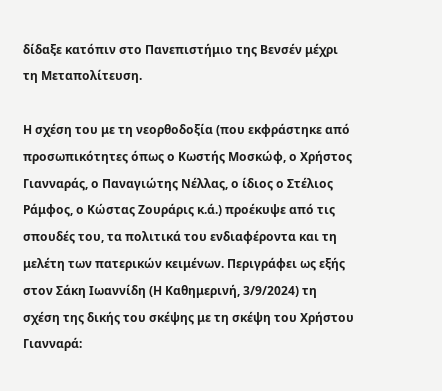δίδαξε κατόπιν στο Πανεπιστήμιο της Βενσέν μέχρι τη Μεταπολίτευση.

Η σχέση του με τη νεορθοδοξία (που εκφράστηκε από προσωπικότητες όπως ο Κωστής Μοσκώφ, ο Χρήστος Γιανναράς, ο Παναγιώτης Νέλλας, ο ίδιος ο Στέλιος Ράμφος, ο Κώστας Ζουράρις κ.ά.) προέκυψε από τις σπουδές του, τα πολιτικά του ενδιαφέροντα και τη μελέτη των πατερικών κειμένων. Περιγράφει ως εξής στον Σάκη Ιωαννίδη (Η Καθημερινή, 3/9/2024) τη σχέση της δικής του σκέψης με τη σκέψη του Χρήστου Γιανναρά: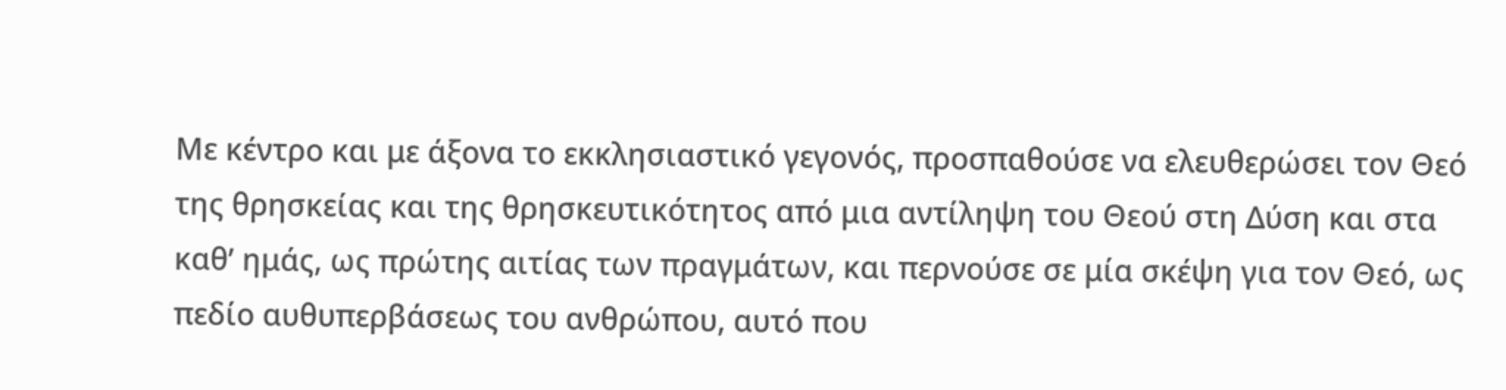Με κέντρο και με άξονα το εκκλησιαστικό γεγονός, προσπαθούσε να ελευθερώσει τον Θεό της θρησκείας και της θρησκευτικότητος από μια αντίληψη του Θεού στη Δύση και στα καθ’ ημάς, ως πρώτης αιτίας των πραγμάτων, και περνούσε σε μία σκέψη για τον Θεό, ως πεδίο αυθυπερβάσεως του ανθρώπου, αυτό που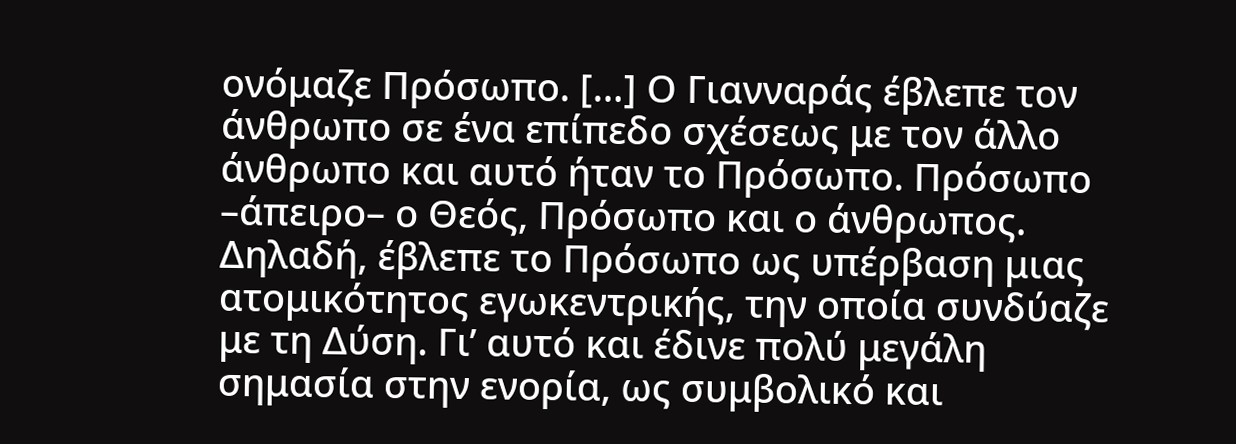ονόμαζε Πρόσωπο. […] Ο Γιανναράς έβλεπε τον άνθρωπο σε ένα επίπεδο σχέσεως με τον άλλο άνθρωπο και αυτό ήταν το Πρόσωπο. Πρόσωπο –άπειρο– ο Θεός, Πρόσωπο και ο άνθρωπος. Δηλαδή, έβλεπε το Πρόσωπο ως υπέρβαση μιας ατομικότητος εγωκεντρικής, την οποία συνδύαζε με τη Δύση. Γι’ αυτό και έδινε πολύ μεγάλη σημασία στην ενορία, ως συμβολικό και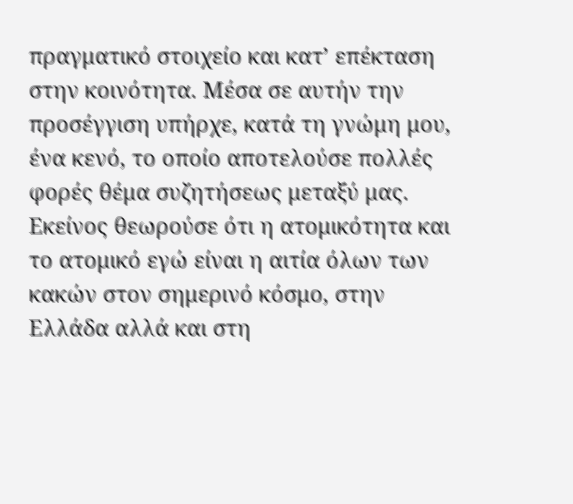πραγματικό στοιχείο και κατ’ επέκταση στην κοινότητα. Μέσα σε αυτήν την προσέγγιση υπήρχε, κατά τη γνώμη μου, ένα κενό, το οποίο αποτελούσε πολλές φορές θέμα συζητήσεως μεταξύ μας. Εκείνος θεωρούσε ότι η ατομικότητα και το ατομικό εγώ είναι η αιτία όλων των κακών στον σημερινό κόσμο, στην Ελλάδα αλλά και στη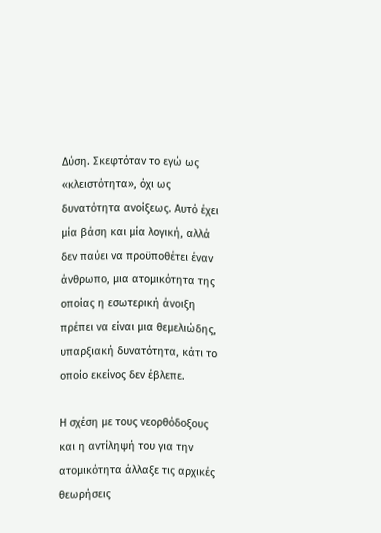Δύση. Σκεφτόταν το εγώ ως «κλειστότητα», όχι ως δυνατότητα ανοίξεως. Αυτό έχει μία βάση και μία λογική, αλλά δεν παύει να προϋποθέτει έναν άνθρωπο, μια ατομικότητα της οποίας η εσωτερική άνοιξη πρέπει να είναι μια θεμελιώδης, υπαρξιακή δυνατότητα, κάτι το οποίο εκείνος δεν έβλεπε.

Η σχέση με τους νεορθόδοξους και η αντίληψή του για την ατομικότητα άλλαξε τις αρχικές θεωρήσεις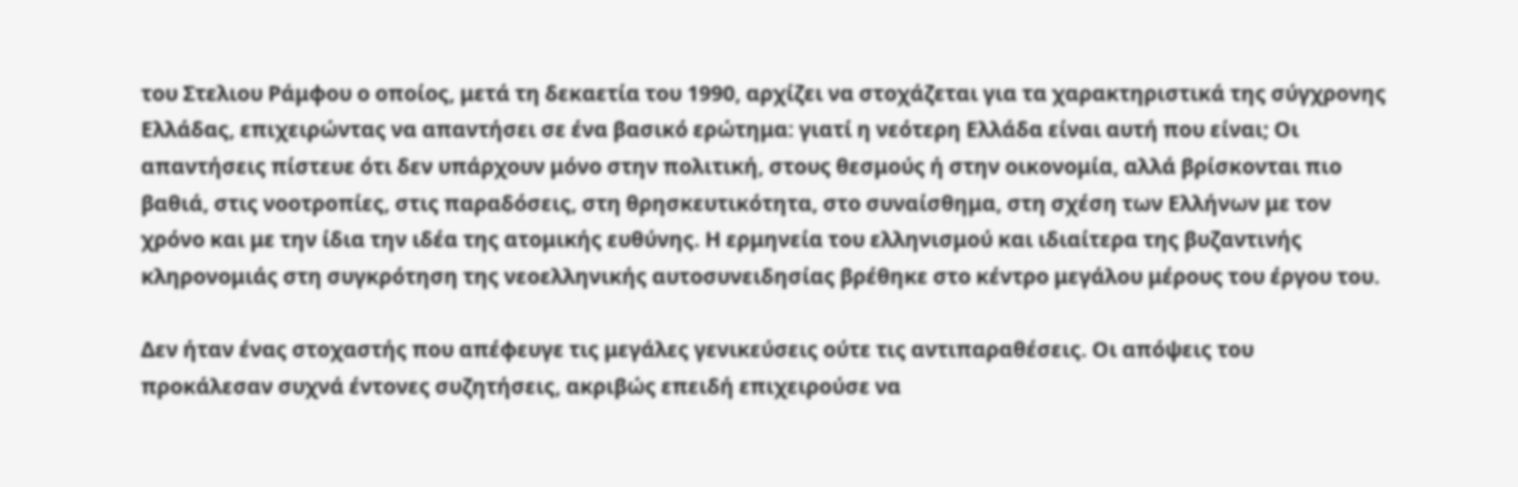του Στελιου Ράμφου ο οποίος, μετά τη δεκαετία του 1990, αρχίζει να στοχάζεται για τα χαρακτηριστικά της σύγχρονης Ελλάδας, επιχειρώντας να απαντήσει σε ένα βασικό ερώτημα: γιατί η νεότερη Ελλάδα είναι αυτή που είναι; Οι απαντήσεις πίστευε ότι δεν υπάρχουν μόνο στην πολιτική, στους θεσμούς ή στην οικονομία, αλλά βρίσκονται πιο βαθιά, στις νοοτροπίες, στις παραδόσεις, στη θρησκευτικότητα, στο συναίσθημα, στη σχέση των Ελλήνων με τον χρόνο και με την ίδια την ιδέα της ατομικής ευθύνης. Η ερμηνεία του ελληνισμού και ιδιαίτερα της βυζαντινής κληρονομιάς στη συγκρότηση της νεοελληνικής αυτοσυνειδησίας βρέθηκε στο κέντρο μεγάλου μέρους του έργου του.

Δεν ήταν ένας στοχαστής που απέφευγε τις μεγάλες γενικεύσεις ούτε τις αντιπαραθέσεις. Οι απόψεις του προκάλεσαν συχνά έντονες συζητήσεις, ακριβώς επειδή επιχειρούσε να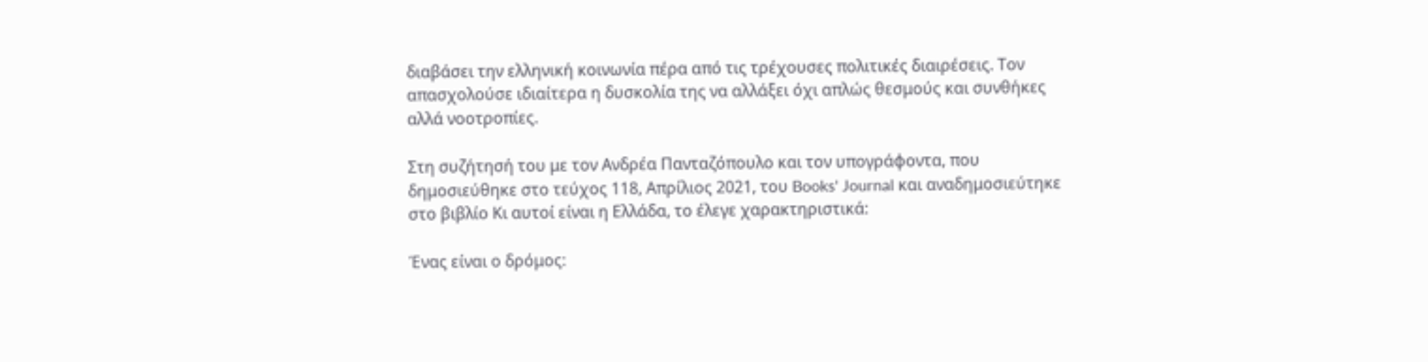διαβάσει την ελληνική κοινωνία πέρα από τις τρέχουσες πολιτικές διαιρέσεις. Τον απασχολούσε ιδιαίτερα η δυσκολία της να αλλάξει όχι απλώς θεσμούς και συνθήκες αλλά νοοτροπίες.

Στη συζήτησή του με τον Ανδρέα Πανταζόπουλο και τον υπογράφοντα, που δημοσιεύθηκε στο τεύχος 118, Απρίλιος 2021, του Books' Journal και αναδημοσιεύτηκε στο βιβλίο Κι αυτοί είναι η Ελλάδα, το έλεγε χαρακτηριστικά:

Ένας είναι ο δρόμος: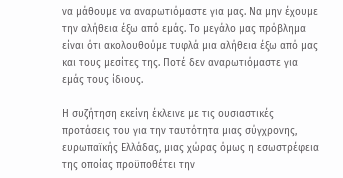να μάθουμε να αναρωτιόμαστε για μας. Να μην έχουμε την αλήθεια έξω από εμάς. Το μεγάλο μας πρόβλημα είναι ότι ακολουθούμε τυφλά μια αλήθεια έξω από μας και τους μεσίτες της. Ποτέ δεν αναρωτιόμαστε για εμάς τους ίδιους.

Η συζήτηση εκείνη έκλεινε με τις ουσιαστικές προτάσεις του για την ταυτότητα μιας σύγχρονης, ευρωπαϊκής Ελλάδας, μιας χώρας όμως η εσωστρέφεια της οποίας προϋποθέτει την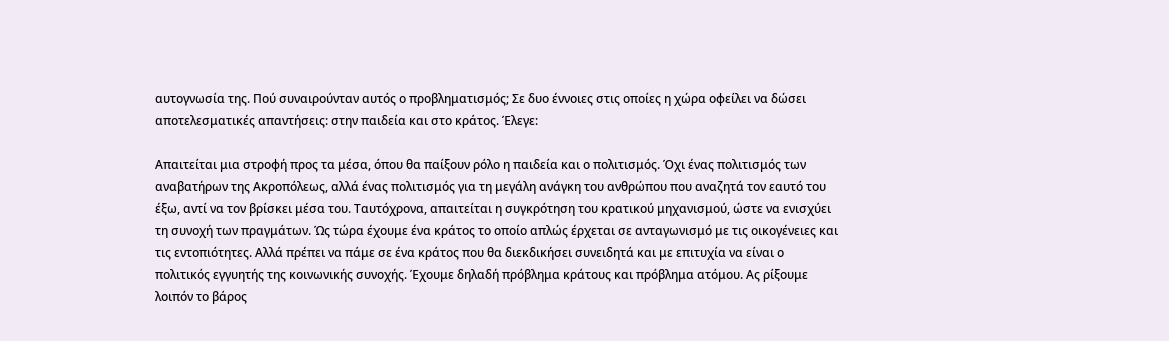αυτογνωσία της. Πού συναιρούνταν αυτός ο προβληματισμός; Σε δυο έννοιες στις οποίες η χώρα οφείλει να δώσει αποτελεσματικές απαντήσεις: στην παιδεία και στο κράτος. Έλεγε:

Απαιτείται μια στροφή προς τα μέσα, όπου θα παίξουν ρόλο η παιδεία και ο πολιτισμός. Όχι ένας πολιτισμός των αναβατήρων της Ακροπόλεως, αλλά ένας πολιτισμός για τη μεγάλη ανάγκη του ανθρώπου που αναζητά τον εαυτό του έξω, αντί να τον βρίσκει μέσα του. Ταυτόχρονα, απαιτείται η συγκρότηση του κρατικού μηχανισμού, ώστε να ενισχύει τη συνοχή των πραγμάτων. Ώς τώρα έχουμε ένα κράτος το οποίο απλώς έρχεται σε ανταγωνισμό με τις οικογένειες και τις εντοπιότητες. Αλλά πρέπει να πάμε σε ένα κράτος που θα διεκδικήσει συνειδητά και με επιτυχία να είναι ο πολιτικός εγγυητής της κοινωνικής συνοχής. Έχουμε δηλαδή πρόβλημα κράτους και πρόβλημα ατόμου. Ας ρίξουμε λοιπόν το βάρος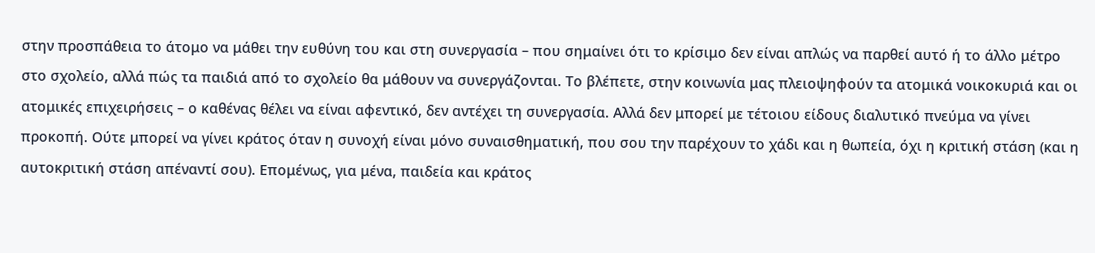στην προσπάθεια το άτομο να μάθει την ευθύνη του και στη συνεργασία – που σημαίνει ότι το κρίσιμο δεν είναι απλώς να παρθεί αυτό ή το άλλο μέτρο στο σχολείο, αλλά πώς τα παιδιά από το σχολείο θα μάθουν να συνεργάζονται. Το βλέπετε, στην κοινωνία μας πλειοψηφούν τα ατομικά νοικοκυριά και οι ατομικές επιχειρήσεις – ο καθένας θέλει να είναι αφεντικό, δεν αντέχει τη συνεργασία. Αλλά δεν μπορεί με τέτοιου είδους διαλυτικό πνεύμα να γίνει προκοπή. Ούτε μπορεί να γίνει κράτος όταν η συνοχή είναι μόνο συναισθηματική, που σου την παρέχουν το χάδι και η θωπεία, όχι η κριτική στάση (και η αυτοκριτική στάση απέναντί σου). Επομένως, για μένα, παιδεία και κράτος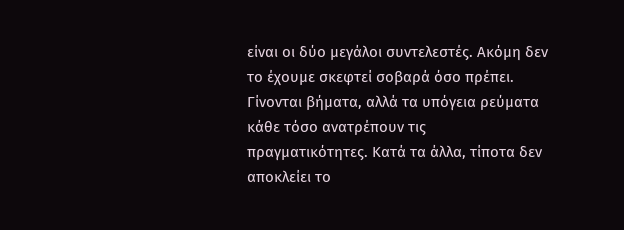είναι οι δύο μεγάλοι συντελεστές. Ακόμη δεν το έχουμε σκεφτεί σοβαρά όσο πρέπει. Γίνονται βήματα, αλλά τα υπόγεια ρεύματα κάθε τόσο ανατρέπουν τις πραγματικότητες. Κατά τα άλλα, τίποτα δεν αποκλείει το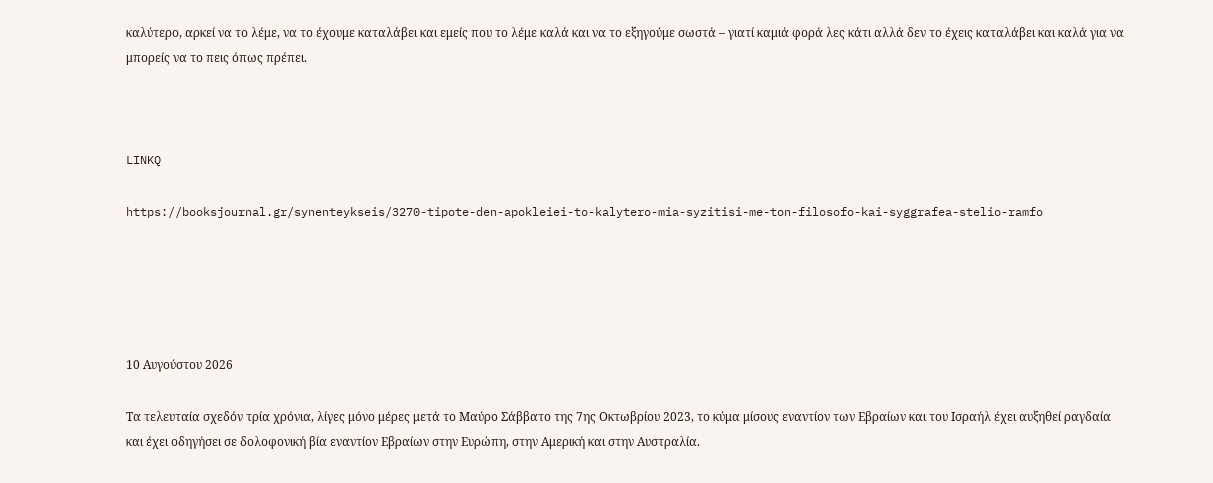καλύτερο, αρκεί να το λέμε, να το έχουμε καταλάβει και εμείς που το λέμε καλά και να το εξηγούμε σωστά – γιατί καμιά φορά λες κάτι αλλά δεν το έχεις καταλάβει και καλά για να μπορείς να το πεις όπως πρέπει.



LINKQ

https://booksjournal.gr/synenteykseis/3270-tipote-den-apokleiei-to-kalytero-mia-syzitisi-me-ton-filosofo-kai-syggrafea-stelio-ramfo





10 Αυγούστου 2026

Τα τελευταία σχεδόν τρία χρόνια, λίγες μόνο μέρες μετά το Μαύρο Σάββατο της 7ης Οκτωβρίου 2023, το κύμα μίσους εναντίον των Εβραίων και του Ισραήλ έχει αυξηθεί ραγδαία και έχει οδηγήσει σε δολοφονική βία εναντίον Εβραίων στην Ευρώπη, στην Αμερική και στην Αυστραλία.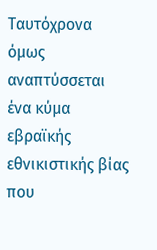Ταυτόχρονα όμως αναπτύσσεται ένα κύμα εβραϊκής εθνικιστικής βίας που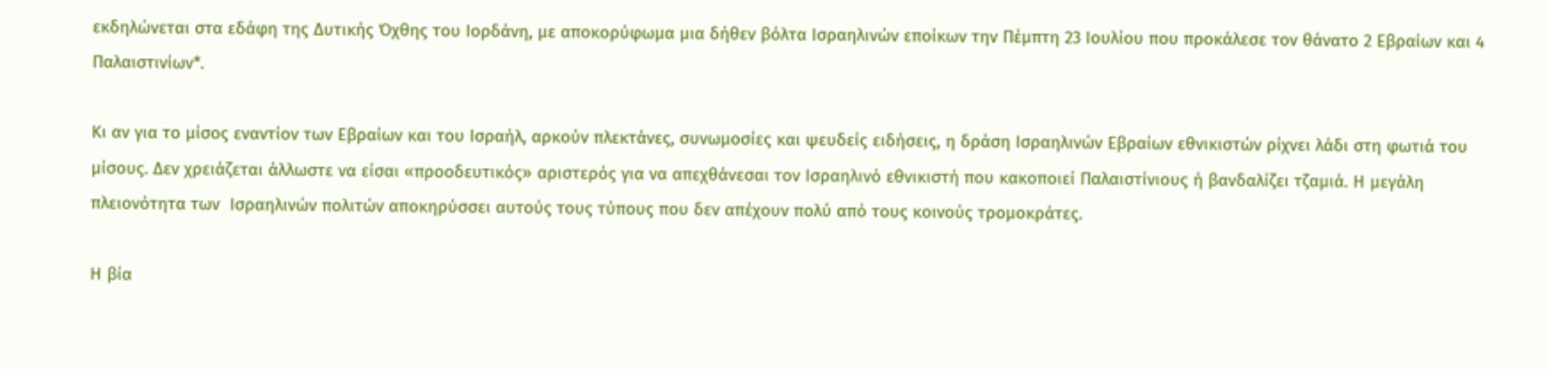εκδηλώνεται στα εδάφη της Δυτικής Όχθης του Ιορδάνη, με αποκορύφωμα μια δήθεν βόλτα Ισραηλινών εποίκων την Πέμπτη 23 Ιουλίου που προκάλεσε τον θάνατο 2 Εβραίων και 4 Παλαιστινίων*.

Κι αν για το μίσος εναντίον των Εβραίων και του Ισραήλ, αρκούν πλεκτάνες, συνωμοσίες και ψευδείς ειδήσεις, η δράση Ισραηλινών Εβραίων εθνικιστών ρίχνει λάδι στη φωτιά του μίσους. Δεν χρειάζεται άλλωστε να είσαι «προοδευτικός» αριστερός για να απεχθάνεσαι τον Ισραηλινό εθνικιστή που κακοποιεί Παλαιστίνιους ή βανδαλίζει τζαμιά. Η μεγάλη πλειονότητα των  Ισραηλινών πολιτών αποκηρύσσει αυτούς τους τύπους που δεν απέχουν πολύ από τους κοινούς τρομοκράτες.

Η βία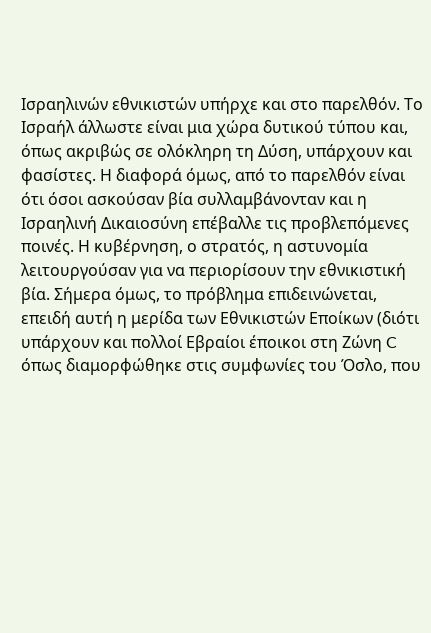Ισραηλινών εθνικιστών υπήρχε και στο παρελθόν. Το Ισραήλ άλλωστε είναι μια χώρα δυτικού τύπου και, όπως ακριβώς σε ολόκληρη τη Δύση, υπάρχουν και φασίστες. Η διαφορά όμως, από το παρελθόν είναι ότι όσοι ασκούσαν βία συλλαμβάνονταν και η Ισραηλινή Δικαιοσύνη επέβαλλε τις προβλεπόμενες ποινές. Η κυβέρνηση, ο στρατός, η αστυνομία λειτουργούσαν για να περιορίσουν την εθνικιστική βία. Σήμερα όμως, το πρόβλημα επιδεινώνεται, επειδή αυτή η μερίδα των Εθνικιστών Εποίκων (διότι υπάρχουν και πολλοί Εβραίοι έποικοι στη Ζώνη C  όπως διαμορφώθηκε στις συμφωνίες του Όσλο, που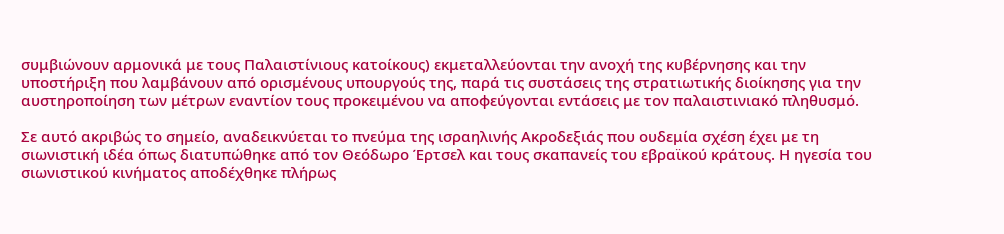συμβιώνουν αρμονικά με τους Παλαιστίνιους κατοίκους) εκμεταλλεύονται την ανοχή της κυβέρνησης και την υποστήριξη που λαμβάνουν από ορισμένους υπουργούς της, παρά τις συστάσεις της στρατιωτικής διοίκησης για την αυστηροποίηση των μέτρων εναντίον τους προκειμένου να αποφεύγονται εντάσεις με τον παλαιστινιακό πληθυσμό.

Σε αυτό ακριβώς το σημείο, αναδεικνύεται το πνεύμα της ισραηλινής Ακροδεξιάς που ουδεμία σχέση έχει με τη σιωνιστική ιδέα όπως διατυπώθηκε από τον Θεόδωρο Έρτσελ και τους σκαπανείς του εβραϊκού κράτους. Η ηγεσία του σιωνιστικού κινήματος αποδέχθηκε πλήρως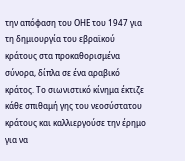την απόφαση του ΟΗΕ του 1947 για τη δημιουργία του εβραϊκού κράτους στα προκαθορισμένα σύνορα, δίπλα σε ένα αραβικό κράτος. Το σιωνιστικό κίνημα έκτιζε κάθε σπιθαμή γης του νεοσύστατου κράτους και καλλιεργούσε την έρημο για να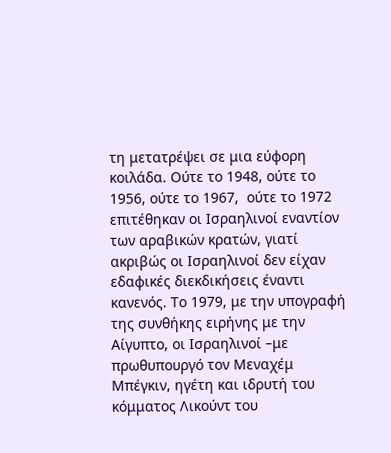τη μετατρέψει σε μια εύφορη κοιλάδα. Ούτε το 1948, ούτε το 1956, ούτε το 1967,  ούτε το 1972 επιτέθηκαν οι Ισραηλινοί εναντίον των αραβικών κρατών, γιατί ακριβώς οι Ισραηλινοί δεν είχαν εδαφικές διεκδικήσεις έναντι κανενός. Το 1979, με την υπογραφή της συνθήκης ειρήνης με την Αίγυπτο, οι Ισραηλινοί –με πρωθυπουργό τον Μεναχέμ Μπέγκιν, ηγέτη και ιδρυτή του κόμματος Λικούντ του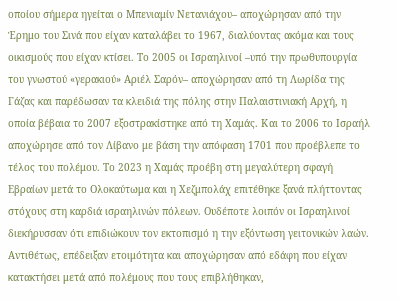οποίου σήμερα ηγείται ο Μπενιαμίν Νετανιάχου– αποχώρησαν από την Έρημο του Σινά που είχαν καταλάβει το 1967, διαλύοντας ακόμα και τους οικισμούς που είχαν κτίσει. Το 2005 οι Ισραηλινοί –υπό την πρωθυπουργία του γνωστού «γερακιού» Αριέλ Σαρόν– αποχώρησαν από τη Λωρίδα της Γάζας και παρέδωσαν τα κλειδιά της πόλης στην Παλαιστινιακή Αρχή, η οποία βέβαια το 2007 εξοστρακίστηκε από τη Χαμάς. Και το 2006 το Ισραήλ αποχώρησε από τον Λίβανο με βάση την απόφαση 1701 που προέβλεπε το τέλος του πολέμου. Το 2023 η Χαμάς προέβη στη μεγαλύτερη σφαγή Εβραίων μετά το Ολοκαύτωμα και η Χεζμπολάχ επιτέθηκε ξανά πλήττοντας στόχους στη καρδιά ισραηλινών πόλεων. Ουδέποτε λοιπόν οι Ισραηλινοί διεκήρυσσαν ότι επιδιώκουν τον εκτοπισμό η την εξόντωση γειτονικών λαών. Αντιθέτως, επέδειξαν ετοιμότητα και αποχώρησαν από εδάφη που είχαν κατακτήσει μετά από πολέμους που τους επιβλήθηκαν,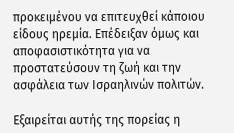προκειμένου να επιτευχθεί κάποιου είδους ηρεμία. Επέδειξαν όμως και αποφασιστικότητα για να προστατεύσουν τη ζωή και την ασφάλεια των Ισραηλινών πολιτών.

Εξαιρείται αυτής της πορείας η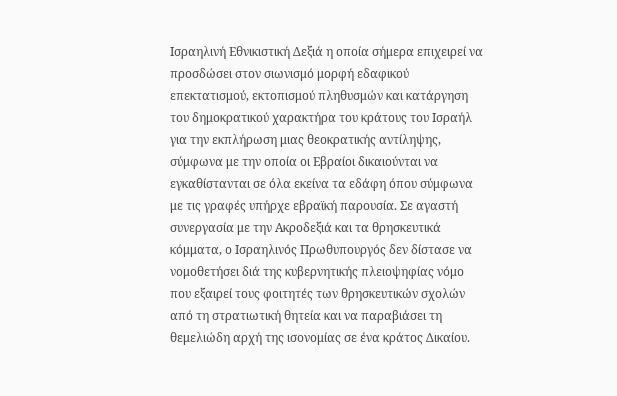Ισραηλινή Εθνικιστική Δεξιά η οποία σήμερα επιχειρεί να προσδώσει στον σιωνισμό μορφή εδαφικού επεκτατισμού, εκτοπισμού πληθυσμών και κατάργηση του δημοκρατικού χαρακτήρα του κράτους του Ισραήλ για την εκπλήρωση μιας θεοκρατικής αντίληψης, σύμφωνα με την οποία οι Εβραίοι δικαιούνται να εγκαθίστανται σε όλα εκείνα τα εδάφη όπου σύμφωνα με τις γραφές υπήρχε εβραϊκή παρουσία. Σε αγαστή συνεργασία με την Ακροδεξιά και τα θρησκευτικά κόμματα, ο Ισραηλινός Πρωθυπουργός δεν δίστασε να νομοθετήσει διά της κυβερνητικής πλειοψηφίας νόμο που εξαιρεί τους φοιτητές των θρησκευτικών σχολών από τη στρατιωτική θητεία και να παραβιάσει τη θεμελιώδη αρχή της ισονομίας σε ένα κράτος Δικαίου.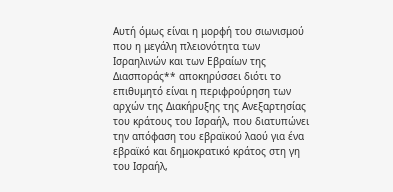Αυτή όμως είναι η μορφή του σιωνισμού που η μεγάλη πλειονότητα των Ισραηλινών και των Εβραίων της Διασποράς** αποκηρύσσει διότι το επιθυμητό είναι η περιφρούρηση των αρχών της Διακήρυξης της Ανεξαρτησίας του κράτους του Ισραήλ, που διατυπώνει την απόφαση του εβραϊκού λαού για ένα εβραϊκό και δημοκρατικό κράτος στη γη του Ισραήλ,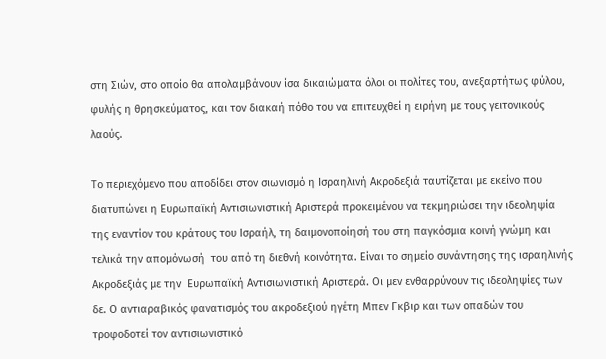στη Σιών, στο οποίο θα απολαμβάνουν ίσα δικαιώματα όλοι οι πολίτες του, ανεξαρτήτως φύλου, φυλής η θρησκεύματος, και τον διακαή πόθο του να επιτευχθεί η ειρήνη με τους γειτονικούς λαούς.

Το περιεχόμενο που αποδίδει στον σιωνισμό η Ισραηλινή Ακροδεξιά ταυτίζεται με εκείνο που διατυπώνει η Ευρωπαϊκή Αντισιωνιστική Αριστερά προκειμένου να τεκμηριώσει την ιδεοληψία της εναντίον του κράτους του Ισραήλ, τη δαιμονοποίησή του στη παγκόσμια κοινή γνώμη και τελικά την απομόνωσή  του από τη διεθνή κοινότητα. Είναι το σημείο συνάντησης της ισραηλινής Ακροδεξιάς με την  Ευρωπαϊκή Αντισιωνιστική Αριστερά. Οι μεν ενθαρρύνουν τις ιδεοληψίες των δε. Ο αντιαραβικός φανατισμός του ακροδεξιού ηγέτη Μπεν Γκβιρ και των οπαδών του τροφοδοτεί τον αντισιωνιστικό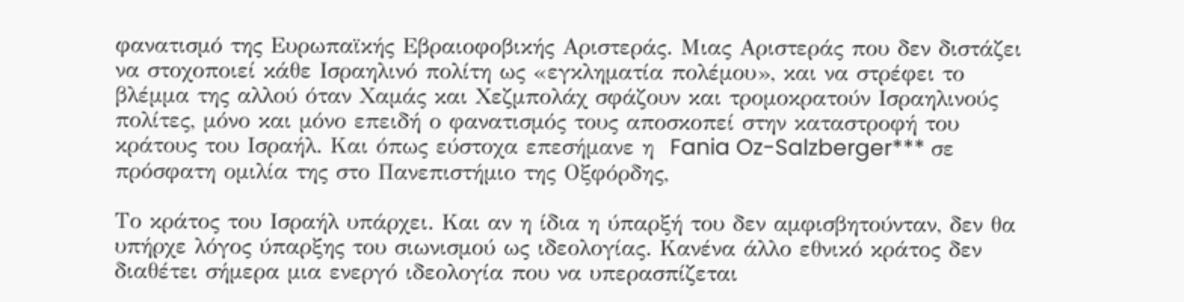φανατισμό της Ευρωπαϊκής Εβραιοφοβικής Αριστεράς. Μιας Αριστεράς που δεν διστάζει να στοχοποιεί κάθε Ισραηλινό πολίτη ως «εγκληματία πολέμου», και να στρέφει το βλέμμα της αλλού όταν Χαμάς και Χεζμπολάχ σφάζουν και τρομοκρατούν Ισραηλινούς πολίτες, μόνο και μόνο επειδή ο φανατισμός τους αποσκοπεί στην καταστροφή του κράτους του Ισραήλ. Και όπως εύστοχα επεσήμανε η  Fania Oz-Salzberger*** σε πρόσφατη ομιλία της στο Πανεπιστήμιο της Οξφόρδης,

Το κράτος του Ισραήλ υπάρχει. Και αν η ίδια η ύπαρξή του δεν αμφισβητούνταν, δεν θα υπήρχε λόγος ύπαρξης του σιωνισμού ως ιδεολογίας. Κανένα άλλο εθνικό κράτος δεν διαθέτει σήμερα μια ενεργό ιδεολογία που να υπερασπίζεται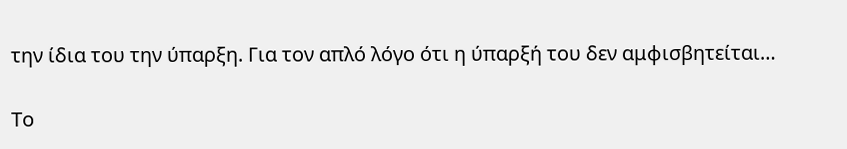την ίδια του την ύπαρξη. Για τον απλό λόγο ότι η ύπαρξή του δεν αμφισβητείται…

Το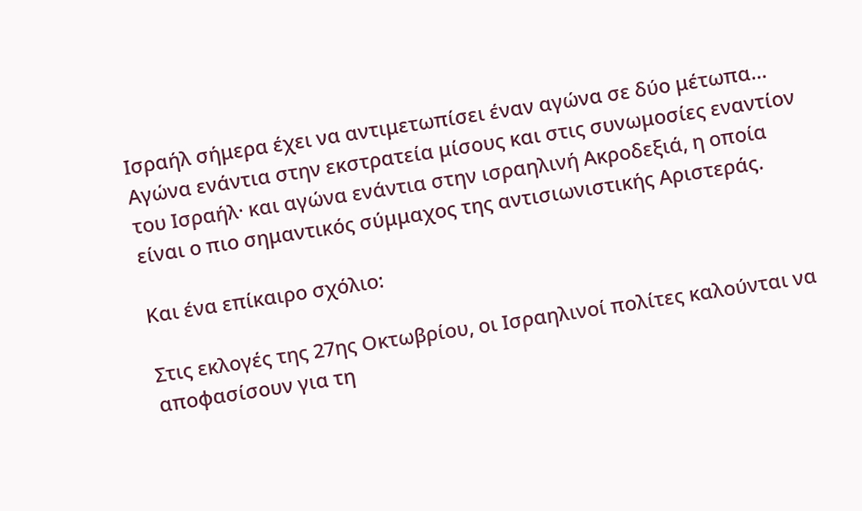Ισραήλ σήμερα έχει να αντιμετωπίσει έναν αγώνα σε δύο μέτωπα… Αγώνα ενάντια στην εκστρατεία μίσους και στις συνωμοσίες εναντίον του Ισραήλ· και αγώνα ενάντια στην ισραηλινή Ακροδεξιά, η οποία είναι ο πιο σημαντικός σύμμαχος της αντισιωνιστικής Αριστεράς.

Και ένα επίκαιρο σχόλιο:

Στις εκλογές της 27ης Οκτωβρίου, οι Ισραηλινοί πολίτες καλούνται να αποφασίσουν για τη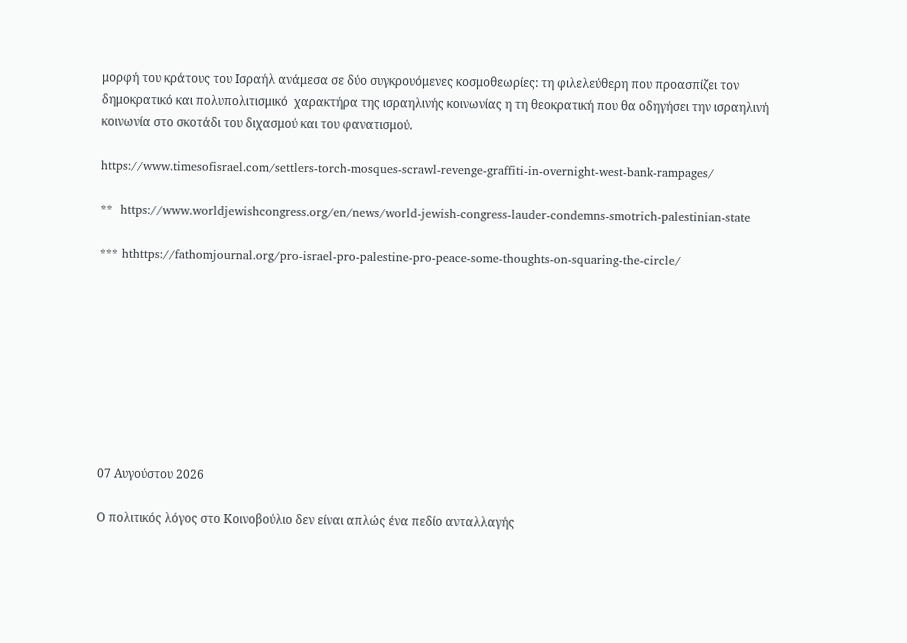μορφή του κράτους του Ισραήλ ανάμεσα σε δύο συγκρουόμενες κοσμοθεωρίες: τη φιλελεύθερη που προασπίζει τον δημοκρατικό και πολυπολιτισμικό  χαρακτήρα της ισραηλινής κοινωνίας η τη θεοκρατική που θα οδηγήσει την ισραηλινή κοινωνία στο σκοτάδι του διχασμού και του φανατισμού.

https://www.timesofisrael.com/settlers-torch-mosques-scrawl-revenge-graffiti-in-overnight-west-bank-rampages/

**  https://www.worldjewishcongress.org/en/news/world-jewish-congress-lauder-condemns-smotrich-palestinian-state

*** hthttps://fathomjournal.org/pro-israel-pro-palestine-pro-peace-some-thoughts-on-squaring-the-circle/









07 Αυγούστου 2026

Ο πολιτικός λόγος στο Κοινοβούλιο δεν είναι απλώς ένα πεδίο ανταλλαγής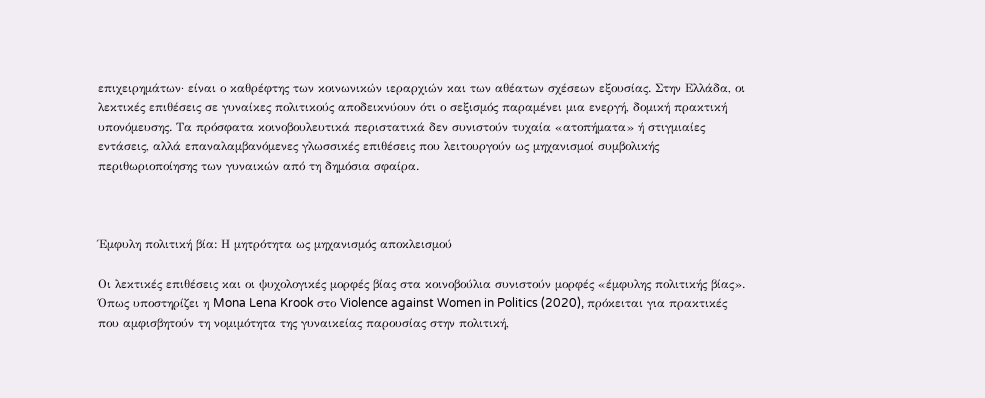επιχειρημάτων· είναι ο καθρέφτης των κοινωνικών ιεραρχιών και των αθέατων σχέσεων εξουσίας. Στην Ελλάδα, οι λεκτικές επιθέσεις σε γυναίκες πολιτικούς αποδεικνύουν ότι ο σεξισμός παραμένει μια ενεργή, δομική πρακτική υπονόμευσης. Τα πρόσφατα κοινοβουλευτικά περιστατικά δεν συνιστούν τυχαία «ατοπήματα» ή στιγμιαίες εντάσεις, αλλά επαναλαμβανόμενες γλωσσικές επιθέσεις που λειτουργούν ως μηχανισμοί συμβολικής περιθωριοποίησης των γυναικών από τη δημόσια σφαίρα.



Έμφυλη πολιτική βία: Η μητρότητα ως μηχανισμός αποκλεισμού

Οι λεκτικές επιθέσεις και οι ψυχολογικές μορφές βίας στα κοινοβούλια συνιστούν μορφές «έμφυλης πολιτικής βίας». Όπως υποστηρίζει η Mona Lena Krook στο Violence against Women in Politics (2020), πρόκειται για πρακτικές που αμφισβητούν τη νομιμότητα της γυναικείας παρουσίας στην πολιτική,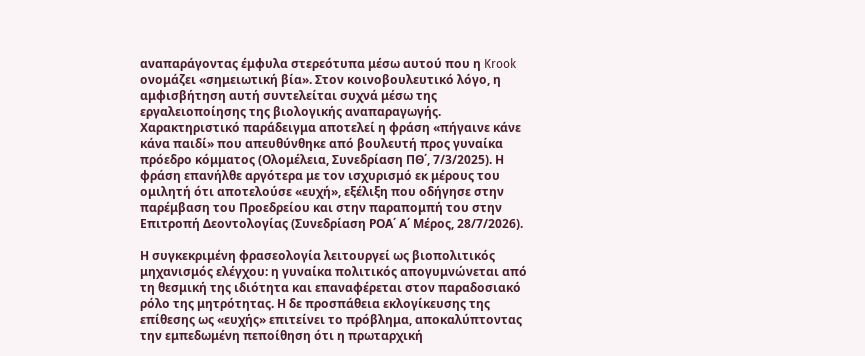αναπαράγοντας έμφυλα στερεότυπα μέσω αυτού που η Krook ονομάζει «σημειωτική βία». Στον κοινοβουλευτικό λόγο, η αμφισβήτηση αυτή συντελείται συχνά μέσω της εργαλειοποίησης της βιολογικής αναπαραγωγής. Χαρακτηριστικό παράδειγμα αποτελεί η φράση «πήγαινε κάνε κάνα παιδί» που απευθύνθηκε από βουλευτή προς γυναίκα πρόεδρο κόμματος (Ολομέλεια, Συνεδρίαση ΠΘ΄, 7/3/2025). Η φράση επανήλθε αργότερα με τον ισχυρισμό εκ μέρους του ομιλητή ότι αποτελούσε «ευχή», εξέλιξη που οδήγησε στην παρέμβαση του Προεδρείου και στην παραπομπή του στην Επιτροπή Δεοντολογίας (Συνεδρίαση ΡΟΑ΄ Α΄ Μέρος, 28/7/2026).

Η συγκεκριμένη φρασεολογία λειτουργεί ως βιοπολιτικός μηχανισμός ελέγχου: η γυναίκα πολιτικός απογυμνώνεται από τη θεσμική της ιδιότητα και επαναφέρεται στον παραδοσιακό ρόλο της μητρότητας. Η δε προσπάθεια εκλογίκευσης της επίθεσης ως «ευχής» επιτείνει το πρόβλημα, αποκαλύπτοντας την εμπεδωμένη πεποίθηση ότι η πρωταρχική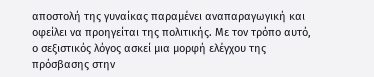αποστολή της γυναίκας παραμένει αναπαραγωγική και οφείλει να προηγείται της πολιτικής. Με τον τρόπο αυτό, ο σεξιστικός λόγος ασκεί μια μορφή ελέγχου της πρόσβασης στην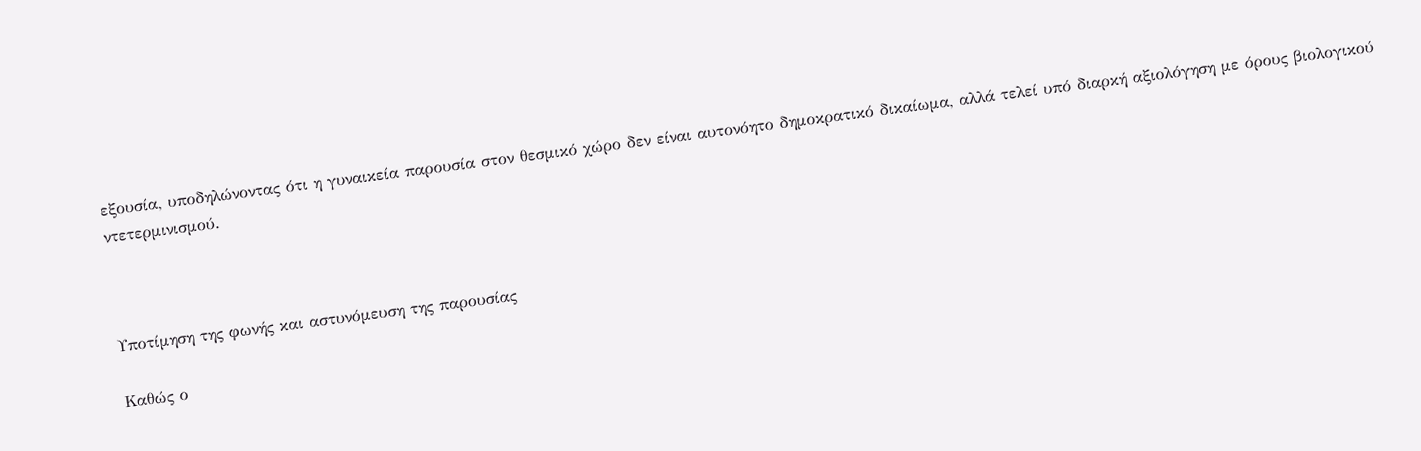εξουσία, υποδηλώνοντας ότι η γυναικεία παρουσία στον θεσμικό χώρο δεν είναι αυτονόητο δημοκρατικό δικαίωμα, αλλά τελεί υπό διαρκή αξιολόγηση με όρους βιολογικού ντετερμινισμού.



Υποτίμηση της φωνής και αστυνόμευση της παρουσίας

Καθώς ο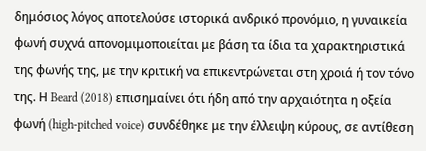δημόσιος λόγος αποτελούσε ιστορικά ανδρικό προνόμιο, η γυναικεία φωνή συχνά απονομιμοποιείται με βάση τα ίδια τα χαρακτηριστικά της φωνής της, με την κριτική να επικεντρώνεται στη χροιά ή τον τόνο της. Η Beard (2018) επισημαίνει ότι ήδη από την αρχαιότητα η οξεία φωνή (high-pitched voice) συνδέθηκε με την έλλειψη κύρους, σε αντίθεση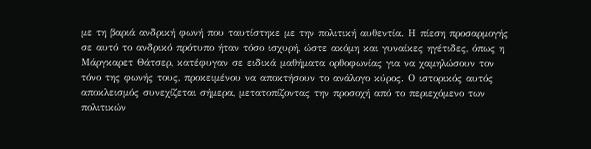με τη βαριά ανδρική φωνή που ταυτίστηκε με την πολιτική αυθεντία. Η πίεση προσαρμογής σε αυτό το ανδρικό πρότυπο ήταν τόσο ισχυρή, ώστε ακόμη και γυναίκες ηγέτιδες, όπως η Μάργκαρετ Θάτσερ, κατέφυγαν σε ειδικά μαθήματα ορθοφωνίας για να χαμηλώσουν τον τόνο της φωνής τους, προκειμένου να αποκτήσουν το ανάλογο κύρος. Ο ιστορικός αυτός αποκλεισμός συνεχίζεται σήμερα, μετατοπίζοντας την προσοχή από το περιεχόμενο των πολιτικών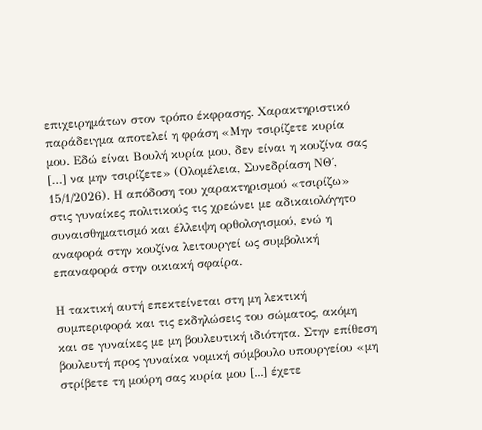επιχειρημάτων στον τρόπο έκφρασης. Χαρακτηριστικό παράδειγμα αποτελεί η φράση «Μην τσιρίζετε κυρία μου. Εδώ είναι Βουλή κυρία μου, δεν είναι η κουζίνα σας […] να μην τσιρίζετε» (Ολομέλεια, Συνεδρίαση ΝΘ΄, 15/1/2026). Η απόδοση του χαρακτηρισμού «τσιρίζω» στις γυναίκες πολιτικούς τις χρεώνει με αδικαιολόγητο συναισθηματισμό και έλλειψη ορθολογισμού, ενώ η αναφορά στην κουζίνα λειτουργεί ως συμβολική επαναφορά στην οικιακή σφαίρα.

Η τακτική αυτή επεκτείνεται στη μη λεκτική συμπεριφορά και τις εκδηλώσεις του σώματος, ακόμη και σε γυναίκες με μη βουλευτική ιδιότητα. Στην επίθεση βουλευτή προς γυναίκα νομική σύμβουλο υπουργείου «μη στρίβετε τη μούρη σας κυρία μου [...] έχετε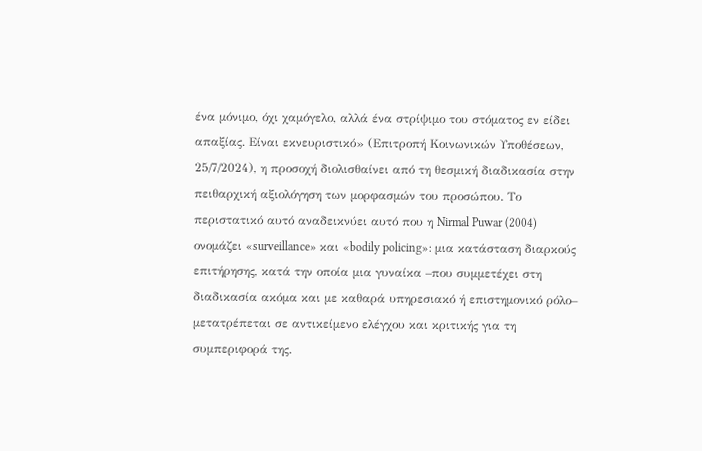ένα μόνιμο, όχι χαμόγελο, αλλά ένα στρίψιμο του στόματος εν είδει απαξίας. Είναι εκνευριστικό» (Επιτροπή Κοινωνικών Υποθέσεων, 25/7/2024), η προσοχή διολισθαίνει από τη θεσμική διαδικασία στην πειθαρχική αξιολόγηση των μορφασμών του προσώπου. Το περιστατικό αυτό αναδεικνύει αυτό που η Nirmal Puwar (2004) ονομάζει «surveillance» και «bodily policing»: μια κατάσταση διαρκούς επιτήρησης, κατά την οποία μια γυναίκα –που συμμετέχει στη διαδικασία ακόμα και με καθαρά υπηρεσιακό ή επιστημονικό ρόλο– μετατρέπεται σε αντικείμενο ελέγχου και κριτικής για τη συμπεριφορά της.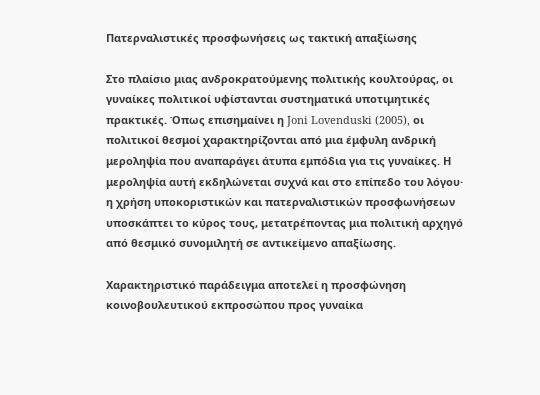Πατερναλιστικές προσφωνήσεις ως τακτική απαξίωσης

Στο πλαίσιο μιας ανδροκρατούμενης πολιτικής κουλτούρας, οι γυναίκες πολιτικοί υφίστανται συστηματικά υποτιμητικές πρακτικές. Όπως επισημαίνει η Joni Lovenduski (2005), οι πολιτικοί θεσμοί χαρακτηρίζονται από μια έμφυλη ανδρική μεροληψία που αναπαράγει άτυπα εμπόδια για τις γυναίκες. Η μεροληψία αυτή εκδηλώνεται συχνά και στο επίπεδο του λόγου· η χρήση υποκοριστικών και πατερναλιστικών προσφωνήσεων υποσκάπτει το κύρος τους, μετατρέποντας μια πολιτική αρχηγό από θεσμικό συνομιλητή σε αντικείμενο απαξίωσης.

Χαρακτηριστικό παράδειγμα αποτελεί η προσφώνηση κοινοβουλευτικού εκπροσώπου προς γυναίκα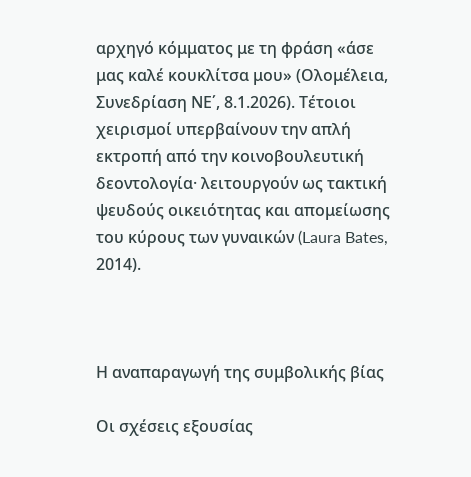αρχηγό κόμματος με τη φράση «άσε μας καλέ κουκλίτσα μου» (Ολομέλεια, Συνεδρίαση ΝΕ΄, 8.1.2026). Τέτοιοι χειρισμοί υπερβαίνουν την απλή εκτροπή από την κοινοβουλευτική δεοντολογία· λειτουργούν ως τακτική ψευδούς οικειότητας και απομείωσης του κύρους των γυναικών (Laura Bates, 2014).



Η αναπαραγωγή της συμβολικής βίας

Οι σχέσεις εξουσίας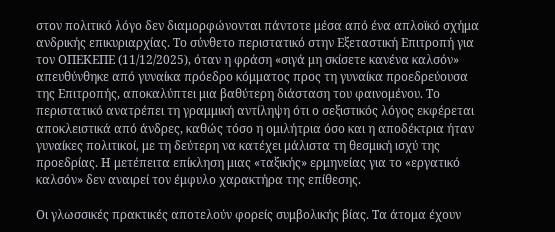στον πολιτικό λόγο δεν διαμορφώνονται πάντοτε μέσα από ένα απλοϊκό σχήμα ανδρικής επικυριαρχίας. Το σύνθετο περιστατικό στην Εξεταστική Επιτροπή για τον ΟΠΕΚΕΠΕ (11/12/2025), όταν η φράση «σιγά μη σκίσετε κανένα καλσόν» απευθύνθηκε από γυναίκα πρόεδρο κόμματος προς τη γυναίκα προεδρεύουσα της Επιτροπής, αποκαλύπτει μια βαθύτερη διάσταση του φαινομένου. Το περιστατικό ανατρέπει τη γραμμική αντίληψη ότι ο σεξιστικός λόγος εκφέρεται αποκλειστικά από άνδρες, καθώς τόσο η ομιλήτρια όσο και η αποδέκτρια ήταν γυναίκες πολιτικοί, με τη δεύτερη να κατέχει μάλιστα τη θεσμική ισχύ της προεδρίας. Η μετέπειτα επίκληση μιας «ταξικής» ερμηνείας για το «εργατικό καλσόν» δεν αναιρεί τον έμφυλο χαρακτήρα της επίθεσης.

Οι γλωσσικές πρακτικές αποτελούν φορείς συμβολικής βίας. Τα άτομα έχουν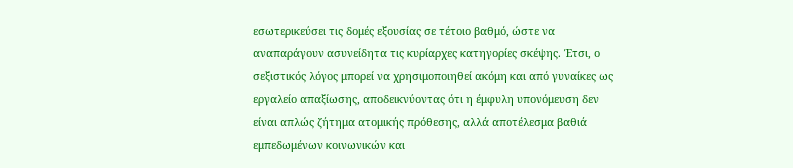εσωτερικεύσει τις δομές εξουσίας σε τέτοιο βαθμό, ώστε να αναπαράγουν ασυνείδητα τις κυρίαρχες κατηγορίες σκέψης. Έτσι, ο σεξιστικός λόγος μπορεί να χρησιμοποιηθεί ακόμη και από γυναίκες ως εργαλείο απαξίωσης, αποδεικνύοντας ότι η έμφυλη υπονόμευση δεν είναι απλώς ζήτημα ατομικής πρόθεσης, αλλά αποτέλεσμα βαθιά εμπεδωμένων κοινωνικών και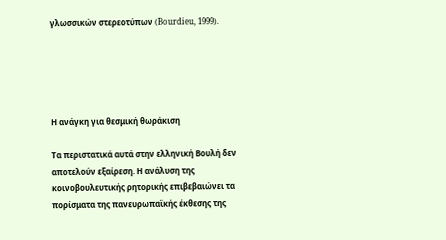γλωσσικών στερεοτύπων (Bourdieu, 1999).





Η ανάγκη για θεσμική θωράκιση

Τα περιστατικά αυτά στην ελληνική Βουλή δεν αποτελούν εξαίρεση. Η ανάλυση της κοινοβουλευτικής ρητορικής επιβεβαιώνει τα πορίσματα της πανευρωπαϊκής έκθεσης της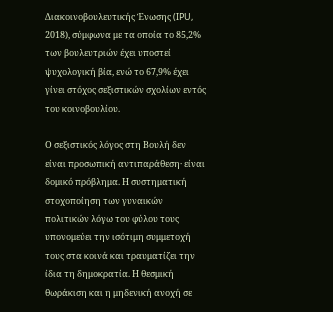Διακοινοβουλευτικής Ένωσης (IPU, 2018), σύμφωνα με τα οποία το 85,2% των βουλευτριών έχει υποστεί ψυχολογική βία, ενώ το 67,9% έχει γίνει στόχος σεξιστικών σχολίων εντός του κοινοβουλίου.

Ο σεξιστικός λόγος στη Βουλή δεν είναι προσωπική αντιπαράθεση· είναι δομικό πρόβλημα. Η συστηματική στοχοποίηση των γυναικών πολιτικών λόγω του φύλου τους υπονομεύει την ισότιμη συμμετοχή τους στα κοινά και τραυματίζει την ίδια τη δημοκρατία. Η θεσμική θωράκιση και η μηδενική ανοχή σε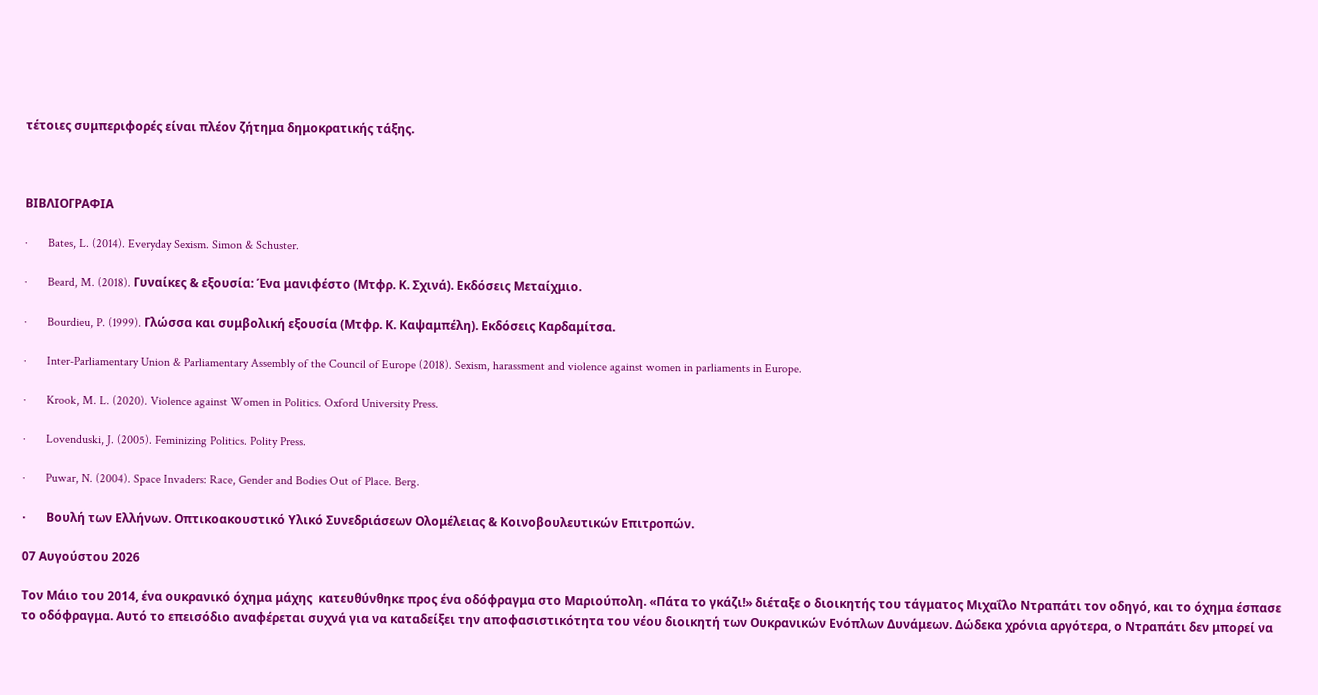τέτοιες συμπεριφορές είναι πλέον ζήτημα δημοκρατικής τάξης.



ΒΙΒΛΙΟΓΡΑΦΙΑ

·       Bates, L. (2014). Everyday Sexism. Simon & Schuster.

·       Beard, M. (2018). Γυναίκες & εξουσία: Ένα μανιφέστο (Μτφρ. Κ. Σχινά). Εκδόσεις Μεταίχμιο.

·       Bourdieu, P. (1999). Γλώσσα και συμβολική εξουσία (Μτφρ. Κ. Καψαμπέλη). Εκδόσεις Καρδαμίτσα.

·       Inter-Parliamentary Union & Parliamentary Assembly of the Council of Europe (2018). Sexism, harassment and violence against women in parliaments in Europe.

·       Krook, M. L. (2020). Violence against Women in Politics. Oxford University Press.

·       Lovenduski, J. (2005). Feminizing Politics. Polity Press.

·       Puwar, N. (2004). Space Invaders: Race, Gender and Bodies Out of Place. Berg.

·       Βουλή των Ελλήνων. Οπτικοακουστικό Υλικό Συνεδριάσεων Ολομέλειας & Κοινοβουλευτικών Επιτροπών.

07 Αυγούστου 2026

Τον Μάιο του 2014, ένα ουκρανικό όχημα μάχης  κατευθύνθηκε προς ένα οδόφραγμα στο Μαριούπολη. «Πάτα το γκάζι!» διέταξε ο διοικητής του τάγματος Μιχαΐλο Ντραπάτι τον οδηγό, και το όχημα έσπασε το οδόφραγμα. Αυτό το επεισόδιο αναφέρεται συχνά για να καταδείξει την αποφασιστικότητα του νέου διοικητή των Ουκρανικών Ενόπλων Δυνάμεων. Δώδεκα χρόνια αργότερα, ο Ντραπάτι δεν μπορεί να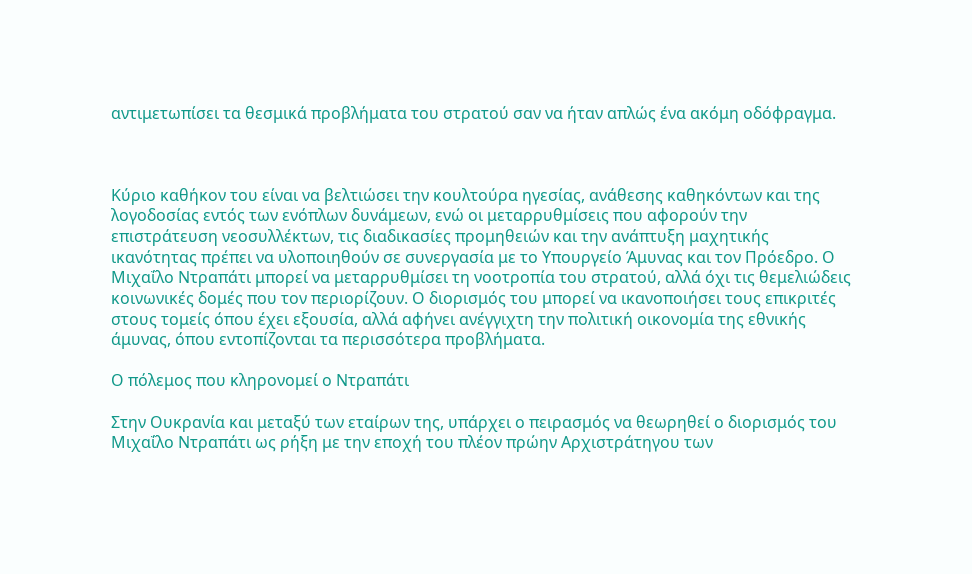αντιμετωπίσει τα θεσμικά προβλήματα του στρατού σαν να ήταν απλώς ένα ακόμη οδόφραγμα.



Κύριο καθήκον του είναι να βελτιώσει την κουλτούρα ηγεσίας, ανάθεσης καθηκόντων και της λογοδοσίας εντός των ενόπλων δυνάμεων, ενώ οι μεταρρυθμίσεις που αφορούν την επιστράτευση νεοσυλλέκτων, τις διαδικασίες προμηθειών και την ανάπτυξη μαχητικής ικανότητας πρέπει να υλοποιηθούν σε συνεργασία με το Υπουργείο Άμυνας και τον Πρόεδρο. Ο Μιχαΐλο Ντραπάτι μπορεί να μεταρρυθμίσει τη νοοτροπία του στρατού, αλλά όχι τις θεμελιώδεις κοινωνικές δομές που τον περιορίζουν. Ο διορισμός του μπορεί να ικανοποιήσει τους επικριτές στους τομείς όπου έχει εξουσία, αλλά αφήνει ανέγγιχτη την πολιτική οικονομία της εθνικής άμυνας, όπου εντοπίζονται τα περισσότερα προβλήματα.

Ο πόλεμος που κληρονομεί ο Ντραπάτι

Στην Ουκρανία και μεταξύ των εταίρων της, υπάρχει ο πειρασμός να θεωρηθεί ο διορισμός του Μιχαΐλο Ντραπάτι ως ρήξη με την εποχή του πλέον πρώην Αρχιστράτηγου των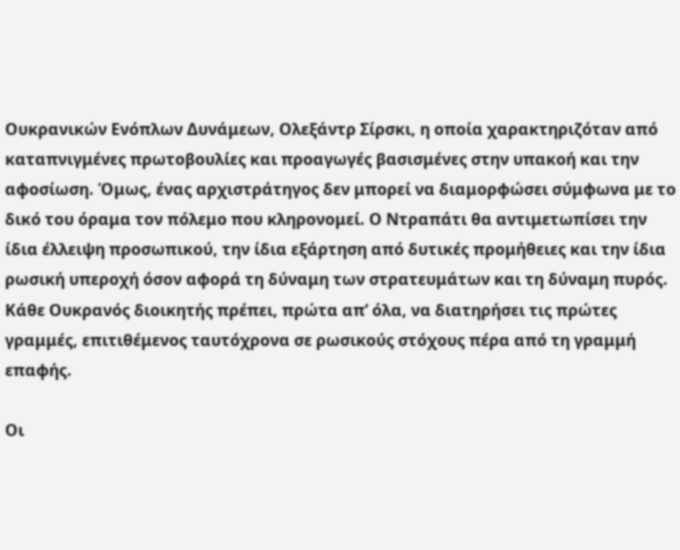Ουκρανικών Ενόπλων Δυνάμεων, Ολεξάντρ Σίρσκι, η οποία χαρακτηριζόταν από καταπνιγμένες πρωτοβουλίες και προαγωγές βασισμένες στην υπακοή και την αφοσίωση. Όμως, ένας αρχιστράτηγος δεν μπορεί να διαμορφώσει σύμφωνα με το δικό του όραμα τον πόλεμο που κληρονομεί. Ο Ντραπάτι θα αντιμετωπίσει την ίδια έλλειψη προσωπικού, την ίδια εξάρτηση από δυτικές προμήθειες και την ίδια ρωσική υπεροχή όσον αφορά τη δύναμη των στρατευμάτων και τη δύναμη πυρός. Κάθε Ουκρανός διοικητής πρέπει, πρώτα απ’ όλα, να διατηρήσει τις πρώτες γραμμές, επιτιθέμενος ταυτόχρονα σε ρωσικούς στόχους πέρα από τη γραμμή επαφής.

Οι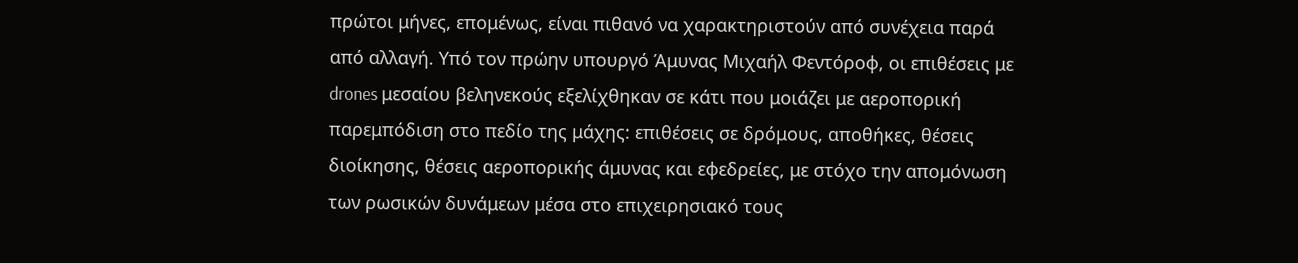πρώτοι μήνες, επομένως, είναι πιθανό να χαρακτηριστούν από συνέχεια παρά από αλλαγή. Υπό τον πρώην υπουργό Άμυνας Μιχαήλ Φεντόροφ, οι επιθέσεις με drones μεσαίου βεληνεκούς εξελίχθηκαν σε κάτι που μοιάζει με αεροπορική παρεμπόδιση στο πεδίο της μάχης: επιθέσεις σε δρόμους, αποθήκες, θέσεις διοίκησης, θέσεις αεροπορικής άμυνας και εφεδρείες, με στόχο την απομόνωση των ρωσικών δυνάμεων μέσα στο επιχειρησιακό τους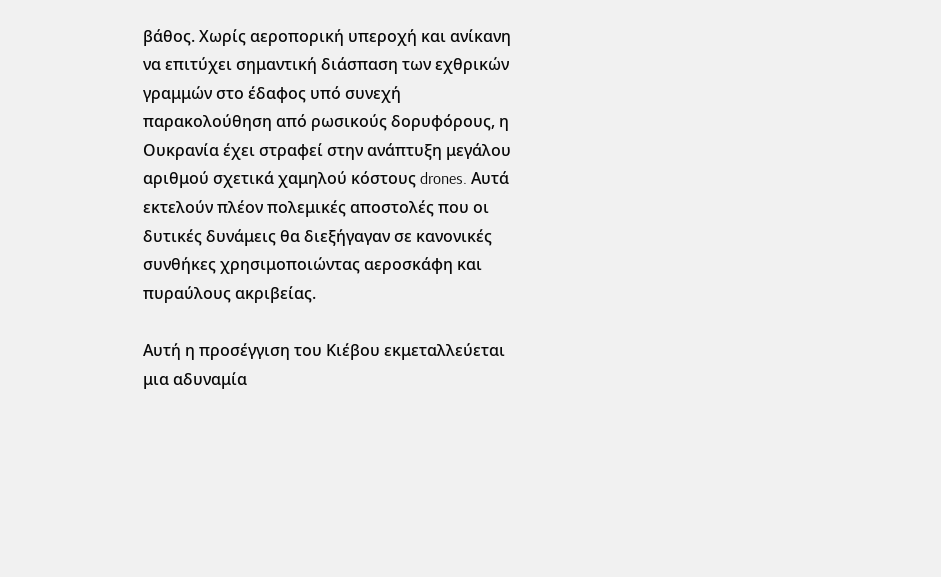βάθος. Χωρίς αεροπορική υπεροχή και ανίκανη να επιτύχει σημαντική διάσπαση των εχθρικών γραμμών στο έδαφος υπό συνεχή παρακολούθηση από ρωσικούς δορυφόρους, η Ουκρανία έχει στραφεί στην ανάπτυξη μεγάλου αριθμού σχετικά χαμηλού κόστους drones. Αυτά εκτελούν πλέον πολεμικές αποστολές που οι δυτικές δυνάμεις θα διεξήγαγαν σε κανονικές συνθήκες χρησιμοποιώντας αεροσκάφη και πυραύλους ακριβείας.

Αυτή η προσέγγιση του Κιέβου εκμεταλλεύεται μια αδυναμία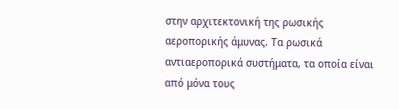στην αρχιτεκτονική της ρωσικής αεροπορικής άμυνας. Τα ρωσικά αντιαεροπορικά συστήματα, τα οποία είναι από μόνα τους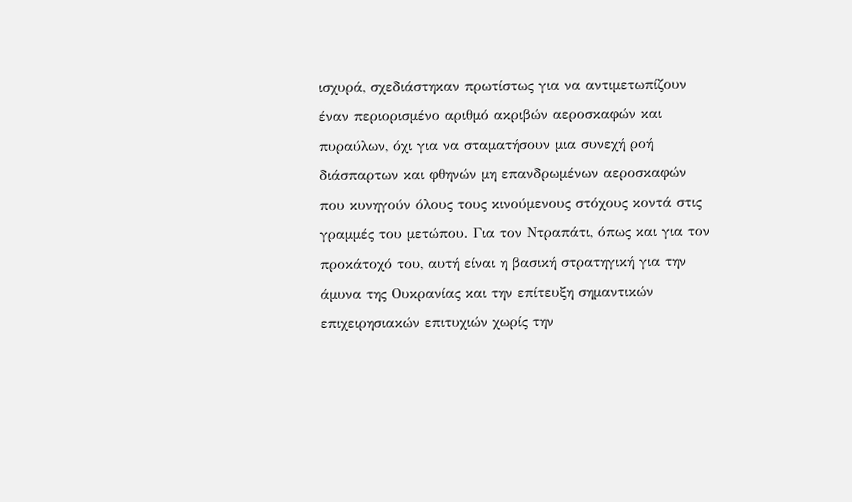ισχυρά, σχεδιάστηκαν πρωτίστως για να αντιμετωπίζουν έναν περιορισμένο αριθμό ακριβών αεροσκαφών και πυραύλων, όχι για να σταματήσουν μια συνεχή ροή διάσπαρτων και φθηνών μη επανδρωμένων αεροσκαφών που κυνηγούν όλους τους κινούμενους στόχους κοντά στις γραμμές του μετώπου. Για τον Ντραπάτι, όπως και για τον προκάτοχό του, αυτή είναι η βασική στρατηγική για την άμυνα της Ουκρανίας και την επίτευξη σημαντικών επιχειρησιακών επιτυχιών χωρίς την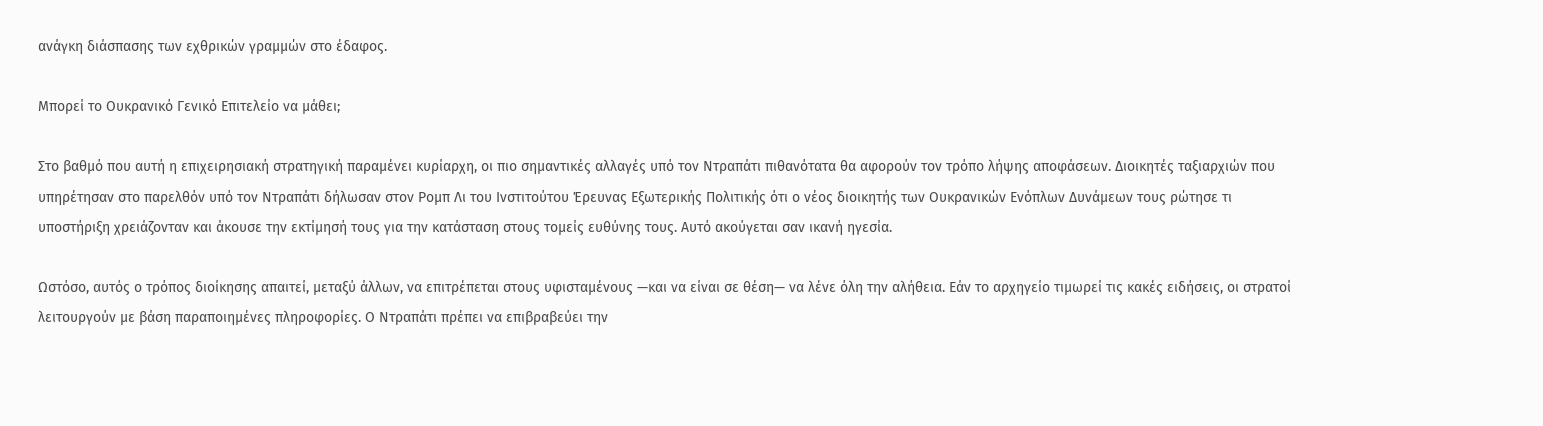ανάγκη διάσπασης των εχθρικών γραμμών στο έδαφος.

Μπορεί το Ουκρανικό Γενικό Επιτελείο να μάθει;

Στο βαθμό που αυτή η επιχειρησιακή στρατηγική παραμένει κυρίαρχη, οι πιο σημαντικές αλλαγές υπό τον Ντραπάτι πιθανότατα θα αφορούν τον τρόπο λήψης αποφάσεων. Διοικητές ταξιαρχιών που υπηρέτησαν στο παρελθόν υπό τον Ντραπάτι δήλωσαν στον Ρομπ Λι του Ινστιτούτου Έρευνας Εξωτερικής Πολιτικής ότι ο νέος διοικητής των Ουκρανικών Ενόπλων Δυνάμεων τους ρώτησε τι υποστήριξη χρειάζονταν και άκουσε την εκτίμησή τους για την κατάσταση στους τομείς ευθύνης τους. Αυτό ακούγεται σαν ικανή ηγεσία.

Ωστόσο, αυτός ο τρόπος διοίκησης απαιτεί, μεταξύ άλλων, να επιτρέπεται στους υφισταμένους —και να είναι σε θέση— να λένε όλη την αλήθεια. Εάν το αρχηγείο τιμωρεί τις κακές ειδήσεις, οι στρατοί λειτουργούν με βάση παραποιημένες πληροφορίες. Ο Ντραπάτι πρέπει να επιβραβεύει την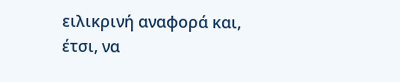ειλικρινή αναφορά και, έτσι, να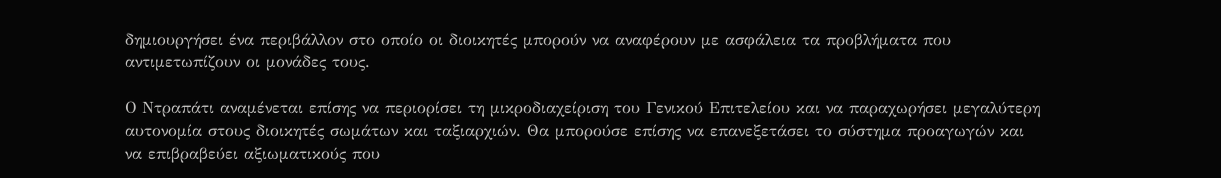δημιουργήσει ένα περιβάλλον στο οποίο οι διοικητές μπορούν να αναφέρουν με ασφάλεια τα προβλήματα που αντιμετωπίζουν οι μονάδες τους.

Ο Ντραπάτι αναμένεται επίσης να περιορίσει τη μικροδιαχείριση του Γενικού Επιτελείου και να παραχωρήσει μεγαλύτερη αυτονομία στους διοικητές σωμάτων και ταξιαρχιών. Θα μπορούσε επίσης να επανεξετάσει το σύστημα προαγωγών και να επιβραβεύει αξιωματικούς που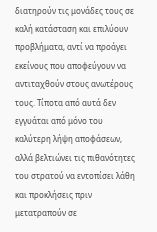διατηρούν τις μονάδες τους σε καλή κατάσταση και επιλύουν προβλήματα, αντί να προάγει εκείνους που αποφεύγουν να αντιταχθούν στους ανωτέρους τους. Τίποτα από αυτά δεν εγγυάται από μόνο του καλύτερη λήψη αποφάσεων, αλλά βελτιώνει τις πιθανότητες του στρατού να εντοπίσει λάθη και προκλήσεις πριν μετατραπούν σε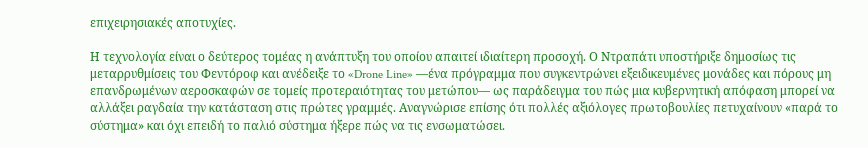επιχειρησιακές αποτυχίες.

Η τεχνολογία είναι ο δεύτερος τομέας η ανάπτυξη του οποίου απαιτεί ιδιαίτερη προσοχή. Ο Ντραπάτι υποστήριξε δημοσίως τις μεταρρυθμίσεις του Φεντόροφ και ανέδειξε το «Drone Line» —ένα πρόγραμμα που συγκεντρώνει εξειδικευμένες μονάδες και πόρους μη επανδρωμένων αεροσκαφών σε τομείς προτεραιότητας του μετώπου— ως παράδειγμα του πώς μια κυβερνητική απόφαση μπορεί να αλλάξει ραγδαία την κατάσταση στις πρώτες γραμμές. Αναγνώρισε επίσης ότι πολλές αξιόλογες πρωτοβουλίες πετυχαίνουν «παρά το σύστημα» και όχι επειδή το παλιό σύστημα ήξερε πώς να τις ενσωματώσει.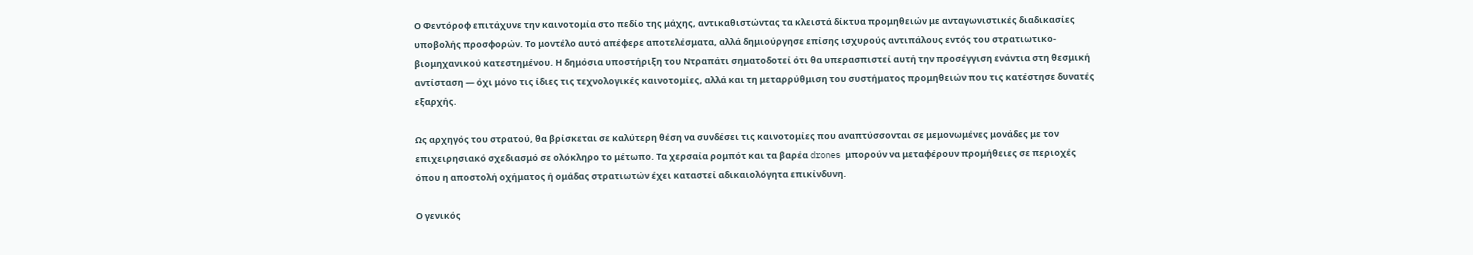Ο Φεντόροφ επιτάχυνε την καινοτομία στο πεδίο της μάχης, αντικαθιστώντας τα κλειστά δίκτυα προμηθειών με ανταγωνιστικές διαδικασίες υποβολής προσφορών. Το μοντέλο αυτό απέφερε αποτελέσματα, αλλά δημιούργησε επίσης ισχυρούς αντιπάλους εντός του στρατιωτικο-βιομηχανικού κατεστημένου. Η δημόσια υποστήριξη του Ντραπάτι σηματοδοτεί ότι θα υπερασπιστεί αυτή την προσέγγιση ενάντια στη θεσμική αντίσταση — όχι μόνο τις ίδιες τις τεχνολογικές καινοτομίες, αλλά και τη μεταρρύθμιση του συστήματος προμηθειών που τις κατέστησε δυνατές εξαρχής.

Ως αρχηγός του στρατού, θα βρίσκεται σε καλύτερη θέση να συνδέσει τις καινοτομίες που αναπτύσσονται σε μεμονωμένες μονάδες με τον επιχειρησιακό σχεδιασμό σε ολόκληρο το μέτωπο. Τα χερσαία ρομπότ και τα βαρέα drones μπορούν να μεταφέρουν προμήθειες σε περιοχές όπου η αποστολή οχήματος ή ομάδας στρατιωτών έχει καταστεί αδικαιολόγητα επικίνδυνη.

Ο γενικός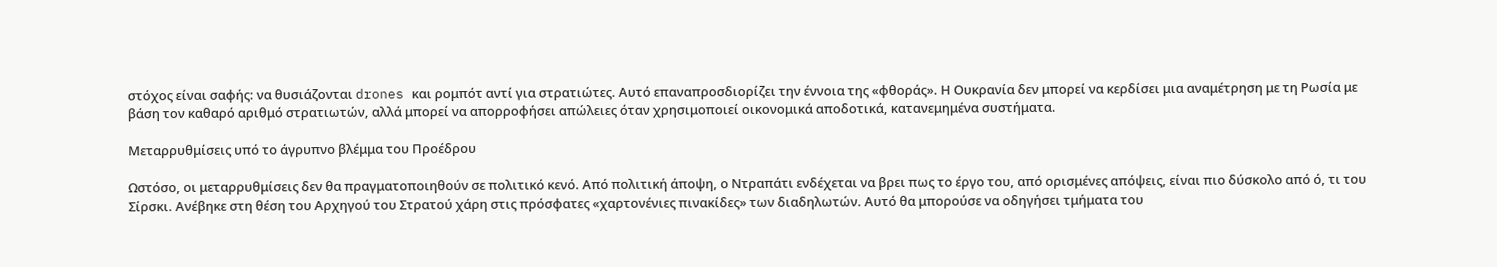στόχος είναι σαφής: να θυσιάζονται drones και ρομπότ αντί για στρατιώτες. Αυτό επαναπροσδιορίζει την έννοια της «φθοράς». Η Ουκρανία δεν μπορεί να κερδίσει μια αναμέτρηση με τη Ρωσία με βάση τον καθαρό αριθμό στρατιωτών, αλλά μπορεί να απορροφήσει απώλειες όταν χρησιμοποιεί οικονομικά αποδοτικά, κατανεμημένα συστήματα.

Μεταρρυθμίσεις υπό το άγρυπνο βλέμμα του Προέδρου

Ωστόσο, οι μεταρρυθμίσεις δεν θα πραγματοποιηθούν σε πολιτικό κενό. Από πολιτική άποψη, ο Ντραπάτι ενδέχεται να βρει πως το έργο του, από ορισμένες απόψεις, είναι πιο δύσκολο από ό, τι του Σίρσκι. Ανέβηκε στη θέση του Αρχηγού του Στρατού χάρη στις πρόσφατες «χαρτονένιες πινακίδες» των διαδηλωτών. Αυτό θα μπορούσε να οδηγήσει τμήματα του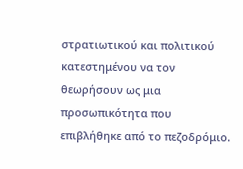στρατιωτικού και πολιτικού κατεστημένου να τον θεωρήσουν ως μια προσωπικότητα που επιβλήθηκε από το πεζοδρόμιο.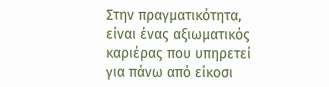Στην πραγματικότητα, είναι ένας αξιωματικός καριέρας που υπηρετεί για πάνω από είκοσι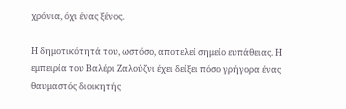χρόνια, όχι ένας ξένος.

Η δημοτικότητά του, ωστόσο, αποτελεί σημείο ευπάθειας. Η εμπειρία του Βαλέρι Ζαλούζνι έχει δείξει πόσο γρήγορα ένας θαυμαστός διοικητής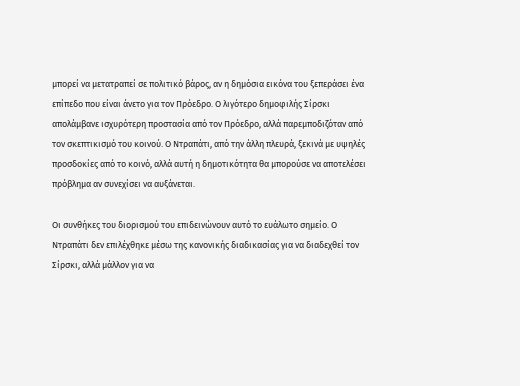μπορεί να μετατραπεί σε πολιτικό βάρος, αν η δημόσια εικόνα του ξεπεράσει ένα επίπεδο που είναι άνετο για τον Πρόεδρο. Ο λιγότερο δημοφιλής Σίρσκι απολάμβανε ισχυρότερη προστασία από τον Πρόεδρο, αλλά παρεμποδιζόταν από τον σκεπτικισμό του κοινού. Ο Ντραπάτι, από την άλλη πλευρά, ξεκινά με υψηλές προσδοκίες από το κοινό, αλλά αυτή η δημοτικότητα θα μπορούσε να αποτελέσει πρόβλημα αν συνεχίσει να αυξάνεται.

Οι συνθήκες του διορισμού του επιδεινώνουν αυτό το ευάλωτο σημείο. Ο Ντραπάτι δεν επιλέχθηκε μέσω της κανονικής διαδικασίας για να διαδεχθεί τον Σίρσκι, αλλά μάλλον για να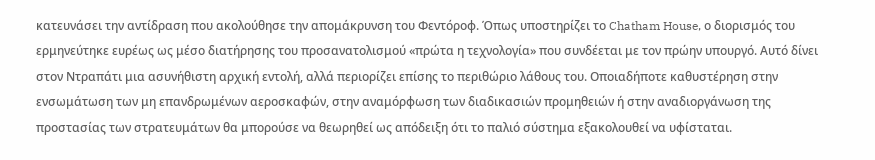κατευνάσει την αντίδραση που ακολούθησε την απομάκρυνση του Φεντόροφ. Όπως υποστηρίζει το Chatham House, ο διορισμός του ερμηνεύτηκε ευρέως ως μέσο διατήρησης του προσανατολισμού «πρώτα η τεχνολογία» που συνδέεται με τον πρώην υπουργό. Αυτό δίνει στον Ντραπάτι μια ασυνήθιστη αρχική εντολή, αλλά περιορίζει επίσης το περιθώριο λάθους του. Οποιαδήποτε καθυστέρηση στην ενσωμάτωση των μη επανδρωμένων αεροσκαφών, στην αναμόρφωση των διαδικασιών προμηθειών ή στην αναδιοργάνωση της προστασίας των στρατευμάτων θα μπορούσε να θεωρηθεί ως απόδειξη ότι το παλιό σύστημα εξακολουθεί να υφίσταται.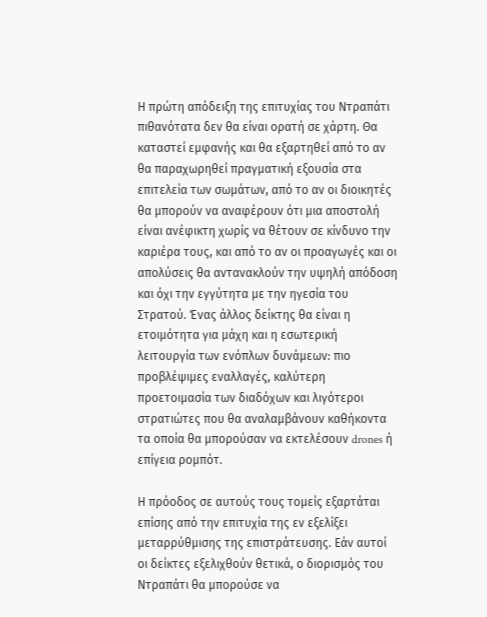Η πρώτη απόδειξη της επιτυχίας του Ντραπάτι πιθανότατα δεν θα είναι ορατή σε χάρτη. Θα καταστεί εμφανής και θα εξαρτηθεί από το αν θα παραχωρηθεί πραγματική εξουσία στα επιτελεία των σωμάτων, από το αν οι διοικητές θα μπορούν να αναφέρουν ότι μια αποστολή είναι ανέφικτη χωρίς να θέτουν σε κίνδυνο την καριέρα τους, και από το αν οι προαγωγές και οι απολύσεις θα αντανακλούν την υψηλή απόδοση και όχι την εγγύτητα με την ηγεσία του Στρατού. Ένας άλλος δείκτης θα είναι η ετοιμότητα για μάχη και η εσωτερική λειτουργία των ενόπλων δυνάμεων: πιο προβλέψιμες εναλλαγές, καλύτερη προετοιμασία των διαδόχων και λιγότεροι στρατιώτες που θα αναλαμβάνουν καθήκοντα τα οποία θα μπορούσαν να εκτελέσουν drones ή επίγεια ρομπότ.

Η πρόοδος σε αυτούς τους τομείς εξαρτάται επίσης από την επιτυχία της εν εξελίξει μεταρρύθμισης της επιστράτευσης. Εάν αυτοί οι δείκτες εξελιχθούν θετικά, ο διορισμός του Ντραπάτι θα μπορούσε να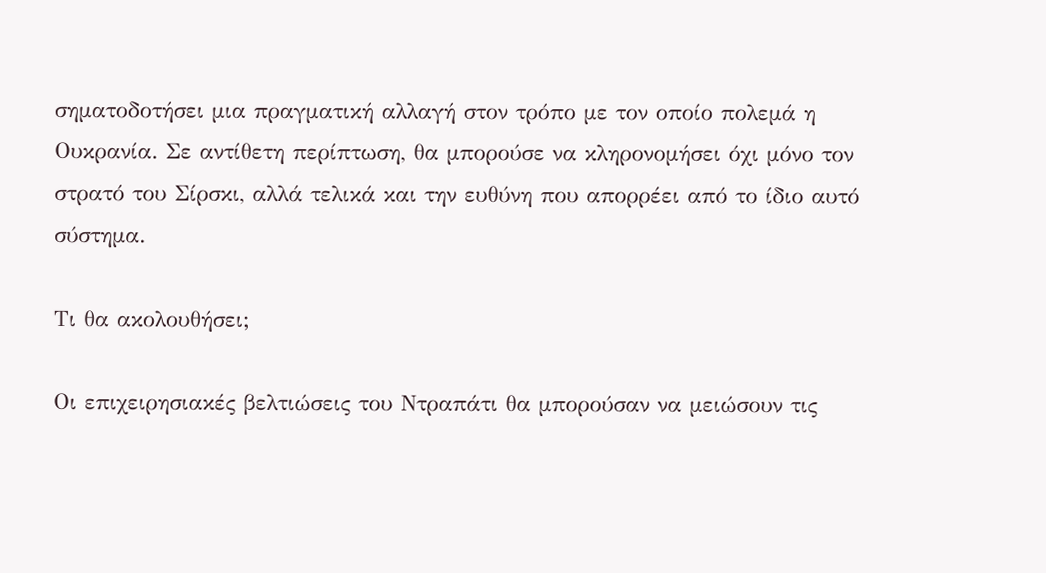σηματοδοτήσει μια πραγματική αλλαγή στον τρόπο με τον οποίο πολεμά η Ουκρανία. Σε αντίθετη περίπτωση, θα μπορούσε να κληρονομήσει όχι μόνο τον στρατό του Σίρσκι, αλλά τελικά και την ευθύνη που απορρέει από το ίδιο αυτό σύστημα.

Τι θα ακολουθήσει;

Οι επιχειρησιακές βελτιώσεις του Ντραπάτι θα μπορούσαν να μειώσουν τις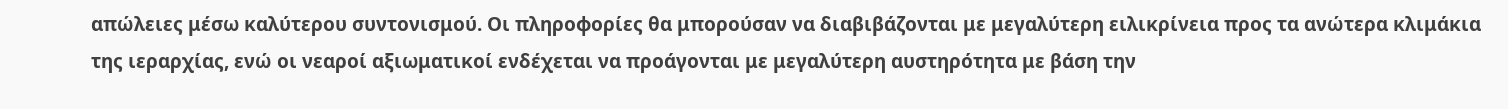απώλειες μέσω καλύτερου συντονισμού. Οι πληροφορίες θα μπορούσαν να διαβιβάζονται με μεγαλύτερη ειλικρίνεια προς τα ανώτερα κλιμάκια της ιεραρχίας, ενώ οι νεαροί αξιωματικοί ενδέχεται να προάγονται με μεγαλύτερη αυστηρότητα με βάση την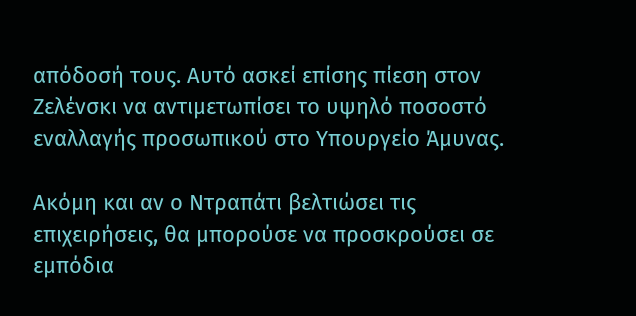απόδοσή τους. Αυτό ασκεί επίσης πίεση στον Ζελένσκι να αντιμετωπίσει το υψηλό ποσοστό εναλλαγής προσωπικού στο Υπουργείο Άμυνας.

Ακόμη και αν ο Ντραπάτι βελτιώσει τις επιχειρήσεις, θα μπορούσε να προσκρούσει σε εμπόδια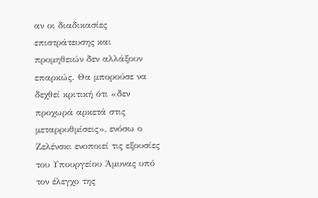αν οι διαδικασίες επιστράτευσης και προμηθειών δεν αλλάξουν επαρκώς. Θα μπορούσε να δεχθεί κριτική ότι «δεν προχωρά αρκετά στις μεταρρυθμίσεις», ενόσω ο Ζελένσκι ενοποιεί τις εξουσίες του Υπουργείου Άμυνας υπό τον έλεγχο της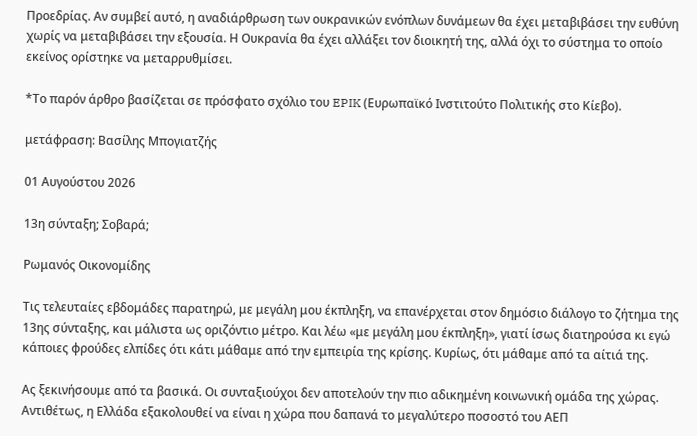Προεδρίας. Αν συμβεί αυτό, η αναδιάρθρωση των ουκρανικών ενόπλων δυνάμεων θα έχει μεταβιβάσει την ευθύνη χωρίς να μεταβιβάσει την εξουσία. Η Ουκρανία θα έχει αλλάξει τον διοικητή της, αλλά όχι το σύστημα το οποίο εκείνος ορίστηκε να μεταρρυθμίσει.

*Το παρόν άρθρο βασίζεται σε πρόσφατο σχόλιο του EPIK (Ευρωπαϊκό Ινστιτούτο Πολιτικής στο Κίεβο).

μετάφραση: Βασίλης Μπογιατζής

01 Αυγούστου 2026

13η σύνταξη; Σοβαρά;

Ρωμανός Οικονομίδης

Τις τελευταίες εβδομάδες παρατηρώ, με μεγάλη μου έκπληξη, να επανέρχεται στον δημόσιο διάλογο το ζήτημα της 13ης σύνταξης, και μάλιστα ως οριζόντιο μέτρο. Και λέω «με μεγάλη μου έκπληξη», γιατί ίσως διατηρούσα κι εγώ κάποιες φρούδες ελπίδες ότι κάτι μάθαμε από την εμπειρία της κρίσης. Κυρίως, ότι μάθαμε από τα αίτιά της.

Ας ξεκινήσουμε από τα βασικά. Οι συνταξιούχοι δεν αποτελούν την πιο αδικημένη κοινωνική ομάδα της χώρας. Αντιθέτως, η Ελλάδα εξακολουθεί να είναι η χώρα που δαπανά το μεγαλύτερο ποσοστό του ΑΕΠ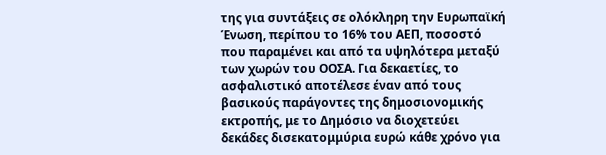της για συντάξεις σε ολόκληρη την Ευρωπαϊκή Ένωση, περίπου το 16% του ΑΕΠ, ποσοστό που παραμένει και από τα υψηλότερα μεταξύ των χωρών του ΟΟΣΑ. Για δεκαετίες, το ασφαλιστικό αποτέλεσε έναν από τους βασικούς παράγοντες της δημοσιονομικής εκτροπής, με το Δημόσιο να διοχετεύει δεκάδες δισεκατομμύρια ευρώ κάθε χρόνο για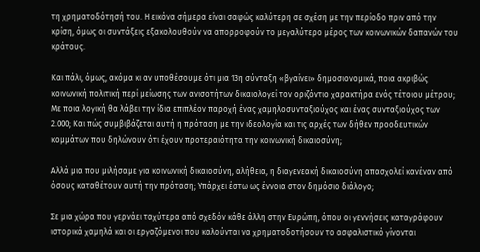τη χρηματοδότησή του. Η εικόνα σήμερα είναι σαφώς καλύτερη σε σχέση με την περίοδο πριν από την κρίση, όμως οι συντάξεις εξακολουθούν να απορροφούν το μεγαλύτερο μέρος των κοινωνικών δαπανών του κράτους.

Και πάλι, όμως, ακόμα κι αν υποθέσουμε ότι μια 13η σύνταξη «βγαίνει» δημοσιονομικά, ποια ακριβώς κοινωνική πολιτική περί μείωσης των ανισοτήτων δικαιολογεί τον οριζόντιο χαρακτήρα ενός τέτοιου μέτρου; Με ποια λογική θα λάβει την ίδια επιπλέον παροχή ένας χαμηλοσυνταξιούχος και ένας συνταξιούχος των 2.000; Και πώς συμβιβάζεται αυτή η πρόταση με την ιδεολογία και τις αρχές των δήθεν προοδευτικών κομμάτων που δηλώνουν ότι έχουν προτεραιότητα την κοινωνική δικαιοσύνη;

Αλλά μια που μιλήσαμε για κοινωνική δικαιοσύνη, αλήθεια, η διαγενεακή δικαιοσύνη απασχολεί κανέναν από όσους καταθέτουν αυτή την πρόταση; Υπάρχει έστω ως έννοια στον δημόσιο διάλογο;

Σε μια χώρα που γερνάει ταχύτερα από σχεδόν κάθε άλλη στην Ευρώπη, όπου οι γεννήσεις καταγράφουν ιστορικά χαμηλά και οι εργαζόμενοι που καλούνται να χρηματοδοτήσουν το ασφαλιστικό γίνονται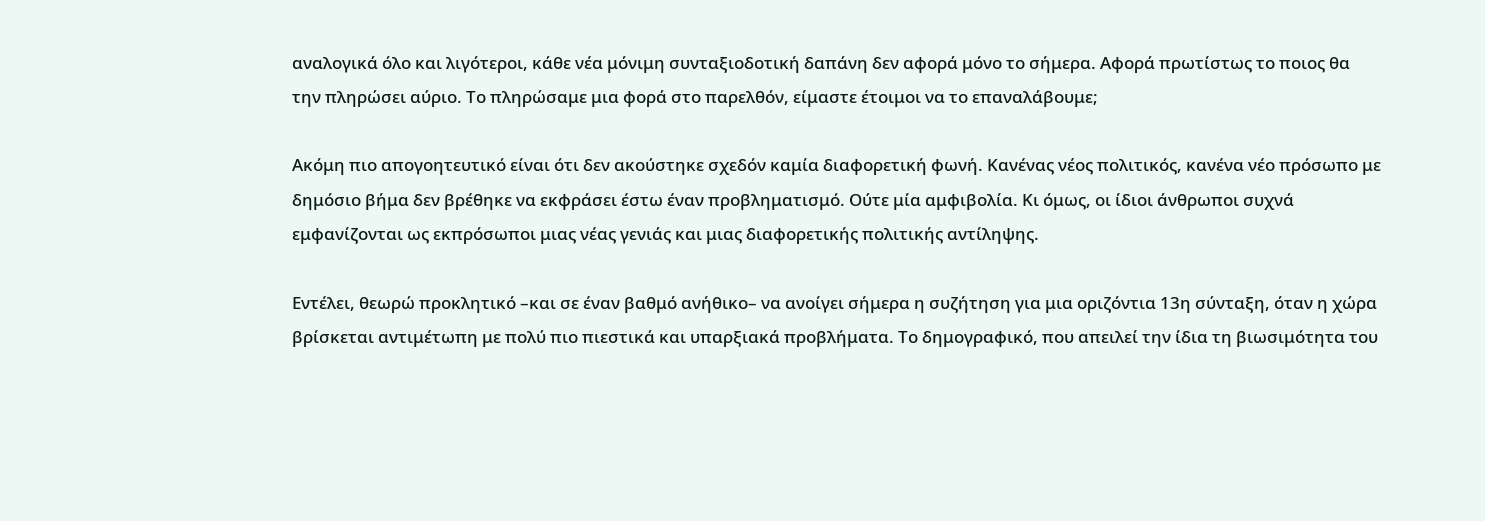αναλογικά όλο και λιγότεροι, κάθε νέα μόνιμη συνταξιοδοτική δαπάνη δεν αφορά μόνο το σήμερα. Αφορά πρωτίστως το ποιος θα την πληρώσει αύριο. Το πληρώσαμε μια φορά στο παρελθόν, είμαστε έτοιμοι να το επαναλάβουμε;

Ακόμη πιο απογοητευτικό είναι ότι δεν ακούστηκε σχεδόν καμία διαφορετική φωνή. Κανένας νέος πολιτικός, κανένα νέο πρόσωπο με δημόσιο βήμα δεν βρέθηκε να εκφράσει έστω έναν προβληματισμό. Ούτε μία αμφιβολία. Κι όμως, οι ίδιοι άνθρωποι συχνά εμφανίζονται ως εκπρόσωποι μιας νέας γενιάς και μιας διαφορετικής πολιτικής αντίληψης.

Εντέλει, θεωρώ προκλητικό –και σε έναν βαθμό ανήθικο– να ανοίγει σήμερα η συζήτηση για μια οριζόντια 13η σύνταξη, όταν η χώρα βρίσκεται αντιμέτωπη με πολύ πιο πιεστικά και υπαρξιακά προβλήματα. Το δημογραφικό, που απειλεί την ίδια τη βιωσιμότητα του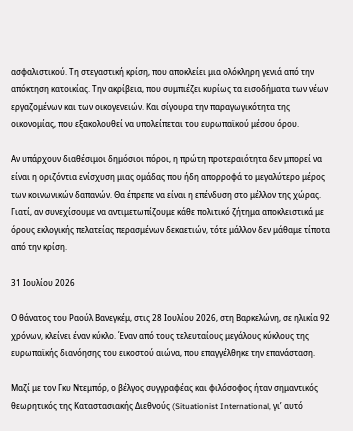ασφαλιστικού. Τη στεγαστική κρίση, που αποκλείει μια ολόκληρη γενιά από την απόκτηση κατοικίας. Την ακρίβεια, που συμπιέζει κυρίως τα εισοδήματα των νέων εργαζομένων και των οικογενειών. Και σίγουρα την παραγωγικότητα της οικονομίας, που εξακολουθεί να υπολείπεται του ευρωπαϊκού μέσου όρου.

Αν υπάρχουν διαθέσιμοι δημόσιοι πόροι, η πρώτη προτεραιότητα δεν μπορεί να είναι η οριζόντια ενίσχυση μιας ομάδας που ήδη απορροφά το μεγαλύτερο μέρος των κοινωνικών δαπανών. Θα έπρεπε να είναι η επένδυση στο μέλλον της χώρας. Γιατί, αν συνεχίσουμε να αντιμετωπίζουμε κάθε πολιτικό ζήτημα αποκλειστικά με όρους εκλογικής πελατείας περασμένων δεκαετιών, τότε μάλλον δεν μάθαμε τίποτα από την κρίση.

31 Ιουλίου 2026

Ο θάνατος του Ραούλ Βανεγκέμ, στις 28 Ιουλίου 2026, στη Βαρκελώνη, σε ηλικία 92 χρόνων, κλείνει έναν κύκλο. Έναν από τους τελευταίους μεγάλους κύκλους της ευρωπαϊκής διανόησης του εικοστού αιώνα, που επαγγέλθηκε την επανάσταση.

Μαζί με τον Γκυ Ντεμπόρ, ο βέλγος συγγραφέας και φιλόσοφος ήταν σημαντικός θεωρητικός της Καταστασιακής Διεθνούς (Situationist International, γι’ αυτό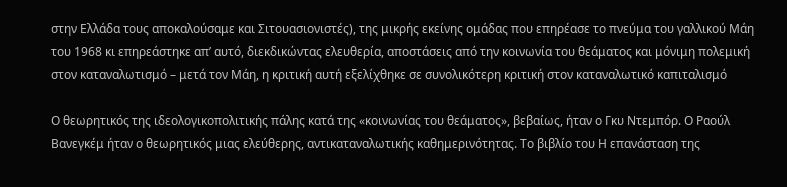στην Ελλάδα τους αποκαλούσαμε και Σιτουασιονιστές), της μικρής εκείνης ομάδας που επηρέασε το πνεύμα του γαλλικού Μάη του 1968 κι επηρεάστηκε απ’ αυτό, διεκδικώντας ελευθερία, αποστάσεις από την κοινωνία του θεάματος και μόνιμη πολεμική στον καταναλωτισμό – μετά τον Μάη, η κριτική αυτή εξελίχθηκε σε συνολικότερη κριτική στον καταναλωτικό καπιταλισμό

Ο θεωρητικός της ιδεολογικοπολιτικής πάλης κατά της «κοινωνίας του θεάματος», βεβαίως, ήταν ο Γκυ Ντεμπόρ. Ο Ραούλ Βανεγκέμ ήταν ο θεωρητικός μιας ελεύθερης, αντικαταναλωτικής καθημερινότητας. Το βιβλίο του Η επανάσταση της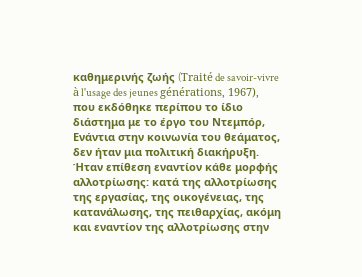καθημερινής ζωής (Traité de savoir-vivre à l'usage des jeunes générations, 1967), που εκδόθηκε περίπου το ίδιο διάστημα με το έργο του Ντεμπόρ, Ενάντια στην κοινωνία του θεάματος, δεν ήταν μια πολιτική διακήρυξη. Ήταν επίθεση εναντίον κάθε μορφής αλλοτρίωσης: κατά της αλλοτρίωσης της εργασίας, της οικογένειας, της κατανάλωσης, της πειθαρχίας, ακόμη και εναντίον της αλλοτρίωσης στην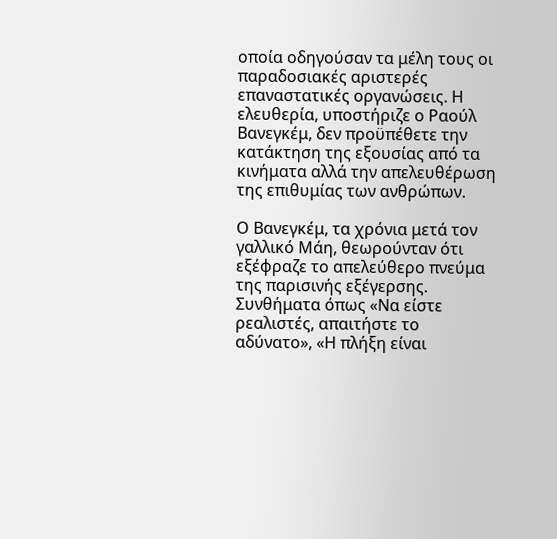οποία οδηγούσαν τα μέλη τους οι παραδοσιακές αριστερές επαναστατικές οργανώσεις. Η ελευθερία, υποστήριζε ο Ραούλ Βανεγκέμ, δεν προϋπέθετε την κατάκτηση της εξουσίας από τα κινήματα αλλά την απελευθέρωση της επιθυμίας των ανθρώπων.

Ο Βανεγκέμ, τα χρόνια μετά τον γαλλικό Μάη, θεωρούνταν ότι εξέφραζε το απελεύθερο πνεύμα της παρισινής εξέγερσης. Συνθήματα όπως «Να είστε ρεαλιστές, απαιτήστε το αδύνατο», «Η πλήξη είναι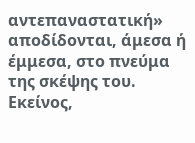αντεπαναστατική» αποδίδονται, άμεσα ή έμμεσα, στο πνεύμα της σκέψης του. Εκείνος,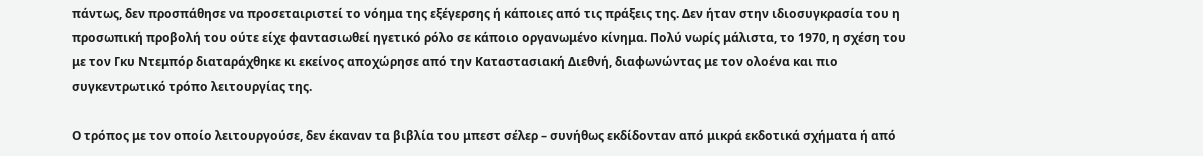πάντως, δεν προσπάθησε να προσεταιριστεί το νόημα της εξέγερσης ή κάποιες από τις πράξεις της. Δεν ήταν στην ιδιοσυγκρασία του η προσωπική προβολή του ούτε είχε φαντασιωθεί ηγετικό ρόλο σε κάποιο οργανωμένο κίνημα. Πολύ νωρίς μάλιστα, το 1970, η σχέση του με τον Γκυ Ντεμπόρ διαταράχθηκε κι εκείνος αποχώρησε από την Καταστασιακή Διεθνή, διαφωνώντας με τον ολοένα και πιο συγκεντρωτικό τρόπο λειτουργίας της.

Ο τρόπος με τον οποίο λειτουργούσε, δεν έκαναν τα βιβλία του μπεστ σέλερ – συνήθως εκδίδονταν από μικρά εκδοτικά σχήματα ή από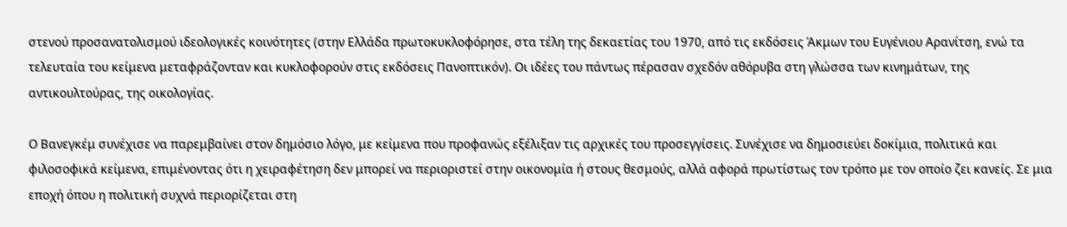στενού προσανατολισμού ιδεολογικές κοινότητες (στην Ελλάδα πρωτοκυκλοφόρησε, στα τέλη της δεκαετίας του 1970, από τις εκδόσεις Άκμων του Ευγένιου Αρανίτση, ενώ τα τελευταία του κείμενα μεταφράζονταν και κυκλοφορούν στις εκδόσεις Πανοπτικόν). Οι ιδέες του πάντως πέρασαν σχεδόν αθόρυβα στη γλώσσα των κινημάτων, της αντικουλτούρας, της οικολογίας.

Ο Βανεγκέμ συνέχισε να παρεμβαίνει στον δημόσιο λόγο, με κείμενα που προφανώς εξέλιξαν τις αρχικές του προσεγγίσεις. Συνέχισε να δημοσιεύει δοκίμια, πολιτικά και φιλοσοφικά κείμενα, επιμένοντας ότι η χειραφέτηση δεν μπορεί να περιοριστεί στην οικονομία ή στους θεσμούς, αλλά αφορά πρωτίστως τον τρόπο με τον οποίο ζει κανείς. Σε μια εποχή όπου η πολιτική συχνά περιορίζεται στη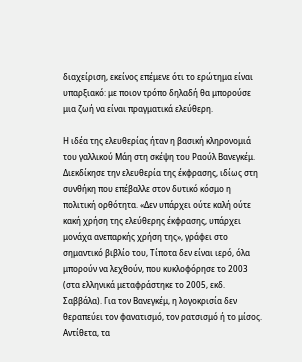διαχείριση, εκείνος επέμενε ότι το ερώτημα είναι υπαρξιακό: με ποιον τρόπο δηλαδή θα μπορούσε μια ζωή να είναι πραγματικά ελεύθερη.

Η ιδέα της ελευθερίας ήταν η βασική κληρονομιά του γαλλικού Μάη στη σκέψη του Ραούλ Βανεγκέμ. Διεκδίκησε την ελευθερία της έκφρασης, ιδίως στη συνθήκη που επέβαλλε στον δυτικό κόσμο η πολιτική ορθότητα. «Δεν υπάρχει ούτε καλή ούτε κακή χρήση της ελεύθερης έκφρασης, υπάρχει μονάχα ανεπαρκής χρήση της», γράφει στο σημαντικό βιβλίο του, Τίποτα δεν είναι ιερό, όλα μπορούν να λεχθούν, που κυκλοφόρησε το 2003 (στα ελληνικά μεταφράστηκε το 2005, εκδ. Σαββάλα). Για τον Βανεγκέμ, η λογοκρισία δεν θεραπεύει τον φανατισμό, τον ρατσισμό ή το μίσος. Αντίθετα, τα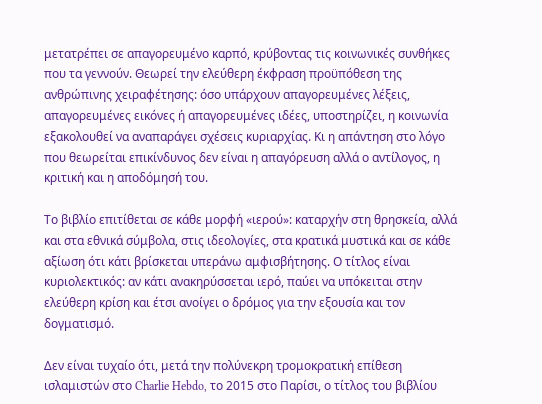μετατρέπει σε απαγορευμένο καρπό, κρύβοντας τις κοινωνικές συνθήκες που τα γεννούν. Θεωρεί την ελεύθερη έκφραση προϋπόθεση της ανθρώπινης χειραφέτησης: όσο υπάρχουν απαγορευμένες λέξεις, απαγορευμένες εικόνες ή απαγορευμένες ιδέες, υποστηρίζει, η κοινωνία εξακολουθεί να αναπαράγει σχέσεις κυριαρχίας. Κι η απάντηση στο λόγο που θεωρείται επικίνδυνος δεν είναι η απαγόρευση αλλά ο αντίλογος, η κριτική και η αποδόμησή του.

Το βιβλίο επιτίθεται σε κάθε μορφή «ιερού»: καταρχήν στη θρησκεία, αλλά και στα εθνικά σύμβολα, στις ιδεολογίες, στα κρατικά μυστικά και σε κάθε αξίωση ότι κάτι βρίσκεται υπεράνω αμφισβήτησης. Ο τίτλος είναι κυριολεκτικός: αν κάτι ανακηρύσσεται ιερό, παύει να υπόκειται στην ελεύθερη κρίση και έτσι ανοίγει ο δρόμος για την εξουσία και τον δογματισμό.

Δεν είναι τυχαίο ότι, μετά την πολύνεκρη τρομοκρατική επίθεση ισλαμιστών στο Charlie Hebdo, το 2015 στο Παρίσι, ο τίτλος του βιβλίου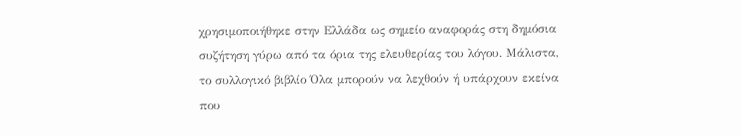χρησιμοποιήθηκε στην Ελλάδα ως σημείο αναφοράς στη δημόσια συζήτηση γύρω από τα όρια της ελευθερίας του λόγου. Μάλιστα, το συλλογικό βιβλίο Όλα μπορούν να λεχθούν ή υπάρχουν εκείνα που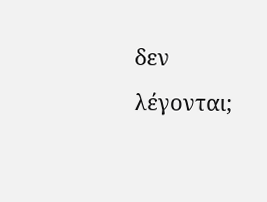δεν λέγονται;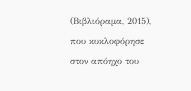(Βιβλιόραμα, 2015), που κυκλοφόρησε στον απόηχο του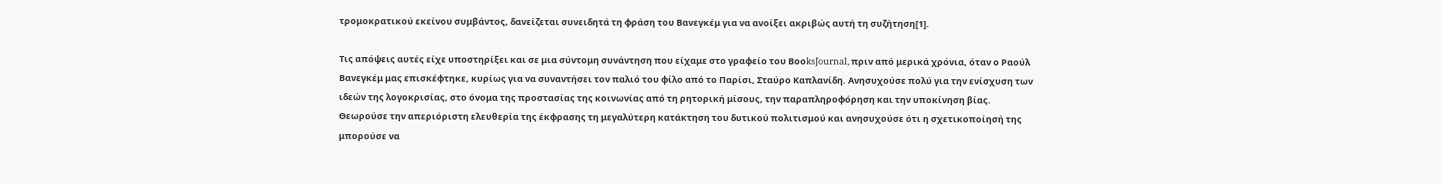τρομοκρατικού εκείνου συμβάντος, δανείζεται συνειδητά τη φράση του Βανεγκέμ για να ανοίξει ακριβώς αυτή τη συζήτηση[1].

Τις απόψεις αυτές είχε υποστηρίξει και σε μια σύντομη συνάντηση που είχαμε στο γραφείο του ΒοοksJournal, πριν από μερικά χρόνια, όταν ο Ραούλ Βανεγκέμ μας επισκέφτηκε, κυρίως για να συναντήσει τον παλιό του φίλο από το Παρίσι, Σταύρο Καπλανίδη. Ανησυχούσε πολύ για την ενίσχυση των ιδεών της λογοκρισίας, στο όνομα της προστασίας της κοινωνίας από τη ρητορική μίσους, την παραπληροφόρηση και την υποκίνηση βίας. Θεωρούσε την απεριόριστη ελευθερία της έκφρασης τη μεγαλύτερη κατάκτηση του δυτικού πολιτισμού και ανησυχούσε ότι η σχετικοποίησή της μπορούσε να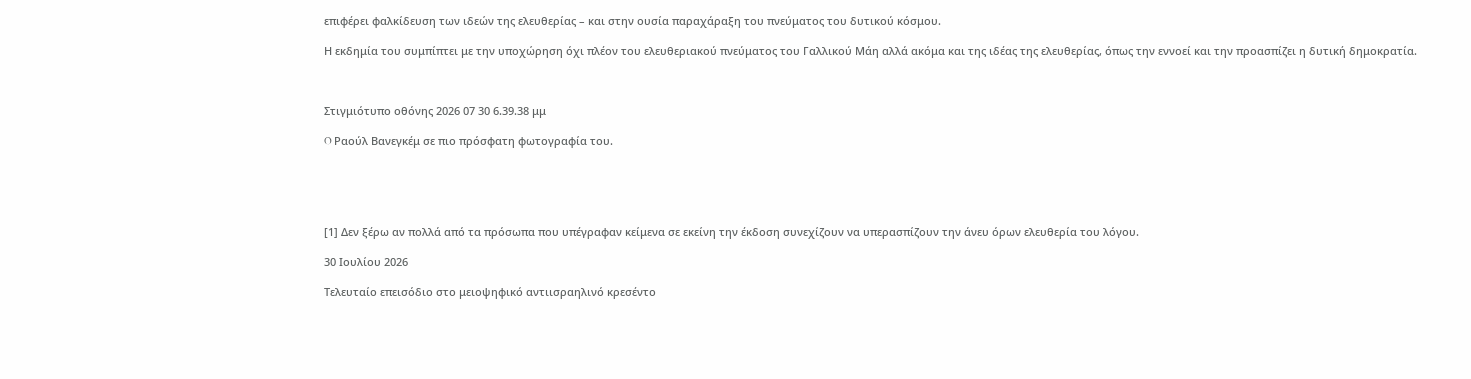επιφέρει φαλκίδευση των ιδεών της ελευθερίας – και στην ουσία παραχάραξη του πνεύματος του δυτικού κόσμου.

Η εκδημία του συμπίπτει με την υποχώρηση όχι πλέον του ελευθεριακού πνεύματος του Γαλλικού Μάη αλλά ακόμα και της ιδέας της ελευθερίας, όπως την εννοεί και την προασπίζει η δυτική δημοκρατία.



Στιγμιότυπο οθόνης 2026 07 30 6.39.38 μμ

O Ραούλ Βανεγκέμ σε πιο πρόσφατη φωτογραφία του.





[1] Δεν ξέρω αν πολλά από τα πρόσωπα που υπέγραφαν κείμενα σε εκείνη την έκδοση συνεχίζουν να υπερασπίζουν την άνευ όρων ελευθερία του λόγου.

30 Ιουλίου 2026

Τελευταίο επεισόδιο στο μειοψηφικό αντιισραηλινό κρεσέντο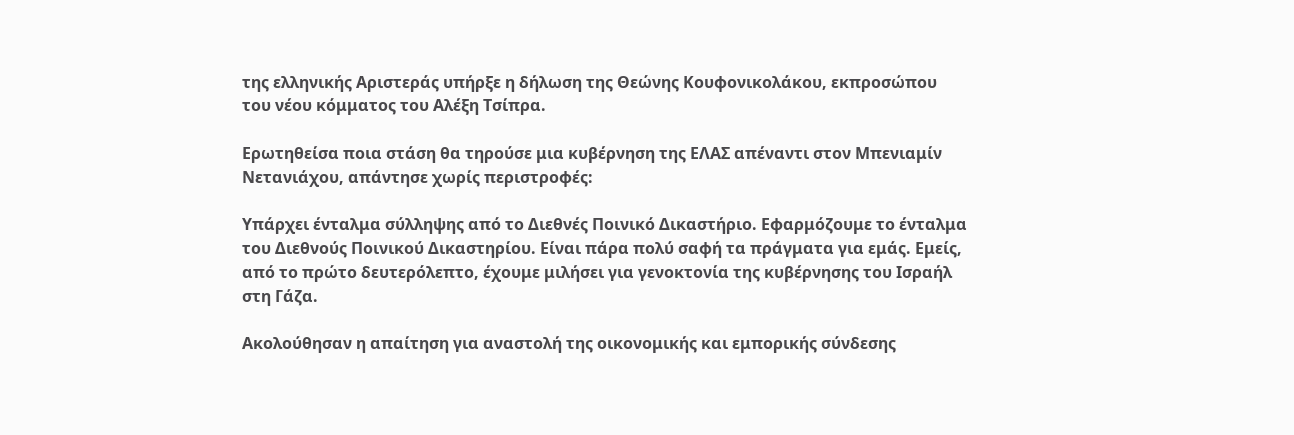της ελληνικής Αριστεράς υπήρξε η δήλωση της Θεώνης Κουφονικολάκου, εκπροσώπου του νέου κόμματος του Αλέξη Τσίπρα.

Ερωτηθείσα ποια στάση θα τηρούσε μια κυβέρνηση της ΕΛΑΣ απέναντι στον Μπενιαμίν Νετανιάχου, απάντησε χωρίς περιστροφές:

Υπάρχει ένταλμα σύλληψης από το Διεθνές Ποινικό Δικαστήριο. Εφαρμόζουμε το ένταλμα του Διεθνούς Ποινικού Δικαστηρίου. Είναι πάρα πολύ σαφή τα πράγματα για εμάς. Εμείς, από το πρώτο δευτερόλεπτο, έχουμε μιλήσει για γενοκτονία της κυβέρνησης του Ισραήλ στη Γάζα.

Ακολούθησαν η απαίτηση για αναστολή της οικονομικής και εμπορικής σύνδεσης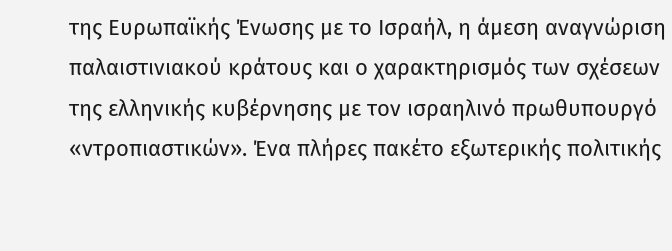της Ευρωπαϊκής Ένωσης με το Ισραήλ, η άμεση αναγνώριση παλαιστινιακού κράτους και ο χαρακτηρισμός των σχέσεων της ελληνικής κυβέρνησης με τον ισραηλινό πρωθυπουργό «ντροπιαστικών». Ένα πλήρες πακέτο εξωτερικής πολιτικής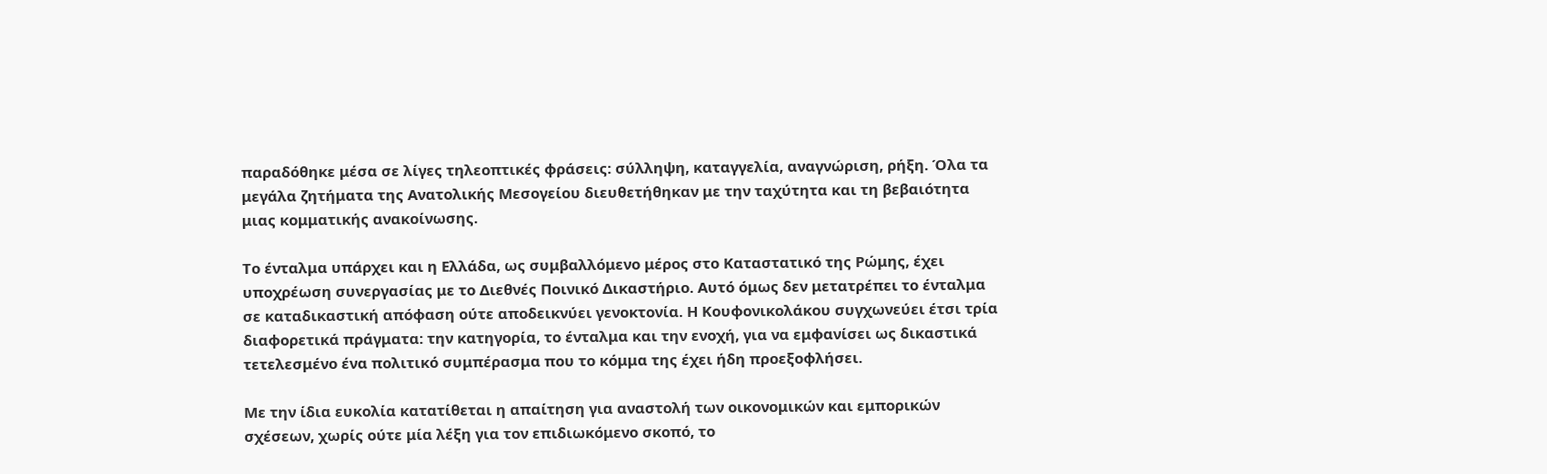παραδόθηκε μέσα σε λίγες τηλεοπτικές φράσεις: σύλληψη, καταγγελία, αναγνώριση, ρήξη. Όλα τα μεγάλα ζητήματα της Ανατολικής Μεσογείου διευθετήθηκαν με την ταχύτητα και τη βεβαιότητα μιας κομματικής ανακοίνωσης.

Το ένταλμα υπάρχει και η Ελλάδα, ως συμβαλλόμενο μέρος στο Καταστατικό της Ρώμης, έχει υποχρέωση συνεργασίας με το Διεθνές Ποινικό Δικαστήριο. Αυτό όμως δεν μετατρέπει το ένταλμα σε καταδικαστική απόφαση ούτε αποδεικνύει γενοκτονία. Η Κουφονικολάκου συγχωνεύει έτσι τρία διαφορετικά πράγματα: την κατηγορία, το ένταλμα και την ενοχή, για να εμφανίσει ως δικαστικά τετελεσμένο ένα πολιτικό συμπέρασμα που το κόμμα της έχει ήδη προεξοφλήσει.

Με την ίδια ευκολία κατατίθεται η απαίτηση για αναστολή των οικονομικών και εμπορικών σχέσεων, χωρίς ούτε μία λέξη για τον επιδιωκόμενο σκοπό, το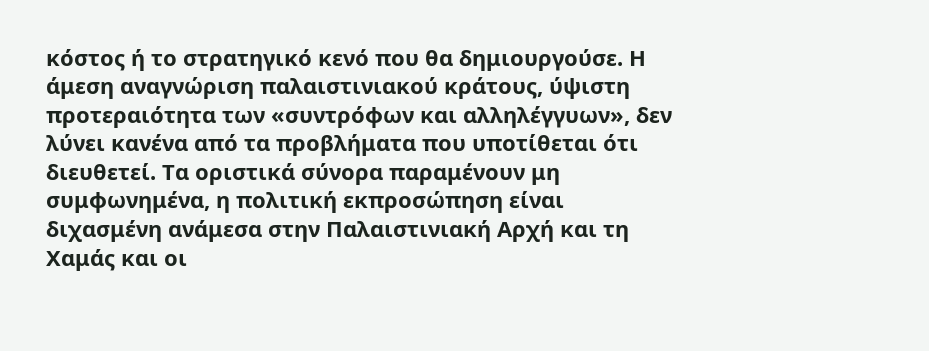κόστος ή το στρατηγικό κενό που θα δημιουργούσε. Η άμεση αναγνώριση παλαιστινιακού κράτους, ύψιστη προτεραιότητα των «συντρόφων και αλληλέγγυων», δεν λύνει κανένα από τα προβλήματα που υποτίθεται ότι διευθετεί. Τα οριστικά σύνορα παραμένουν μη συμφωνημένα, η πολιτική εκπροσώπηση είναι διχασμένη ανάμεσα στην Παλαιστινιακή Αρχή και τη Χαμάς και οι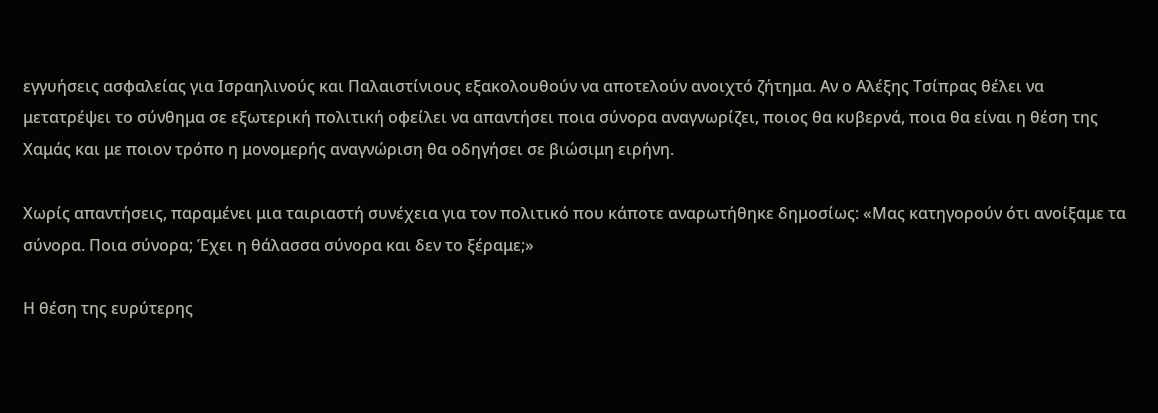εγγυήσεις ασφαλείας για Ισραηλινούς και Παλαιστίνιους εξακολουθούν να αποτελούν ανοιχτό ζήτημα. Αν ο Αλέξης Τσίπρας θέλει να μετατρέψει το σύνθημα σε εξωτερική πολιτική οφείλει να απαντήσει ποια σύνορα αναγνωρίζει, ποιος θα κυβερνά, ποια θα είναι η θέση της Χαμάς και με ποιον τρόπο η μονομερής αναγνώριση θα οδηγήσει σε βιώσιμη ειρήνη.

Χωρίς απαντήσεις, παραμένει μια ταιριαστή συνέχεια για τον πολιτικό που κάποτε αναρωτήθηκε δημοσίως: «Μας κατηγορούν ότι ανοίξαμε τα σύνορα. Ποια σύνορα; Έχει η θάλασσα σύνορα και δεν το ξέραμε;»

Η θέση της ευρύτερης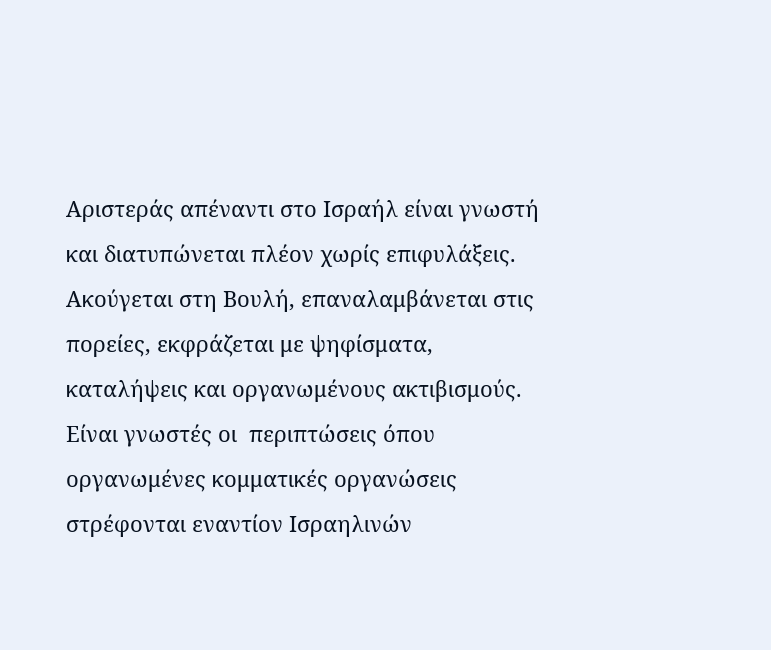Αριστεράς απέναντι στο Ισραήλ είναι γνωστή και διατυπώνεται πλέον χωρίς επιφυλάξεις. Ακούγεται στη Βουλή, επαναλαμβάνεται στις πορείες, εκφράζεται με ψηφίσματα, καταλήψεις και οργανωμένους ακτιβισμούς. Είναι γνωστές οι  περιπτώσεις όπου οργανωμένες κομματικές οργανώσεις στρέφονται εναντίον Ισραηλινών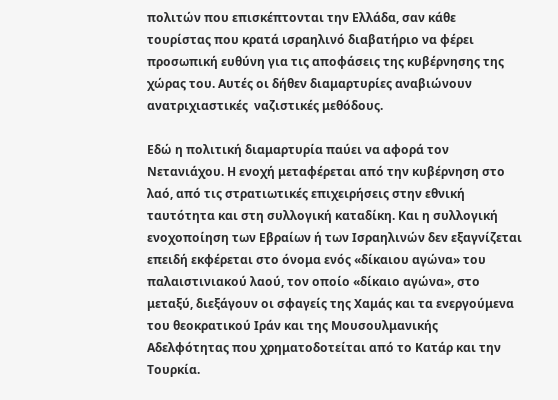πολιτών που επισκέπτονται την Ελλάδα, σαν κάθε τουρίστας που κρατά ισραηλινό διαβατήριο να φέρει προσωπική ευθύνη για τις αποφάσεις της κυβέρνησης της χώρας του. Αυτές οι δήθεν διαμαρτυρίες αναβιώνουν ανατριχιαστικές  ναζιστικές μεθόδους.

Εδώ η πολιτική διαμαρτυρία παύει να αφορά τον Νετανιάχου. Η ενοχή μεταφέρεται από την κυβέρνηση στο λαό, από τις στρατιωτικές επιχειρήσεις στην εθνική ταυτότητα και στη συλλογική καταδίκη. Και η συλλογική ενοχοποίηση των Εβραίων ή των Ισραηλινών δεν εξαγνίζεται επειδή εκφέρεται στο όνομα ενός «δίκαιου αγώνα» του παλαιστινιακού λαού, τον οποίο «δίκαιο αγώνα», στο μεταξύ, διεξάγουν οι σφαγείς της Χαμάς και τα ενεργούμενα του θεοκρατικού Ιράν και της Μουσουλμανικής Αδελφότητας που χρηματοδοτείται από το Κατάρ και την Τουρκία.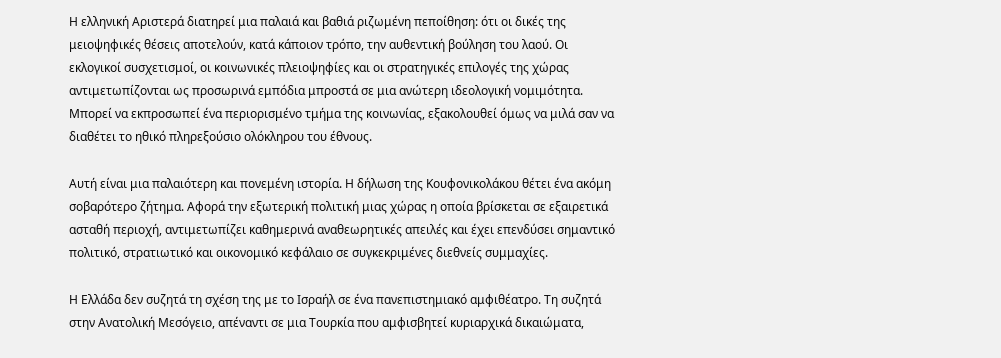Η ελληνική Αριστερά διατηρεί μια παλαιά και βαθιά ριζωμένη πεποίθηση: ότι οι δικές της μειοψηφικές θέσεις αποτελούν, κατά κάποιον τρόπο, την αυθεντική βούληση του λαού. Οι εκλογικοί συσχετισμοί, οι κοινωνικές πλειοψηφίες και οι στρατηγικές επιλογές της χώρας αντιμετωπίζονται ως προσωρινά εμπόδια μπροστά σε μια ανώτερη ιδεολογική νομιμότητα. Μπορεί να εκπροσωπεί ένα περιορισμένο τμήμα της κοινωνίας, εξακολουθεί όμως να μιλά σαν να διαθέτει το ηθικό πληρεξούσιο ολόκληρου του έθνους.

Αυτή είναι μια παλαιότερη και πονεμένη ιστορία. Η δήλωση της Κουφονικολάκου θέτει ένα ακόμη σοβαρότερο ζήτημα. Αφορά την εξωτερική πολιτική μιας χώρας η οποία βρίσκεται σε εξαιρετικά ασταθή περιοχή, αντιμετωπίζει καθημερινά αναθεωρητικές απειλές και έχει επενδύσει σημαντικό πολιτικό, στρατιωτικό και οικονομικό κεφάλαιο σε συγκεκριμένες διεθνείς συμμαχίες.

Η Ελλάδα δεν συζητά τη σχέση της με το Ισραήλ σε ένα πανεπιστημιακό αμφιθέατρο. Τη συζητά στην Ανατολική Μεσόγειο, απέναντι σε μια Τουρκία που αμφισβητεί κυριαρχικά δικαιώματα,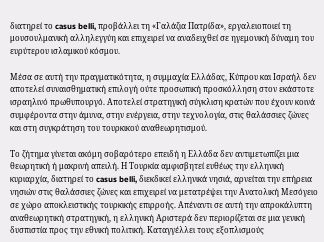διατηρεί το casus belli, προβάλλει τη «Γαλάζια Πατρίδα», εργαλειοποιεί τη μουσουλμανική αλληλεγγύη και επιχειρεί να αναδειχθεί σε ηγεμονική δύναμη του ευρύτερου ισλαμικού κόσμου.

Μέσα σε αυτή την πραγματικότητα, η συμμαχία Ελλάδας, Κύπρου και Ισραήλ δεν αποτελεί συναισθηματική επιλογή ούτε προσωπική προσκόλληση στον εκάστοτε ισραηλινό πρωθυπουργό. Αποτελεί στρατηγική σύγκλιση κρατών που έχουν κοινά συμφέροντα στην άμυνα, στην ενέργεια, στην τεχνολογία, στις θαλάσσιες ζώνες και στη συγκράτηση του τουρκικού αναθεωρητισμού.

Το ζήτημα γίνεται ακόμη σοβαρότερο επειδή η Ελλάδα δεν αντιμετωπίζει μια θεωρητική ή μακρινή απειλή. Η Τουρκία αμφισβητεί ευθέως την ελληνική κυριαρχία, διατηρεί το casus belli, διεκδικεί ελληνικά νησιά, αρνείται την επήρεια νησιών στις θαλάσσιες ζώνες και επιχειρεί να μετατρέψει την Ανατολική Μεσόγειο σε χώρο αποκλειστικής τουρκικής επιρροής. Απέναντι σε αυτή την απροκάλυπτη αναθεωρητική στρατηγική, η ελληνική Αριστερά δεν περιορίζεται σε μια γενική δυσπιστία προς την εθνική πολιτική. Καταγγέλλει τους εξοπλισμούς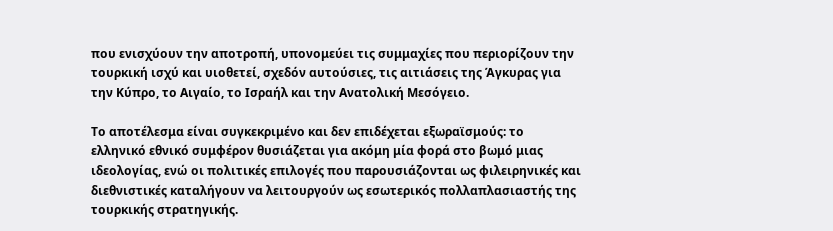που ενισχύουν την αποτροπή, υπονομεύει τις συμμαχίες που περιορίζουν την τουρκική ισχύ και υιοθετεί, σχεδόν αυτούσιες, τις αιτιάσεις της Άγκυρας για την Κύπρο, το Αιγαίο, το Ισραήλ και την Ανατολική Μεσόγειο.

Το αποτέλεσμα είναι συγκεκριμένο και δεν επιδέχεται εξωραϊσμούς: το ελληνικό εθνικό συμφέρον θυσιάζεται για ακόμη μία φορά στο βωμό μιας ιδεολογίας, ενώ οι πολιτικές επιλογές που παρουσιάζονται ως φιλειρηνικές και διεθνιστικές καταλήγουν να λειτουργούν ως εσωτερικός πολλαπλασιαστής της τουρκικής στρατηγικής.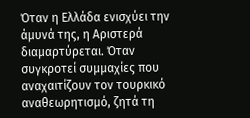Όταν η Ελλάδα ενισχύει την άμυνά της, η Αριστερά διαμαρτύρεται. Όταν συγκροτεί συμμαχίες που αναχαιτίζουν τον τουρκικό αναθεωρητισμό, ζητά τη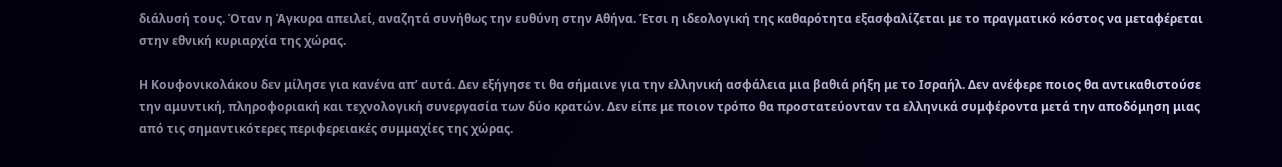διάλυσή τους. Όταν η Άγκυρα απειλεί, αναζητά συνήθως την ευθύνη στην Αθήνα. Έτσι η ιδεολογική της καθαρότητα εξασφαλίζεται με το πραγματικό κόστος να μεταφέρεται στην εθνική κυριαρχία της χώρας.

Η Κουφονικολάκου δεν μίλησε για κανένα απ’ αυτά. Δεν εξήγησε τι θα σήμαινε για την ελληνική ασφάλεια μια βαθιά ρήξη με το Ισραήλ. Δεν ανέφερε ποιος θα αντικαθιστούσε την αμυντική, πληροφοριακή και τεχνολογική συνεργασία των δύο κρατών. Δεν είπε με ποιον τρόπο θα προστατεύονταν τα ελληνικά συμφέροντα μετά την αποδόμηση μιας από τις σημαντικότερες περιφερειακές συμμαχίες της χώρας.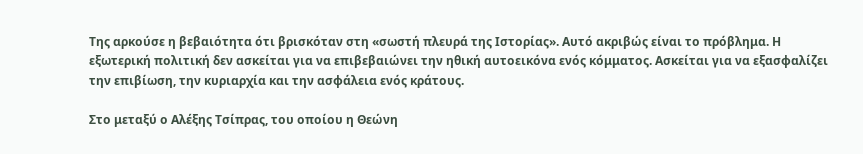Της αρκούσε η βεβαιότητα ότι βρισκόταν στη «σωστή πλευρά της Ιστορίας». Αυτό ακριβώς είναι το πρόβλημα. Η εξωτερική πολιτική δεν ασκείται για να επιβεβαιώνει την ηθική αυτοεικόνα ενός κόμματος. Ασκείται για να εξασφαλίζει την επιβίωση, την κυριαρχία και την ασφάλεια ενός κράτους.

Στο μεταξύ ο Αλέξης Τσίπρας, του οποίου η Θεώνη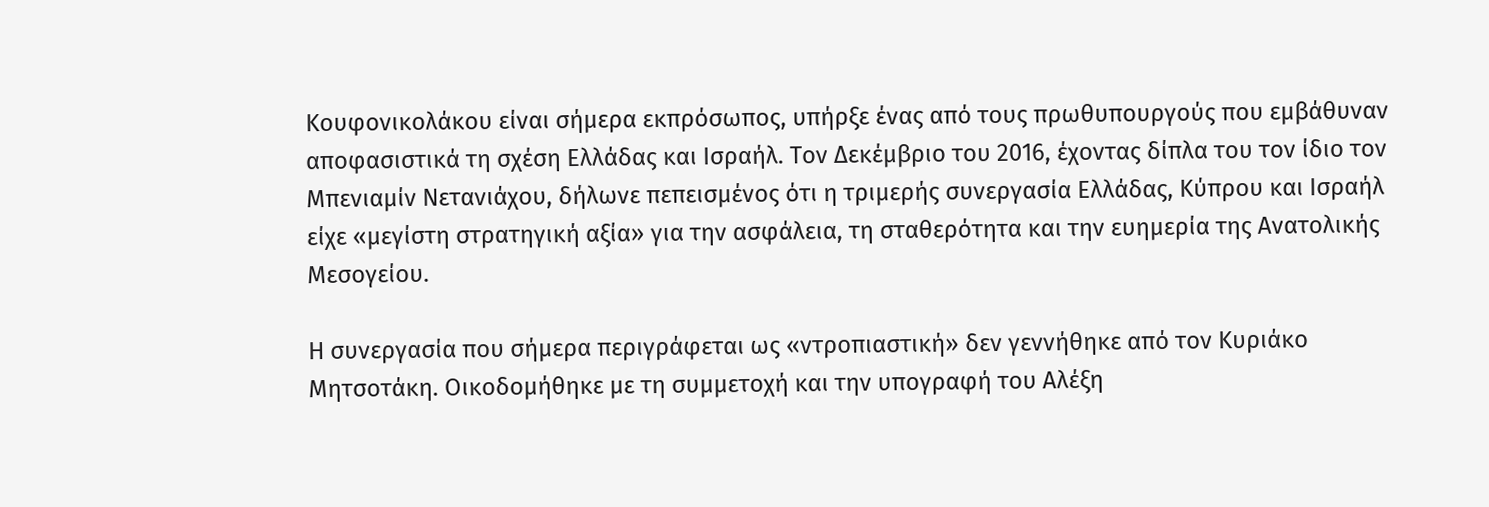Κουφονικολάκου είναι σήμερα εκπρόσωπος, υπήρξε ένας από τους πρωθυπουργούς που εμβάθυναν αποφασιστικά τη σχέση Ελλάδας και Ισραήλ. Τον Δεκέμβριο του 2016, έχοντας δίπλα του τον ίδιο τον Μπενιαμίν Νετανιάχου, δήλωνε πεπεισμένος ότι η τριμερής συνεργασία Ελλάδας, Κύπρου και Ισραήλ είχε «μεγίστη στρατηγική αξία» για την ασφάλεια, τη σταθερότητα και την ευημερία της Ανατολικής Μεσογείου.

Η συνεργασία που σήμερα περιγράφεται ως «ντροπιαστική» δεν γεννήθηκε από τον Κυριάκο Μητσοτάκη. Οικοδομήθηκε με τη συμμετοχή και την υπογραφή του Αλέξη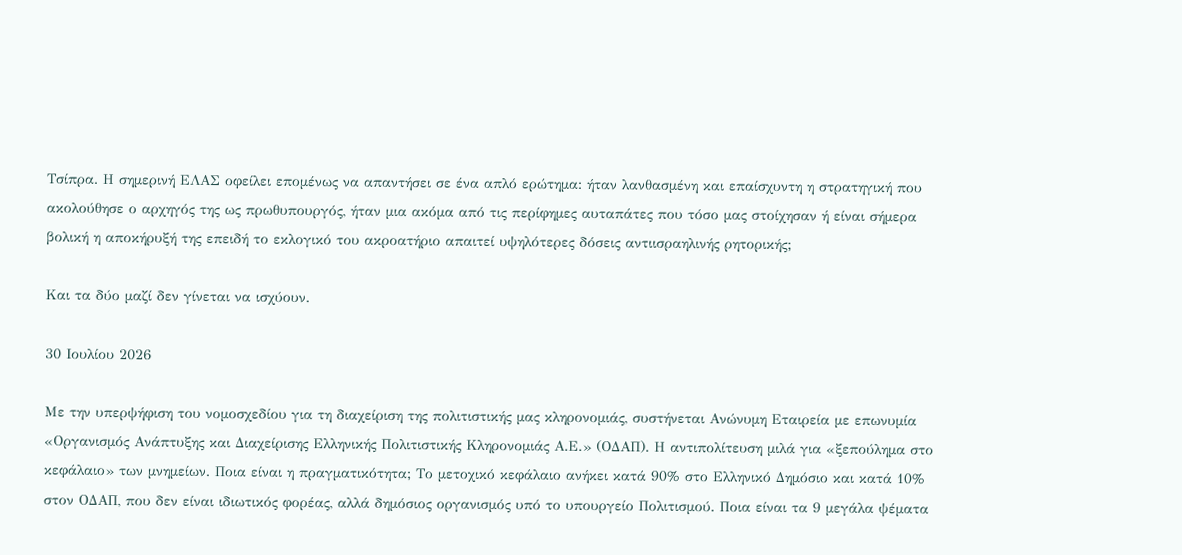Τσίπρα. Η σημερινή ΕΛΑΣ οφείλει επομένως να απαντήσει σε ένα απλό ερώτημα: ήταν λανθασμένη και επαίσχυντη η στρατηγική που ακολούθησε ο αρχηγός της ως πρωθυπουργός, ήταν μια ακόμα από τις περίφημες αυταπάτες που τόσο μας στοίχησαν ή είναι σήμερα βολική η αποκήρυξή της επειδή το εκλογικό του ακροατήριο απαιτεί υψηλότερες δόσεις αντιισραηλινής ρητορικής;

Και τα δύο μαζί δεν γίνεται να ισχύουν.

30 Ιουλίου 2026

Με την υπερψήφιση του νομοσχεδίου για τη διαχείριση της πολιτιστικής μας κληρονομιάς, συστήνεται Ανώνυμη Εταιρεία με επωνυμία «Οργανισμός Ανάπτυξης και Διαχείρισης Ελληνικής Πολιτιστικής Κληρονομιάς Α.Ε.» (ΟΔΑΠ). Η αντιπολίτευση μιλά για «ξεπούλημα στο κεφάλαιο» των μνημείων. Ποια είναι η πραγματικότητα; Το μετοχικό κεφάλαιο ανήκει κατά 90% στο Ελληνικό Δημόσιο και κατά 10% στον ΟΔΑΠ, που δεν είναι ιδιωτικός φορέας, αλλά δημόσιος οργανισμός υπό το υπουργείο Πολιτισμού. Ποια είναι τα 9 μεγάλα ψέματα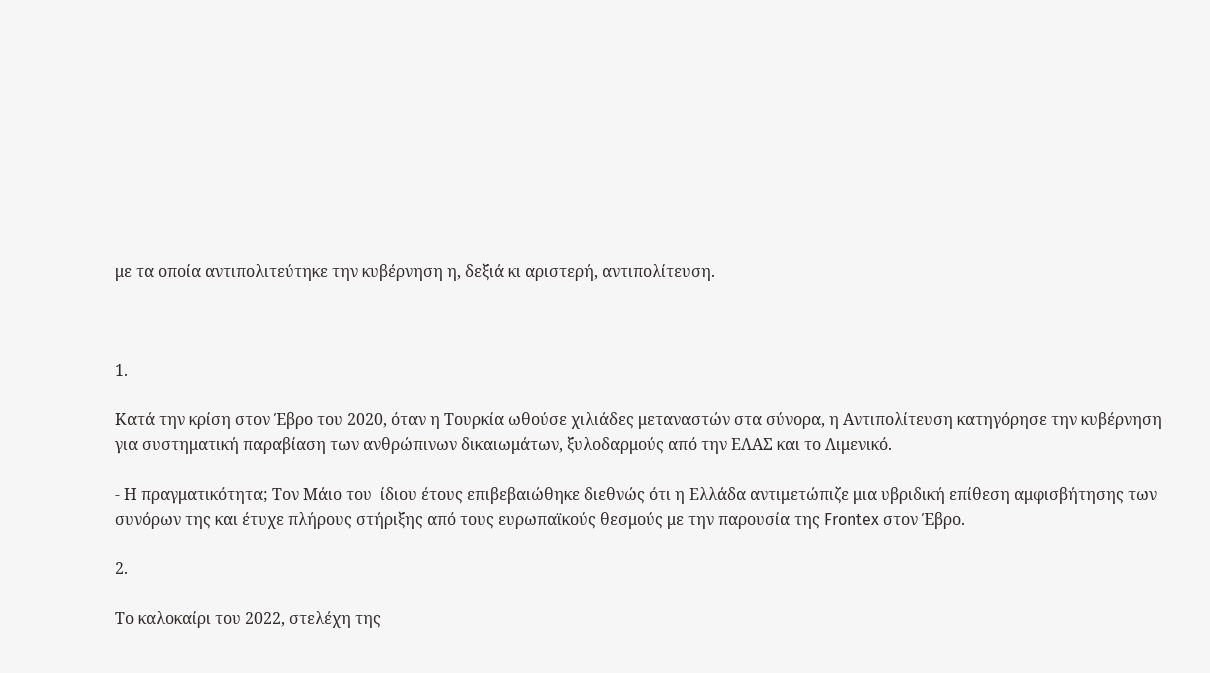με τα οποία αντιπολιτεύτηκε την κυβέρνηση η, δεξιά κι αριστερή, αντιπολίτευση.



1.

Κατά την κρίση στον Έβρο του 2020, όταν η Τουρκία ωθούσε χιλιάδες μεταναστών στα σύνορα, η Αντιπολίτευση κατηγόρησε την κυβέρνηση για συστηματική παραβίαση των ανθρώπινων δικαιωμάτων, ξυλοδαρμούς από την ΕΛΑΣ και το Λιμενικό.

- Η πραγματικότητα; Τον Μάιο του  ίδιου έτους επιβεβαιώθηκε διεθνώς ότι η Ελλάδα αντιμετώπιζε μια υβριδική επίθεση αμφισβήτησης των συνόρων της και έτυχε πλήρους στήριξης από τους ευρωπαϊκούς θεσμούς με την παρουσία της Frontex στον Έβρο.

2.

Το καλοκαίρι του 2022, στελέχη της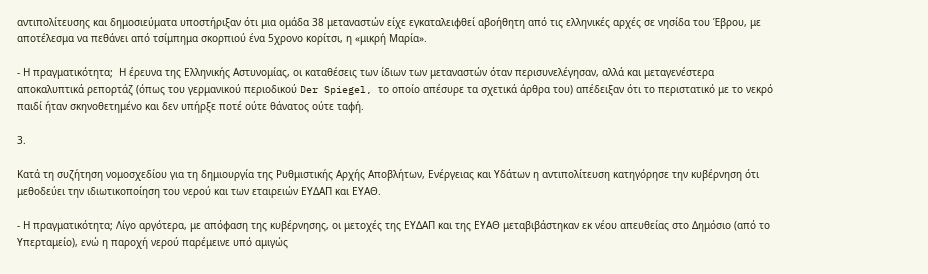αντιπολίτευσης και δημοσιεύματα υποστήριξαν ότι μια ομάδα 38 μεταναστών είχε εγκαταλειφθεί αβοήθητη από τις ελληνικές αρχές σε νησίδα του Έβρου, με αποτέλεσμα να πεθάνει από τσίμπημα σκορπιού ένα 5χρονο κορίτσι, η «μικρή Μαρία».

- Η πραγματικότητα;  Η έρευνα της Ελληνικής Αστυνομίας, οι καταθέσεις των ίδιων των μεταναστών όταν περισυνελέγησαν, αλλά και μεταγενέστερα αποκαλυπτικά ρεπορτάζ (όπως του γερμανικού περιοδικού Der Spiegel, το οποίο απέσυρε τα σχετικά άρθρα του) απέδειξαν ότι το περιστατικό με το νεκρό παιδί ήταν σκηνοθετημένο και δεν υπήρξε ποτέ ούτε θάνατος ούτε ταφή.

3.

Κατά τη συζήτηση νομοσχεδίου για τη δημιουργία της Ρυθμιστικής Αρχής Αποβλήτων, Ενέργειας και Υδάτων η αντιπολίτευση κατηγόρησε την κυβέρνηση ότι μεθοδεύει την ιδιωτικοποίηση του νερού και των εταιρειών ΕΥΔΑΠ και ΕΥΑΘ.

- Η πραγματικότητα; Λίγο αργότερα, με απόφαση της κυβέρνησης, οι μετοχές της ΕΥΔΑΠ και της ΕΥΑΘ μεταβιβάστηκαν εκ νέου απευθείας στο Δημόσιο (από το Υπερταμείο), ενώ η παροχή νερού παρέμεινε υπό αμιγώς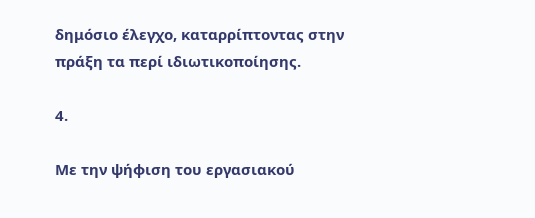δημόσιο έλεγχο, καταρρίπτοντας στην πράξη τα περί ιδιωτικοποίησης.

4.

Με την ψήφιση του εργασιακού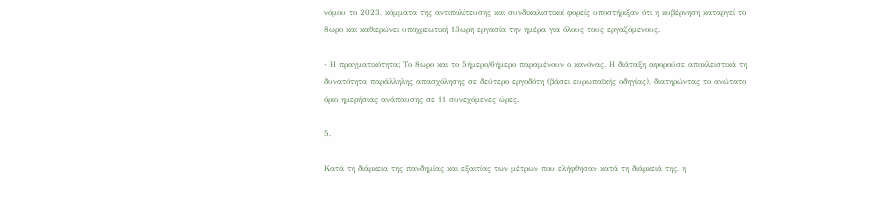νόμου το 2023, κόμματα της αντιπολίτευσης και συνδικαλιστικοί φορείς υποστήριξαν ότι η κυβέρνηση καταργεί το 8ωρο και καθιερώνει υποχρεωτική 13ωρη εργασία την ημέρα για όλους τους εργαζόμενους.

- Η πραγματικότητα; Το 8ωρο και το 5ήμερο/6ήμερο παραμένουν ο κανόνας. Η διάταξη αφορούσε αποκλειστικά τη δυνατότητα παράλληλης απασχόλησης σε δεύτερο εργοδότη (βάσει ευρωπαϊκής οδηγίας), διατηρώντας το ανώτατο όριο ημερήσιας ανάπαυσης σε 11 συνεχόμενες ώρες.

5.

Κατά τη διάρκεια της πανδημίας και εξαιτίας των μέτρων που ελήφθησαν κατά τη διάρκειά της, η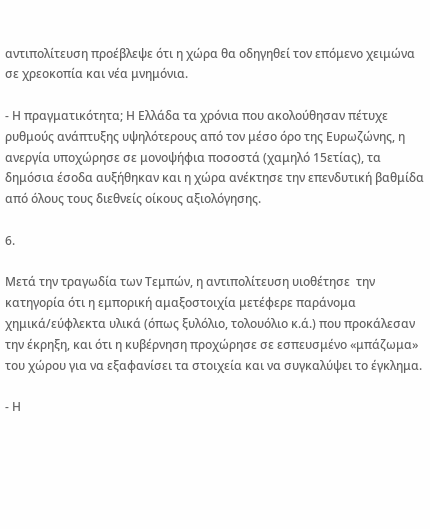αντιπολίτευση προέβλεψε ότι η χώρα θα οδηγηθεί τον επόμενο χειμώνα σε χρεοκοπία και νέα μνημόνια.

- Η πραγματικότητα; Η Ελλάδα τα χρόνια που ακολούθησαν πέτυχε ρυθμούς ανάπτυξης υψηλότερους από τον μέσο όρο της Ευρωζώνης, η ανεργία υποχώρησε σε μονοψήφια ποσοστά (χαμηλό 15ετίας), τα δημόσια έσοδα αυξήθηκαν και η χώρα ανέκτησε την επενδυτική βαθμίδα από όλους τους διεθνείς οίκους αξιολόγησης.

6.

Μετά την τραγωδία των Τεμπών, η αντιπολίτευση υιοθέτησε  την κατηγορία ότι η εμπορική αμαξοστοιχία μετέφερε παράνομα χημικά/εύφλεκτα υλικά (όπως ξυλόλιο, τολουόλιο κ.ά.) που προκάλεσαν την έκρηξη, και ότι η κυβέρνηση προχώρησε σε εσπευσμένο «μπάζωμα» του χώρου για να εξαφανίσει τα στοιχεία και να συγκαλύψει το έγκλημα.

- Η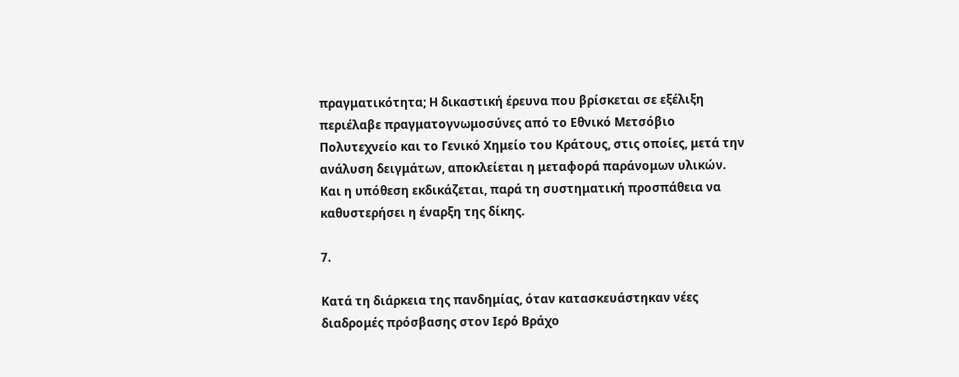πραγματικότητα; Η δικαστική έρευνα που βρίσκεται σε εξέλιξη περιέλαβε πραγματογνωμοσύνες από το Εθνικό Μετσόβιο Πολυτεχνείο και το Γενικό Χημείο του Κράτους, στις οποίες, μετά την ανάλυση δειγμάτων, αποκλείεται η μεταφορά παράνομων υλικών. Και η υπόθεση εκδικάζεται, παρά τη συστηματική προσπάθεια να καθυστερήσει η έναρξη της δίκης.

7.

Κατά τη διάρκεια της πανδημίας, όταν κατασκευάστηκαν νέες διαδρομές πρόσβασης στον Ιερό Βράχο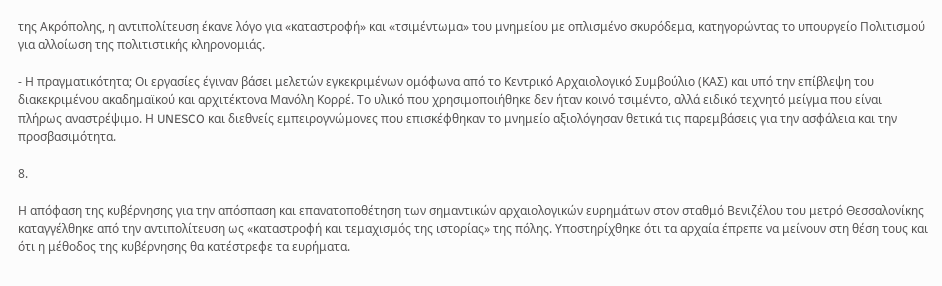της Ακρόπολης, η αντιπολίτευση έκανε λόγο για «καταστροφή» και «τσιμέντωμα» του μνημείου με οπλισμένο σκυρόδεμα, κατηγορώντας το υπουργείο Πολιτισμού για αλλοίωση της πολιτιστικής κληρονομιάς.

- Η πραγματικότητα; Οι εργασίες έγιναν βάσει μελετών εγκεκριμένων ομόφωνα από το Κεντρικό Αρχαιολογικό Συμβούλιο (ΚΑΣ) και υπό την επίβλεψη του διακεκριμένου ακαδημαϊκού και αρχιτέκτονα Μανόλη Κορρέ. Το υλικό που χρησιμοποιήθηκε δεν ήταν κοινό τσιμέντο, αλλά ειδικό τεχνητό μείγμα που είναι πλήρως αναστρέψιμο. Η UNESCO και διεθνείς εμπειρογνώμονες που επισκέφθηκαν το μνημείο αξιολόγησαν θετικά τις παρεμβάσεις για την ασφάλεια και την προσβασιμότητα.

8.

Η απόφαση της κυβέρνησης για την απόσπαση και επανατοποθέτηση των σημαντικών αρχαιολογικών ευρημάτων στον σταθμό Βενιζέλου του μετρό Θεσσαλονίκης καταγγέλθηκε από την αντιπολίτευση ως «καταστροφή και τεμαχισμός της ιστορίας» της πόλης. Υποστηρίχθηκε ότι τα αρχαία έπρεπε να μείνουν στη θέση τους και ότι η μέθοδος της κυβέρνησης θα κατέστρεφε τα ευρήματα.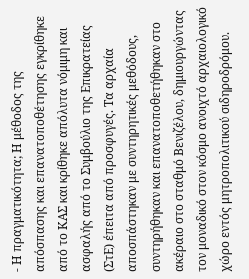- Η πραγματικότητα; Η μέθοδος της απόσπασης και επανατοποθέτησης εγκρίθηκε από το ΚΑΣ και κρίθηκε απόλυτα νόμιμη και ασφαλής από το Συμβούλιο της Επικρατείας (ΣτΕ) έπειτα από προσφυγές. Τα αρχαία αποσπάστηκαν με συντηρητικές μεθόδους, συντηρήθηκαν και επανατοποθετήθηκαν στο ακέραιο στο σταθμό Βενιζέλου, δημιουργώντας τον μοναδικό στον κόσμο ανοιχτό αρχαιολογικό χώρο εντός μητροπολιτικού σιδηροδρόμου.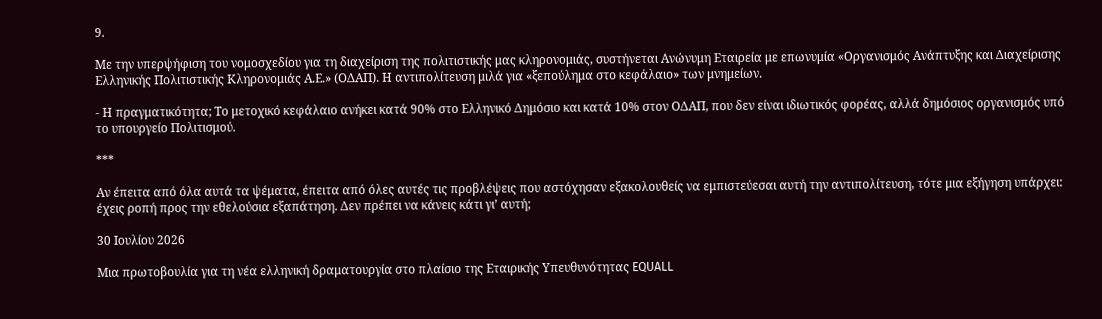9.

Με την υπερψήφιση του νομοσχεδίου για τη διαχείριση της πολιτιστικής μας κληρονομιάς, συστήνεται Ανώνυμη Εταιρεία με επωνυμία «Οργανισμός Ανάπτυξης και Διαχείρισης Ελληνικής Πολιτιστικής Κληρονομιάς Α.Ε.» (ΟΔΑΠ). Η αντιπολίτευση μιλά για «ξεπούλημα στο κεφάλαιο» των μνημείων.

- Η πραγματικότητα; Το μετοχικό κεφάλαιο ανήκει κατά 90% στο Ελληνικό Δημόσιο και κατά 10% στον ΟΔΑΠ, που δεν είναι ιδιωτικός φορέας, αλλά δημόσιος οργανισμός υπό το υπουργείο Πολιτισμού.

***

Αν έπειτα από όλα αυτά τα ψέματα, έπειτα από όλες αυτές τις προβλέψεις που αστόχησαν εξακολουθείς να εμπιστεύεσαι αυτή την αντιπολίτευση, τότε μια εξήγηση υπάρχει: έχεις ροπή προς την εθελούσια εξαπάτηση. Δεν πρέπει να κάνεις κάτι γι’ αυτή;

30 Ιουλίου 2026

Μια πρωτοβουλία για τη νέα ελληνική δραματουργία στο πλαίσιο της Εταιρικής Υπευθυνότητας EQUALL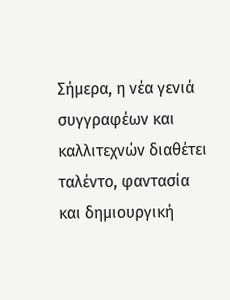Σήμερα, η νέα γενιά συγγραφέων και καλλιτεχνών διαθέτει ταλέντο, φαντασία και δημιουργική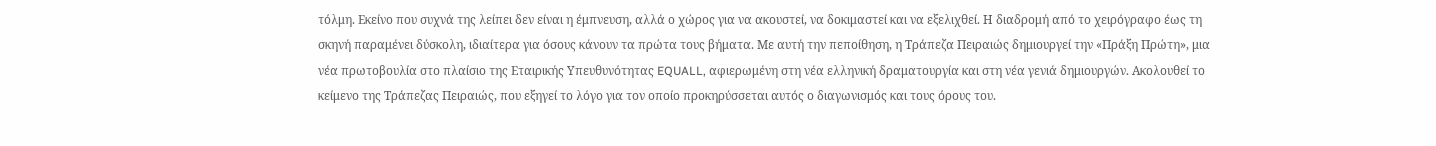τόλμη. Εκείνο που συχνά της λείπει δεν είναι η έμπνευση, αλλά ο χώρος για να ακουστεί, να δοκιμαστεί και να εξελιχθεί. Η διαδρομή από το χειρόγραφο έως τη σκηνή παραμένει δύσκολη, ιδιαίτερα για όσους κάνουν τα πρώτα τους βήματα. Με αυτή την πεποίθηση, η Τράπεζα Πειραιώς δημιουργεί την «Πράξη Πρώτη», μια νέα πρωτοβουλία στο πλαίσιο της Εταιρικής Υπευθυνότητας EQUALL, αφιερωμένη στη νέα ελληνική δραματουργία και στη νέα γενιά δημιουργών. Ακολουθεί το κείμενο της Τράπεζας Πειραιώς, που εξηγεί το λόγο για τον οποίο προκηρύσσεται αυτός ο διαγωνισμός και τους όρους του.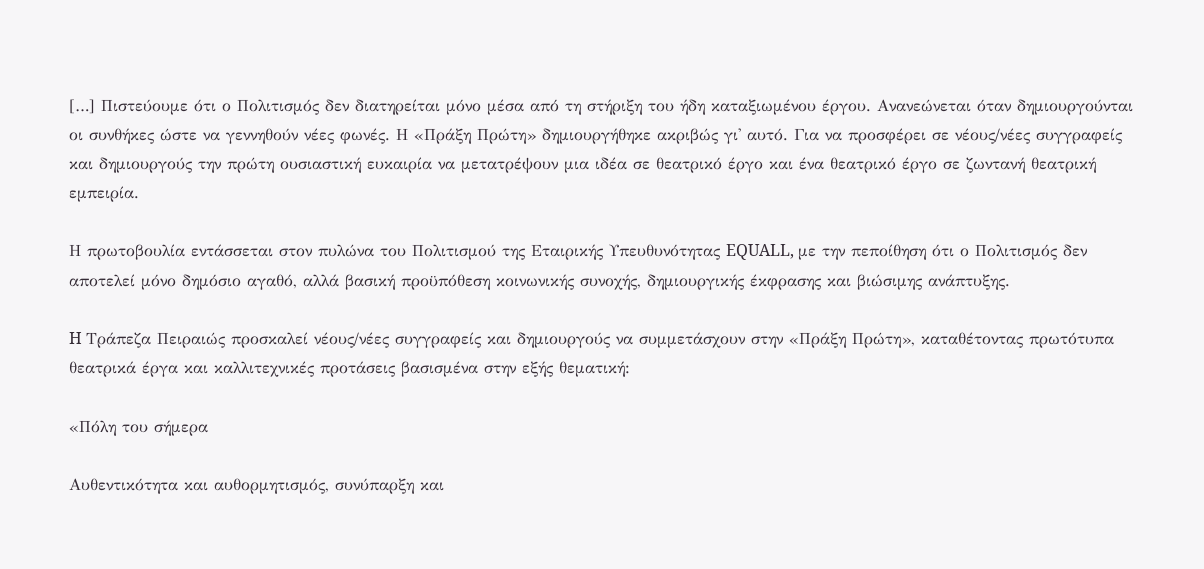[…] Πιστεύουμε ότι ο Πολιτισμός δεν διατηρείται μόνο μέσα από τη στήριξη του ήδη καταξιωμένου έργου. Ανανεώνεται όταν δημιουργούνται οι συνθήκες ώστε να γεννηθούν νέες φωνές. Η «Πράξη Πρώτη» δημιουργήθηκε ακριβώς γι' αυτό. Για να προσφέρει σε νέους/νέες συγγραφείς και δημιουργούς την πρώτη ουσιαστική ευκαιρία να μετατρέψουν μια ιδέα σε θεατρικό έργο και ένα θεατρικό έργο σε ζωντανή θεατρική εμπειρία.

Η πρωτοβουλία εντάσσεται στον πυλώνα του Πολιτισμού της Εταιρικής Υπευθυνότητας EQUALL, με την πεποίθηση ότι ο Πολιτισμός δεν αποτελεί μόνο δημόσιο αγαθό, αλλά βασική προϋπόθεση κοινωνικής συνοχής, δημιουργικής έκφρασης και βιώσιμης ανάπτυξης.

H Τράπεζα Πειραιώς προσκαλεί νέους/νέες συγγραφείς και δημιουργούς να συμμετάσχουν στην «Πράξη Πρώτη», καταθέτοντας πρωτότυπα θεατρικά έργα και καλλιτεχνικές προτάσεις βασισμένα στην εξής θεματική:

«Πόλη του σήμερα

Αυθεντικότητα και αυθορμητισμός, συνύπαρξη και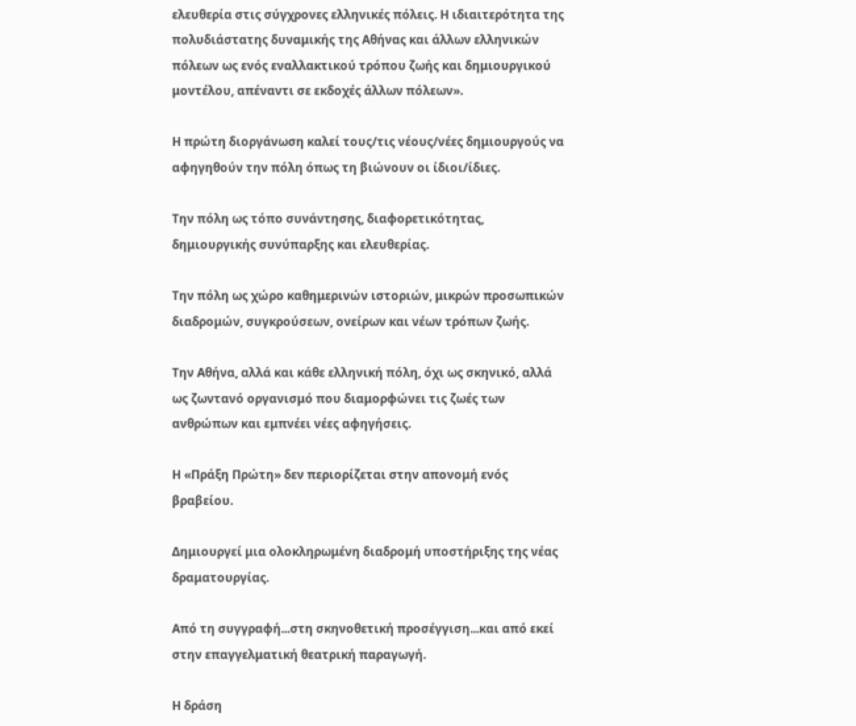ελευθερία στις σύγχρονες ελληνικές πόλεις. Η ιδιαιτερότητα της πολυδιάστατης δυναμικής της Αθήνας και άλλων ελληνικών πόλεων ως ενός εναλλακτικού τρόπου ζωής και δημιουργικού μοντέλου, απέναντι σε εκδοχές άλλων πόλεων».

Η πρώτη διοργάνωση καλεί τους/τις νέους/νέες δημιουργούς να αφηγηθούν την πόλη όπως τη βιώνουν οι ίδιοι/ίδιες.

Την πόλη ως τόπο συνάντησης, διαφορετικότητας, δημιουργικής συνύπαρξης και ελευθερίας.

Την πόλη ως χώρο καθημερινών ιστοριών, μικρών προσωπικών διαδρομών, συγκρούσεων, ονείρων και νέων τρόπων ζωής.

Την Αθήνα, αλλά και κάθε ελληνική πόλη, όχι ως σκηνικό, αλλά ως ζωντανό οργανισμό που διαμορφώνει τις ζωές των ανθρώπων και εμπνέει νέες αφηγήσεις.

Η «Πράξη Πρώτη» δεν περιορίζεται στην απονομή ενός βραβείου.

Δημιουργεί μια ολοκληρωμένη διαδρομή υποστήριξης της νέας δραματουργίας.

Από τη συγγραφή...στη σκηνοθετική προσέγγιση...και από εκεί στην επαγγελματική θεατρική παραγωγή.

Η δράση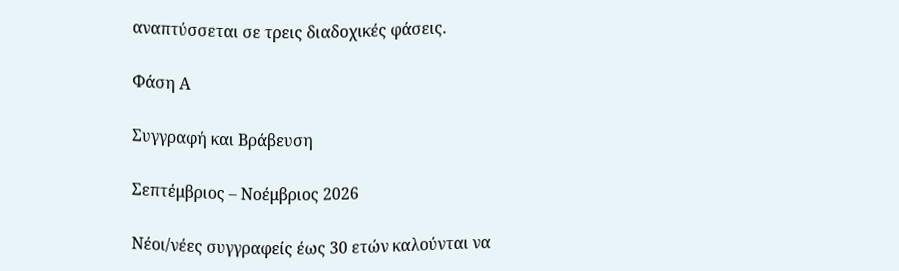αναπτύσσεται σε τρεις διαδοχικές φάσεις.

Φάση Α

Συγγραφή και Βράβευση

Σεπτέμβριος – Νοέμβριος 2026

Νέοι/νέες συγγραφείς έως 30 ετών καλούνται να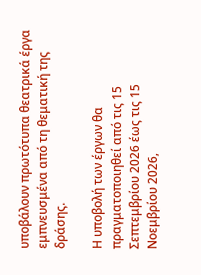υποβάλουν πρωτότυπα θεατρικά έργα εμπνευσμένα από τη θεματική της δράσης.

Η υποβολή των έργων θα πραγματοποιηθεί από τις 15 Σεπτεμβρίου 2026 έως τις 15 Νοεμβρίου 2026,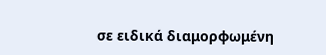σε ειδικά διαμορφωμένη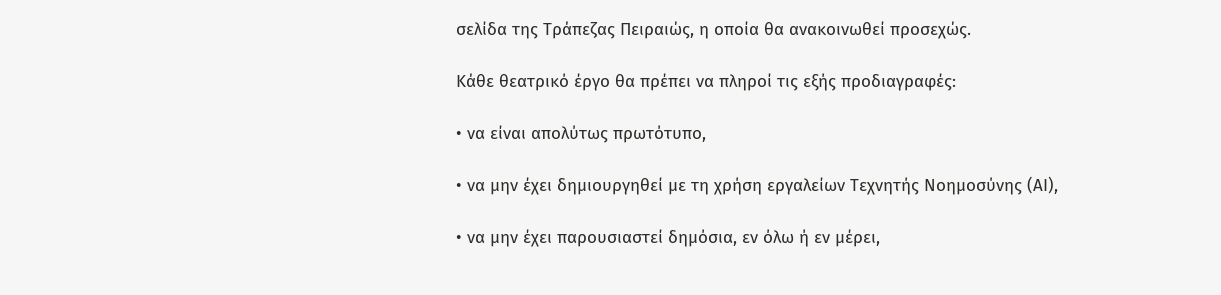σελίδα της Τράπεζας Πειραιώς, η οποία θα ανακοινωθεί προσεχώς.

Κάθε θεατρικό έργο θα πρέπει να πληροί τις εξής προδιαγραφές:

• να είναι απολύτως πρωτότυπο,

• να μην έχει δημιουργηθεί με τη χρήση εργαλείων Τεχνητής Νοημοσύνης (ΑΙ),

• να μην έχει παρουσιαστεί δημόσια, εν όλω ή εν μέρει,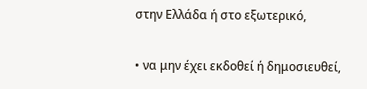στην Ελλάδα ή στο εξωτερικό,

• να μην έχει εκδοθεί ή δημοσιευθεί,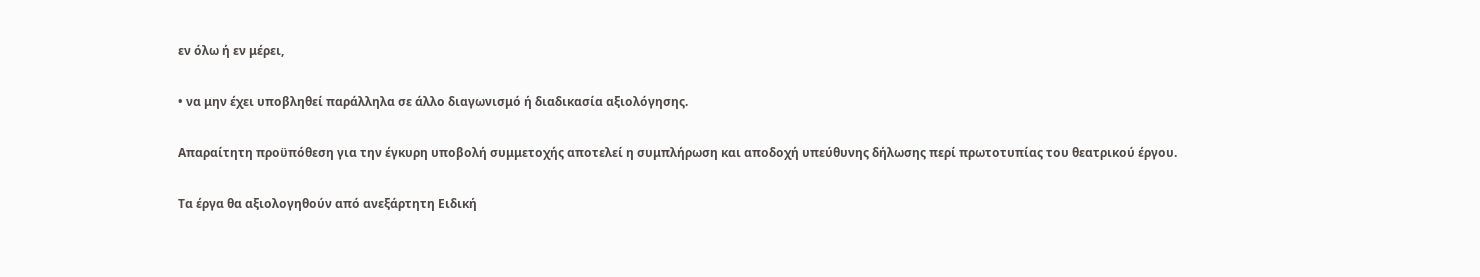εν όλω ή εν μέρει,

• να μην έχει υποβληθεί παράλληλα σε άλλο διαγωνισμό ή διαδικασία αξιολόγησης.

Απαραίτητη προϋπόθεση για την έγκυρη υποβολή συμμετοχής αποτελεί η συμπλήρωση και αποδοχή υπεύθυνης δήλωσης περί πρωτοτυπίας του θεατρικού έργου.

Τα έργα θα αξιολογηθούν από ανεξάρτητη Ειδική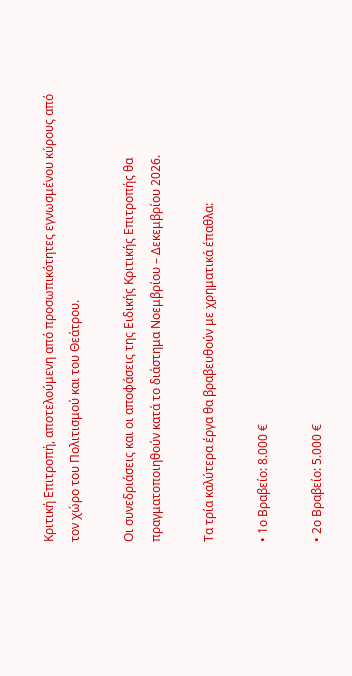Κριτική Επιτροπή, αποτελούμενη από προσωπικότητες εγνωσμένου κύρους από τον χώρο του Πολιτισμού και του Θεάτρου.

Οι συνεδριάσεις και οι αποφάσεις της Ειδικής Κριτικής Επιτροπής θα πραγματοποιηθούν κατά το διάστημα Νοεμβρίου – Δεκεμβρίου 2026.

Τα τρία καλύτερα έργα θα βραβευθούν με χρηματικά έπαθλα:

• 1ο Βραβείο: 8.000 €

• 2ο Βραβείο: 5.000 €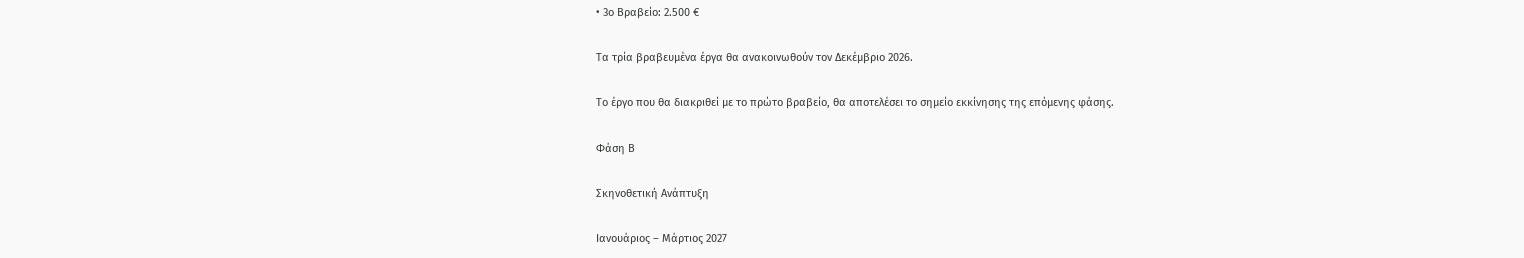• 3ο Βραβείο: 2.500 €

Τα τρία βραβευμένα έργα θα ανακοινωθούν τον Δεκέμβριο 2026.

Το έργο που θα διακριθεί με το πρώτο βραβείο, θα αποτελέσει το σημείο εκκίνησης της επόμενης φάσης.

Φάση Β

Σκηνοθετική Ανάπτυξη

Ιανουάριος – Μάρτιος 2027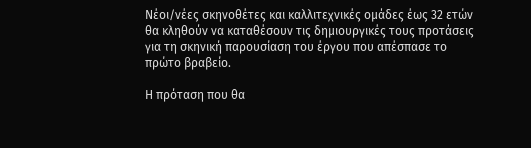Νέοι/νέες σκηνοθέτες και καλλιτεχνικές ομάδες έως 32 ετών θα κληθούν να καταθέσουν τις δημιουργικές τους προτάσεις για τη σκηνική παρουσίαση του έργου που απέσπασε το πρώτο βραβείο.

Η πρόταση που θα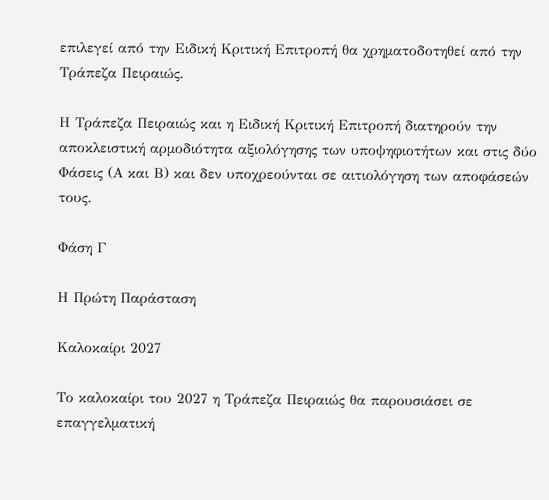επιλεγεί από την Ειδική Κριτική Επιτροπή θα χρηματοδοτηθεί από την Τράπεζα Πειραιώς.

Η Τράπεζα Πειραιώς και η Ειδική Κριτική Επιτροπή διατηρούν την αποκλειστική αρμοδιότητα αξιολόγησης των υποψηφιοτήτων και στις δύο Φάσεις (Α και Β) και δεν υποχρεούνται σε αιτιολόγηση των αποφάσεών τους.

Φάση Γ

Η Πρώτη Παράσταση

Καλοκαίρι 2027

Το καλοκαίρι του 2027 η Τράπεζα Πειραιώς θα παρουσιάσει σε επαγγελματική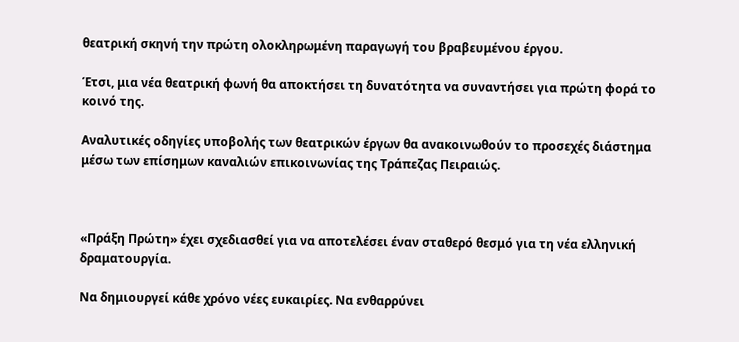θεατρική σκηνή την πρώτη ολοκληρωμένη παραγωγή του βραβευμένου έργου.

Έτσι, μια νέα θεατρική φωνή θα αποκτήσει τη δυνατότητα να συναντήσει για πρώτη φορά το κοινό της.

Αναλυτικές οδηγίες υποβολής των θεατρικών έργων θα ανακοινωθούν το προσεχές διάστημα μέσω των επίσημων καναλιών επικοινωνίας της Τράπεζας Πειραιώς.



«Πράξη Πρώτη» έχει σχεδιασθεί για να αποτελέσει έναν σταθερό θεσμό για τη νέα ελληνική δραματουργία.

Να δημιουργεί κάθε χρόνο νέες ευκαιρίες. Να ενθαρρύνει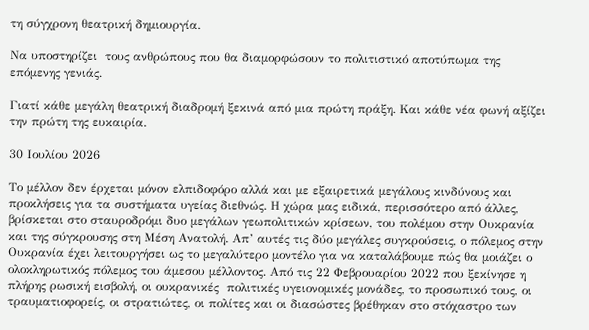τη σύγχρονη θεατρική δημιουργία.

Να υποστηρίζει  τους ανθρώπους που θα διαμορφώσουν το πολιτιστικό αποτύπωμα της επόμενης γενιάς.

Γιατί κάθε μεγάλη θεατρική διαδρομή ξεκινά από μια πρώτη πράξη. Και κάθε νέα φωνή αξίζει την πρώτη της ευκαιρία.

30 Ιουλίου 2026

Το μέλλον δεν έρχεται μόνον ελπιδοφόρο αλλά και με εξαιρετικά μεγάλους κινδύνους και προκλήσεις για τα συστήματα υγείας διεθνώς. Η χώρα μας ειδικά, περισσότερο από άλλες, βρίσκεται στο σταυροδρόμι δυο μεγάλων γεωπολιτικών κρίσεων, του πολέμου στην Ουκρανία και της σύγκρουσης στη Μέση Ανατολή. Απ’ αυτές τις δύο μεγάλες συγκρούσεις, ο πόλεμος στην Ουκρανία έχει λειτουργήσει ως το μεγαλύτερο μοντέλο για να καταλάβουμε πώς θα μοιάζει ο ολοκληρωτικός πόλεμος του άμεσου μέλλοντος. Από τις 22 Φεβρουαρίου 2022 που ξεκίνησε η πλήρης ρωσική εισβολή, οι ουκρανικές  πολιτικές υγειονομικές μονάδες, το προσωπικό τους, οι τραυματιοφορείς, οι στρατιώτες, οι πολίτες και οι διασώστες βρέθηκαν στο στόχαστρο των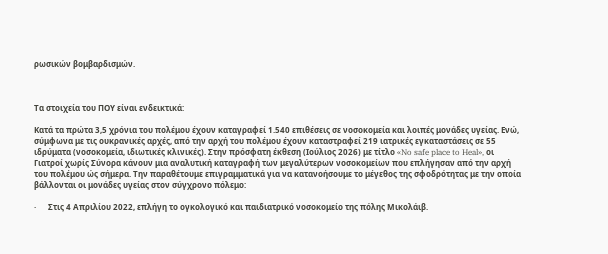ρωσικών βομβαρδισμών.



Τα στοιχεία του ΠΟΥ είναι ενδεικτικά:

Κατά τα πρώτα 3,5 χρόνια του πολέμου έχουν καταγραφεί 1.540 επιθέσεις σε νοσοκομεία και λοιπές μονάδες υγείας. Ενώ, σύμφωνα με τις ουκρανικές αρχές, από την αρχή του πολέμου έχουν καταστραφεί 219 ιατρικές εγκαταστάσεις σε 55 ιδρύματα (νοσοκομεία, ιδιωτικές κλινικές). Στην πρόσφατη έκθεση (Ιούλιος 2026) με τίτλο «No safe place to Heal», οι Γιατροί χωρίς Σύνορα κάνουν μια αναλυτική καταγραφή των μεγαλύτερων νοσοκομείων που επλήγησαν από την αρχή του πολέμου ώς σήμερα. Την παραθέτουμε επιγραμματικά για να κατανοήσουμε το μέγεθος της σφοδρότητας με την οποία βάλλονται οι μονάδες υγείας στον σύγχρονο πόλεμο:

·      Στις 4 Απριλίου 2022, επλήγη το ογκολογικό και παιδιατρικό νοσοκομείο της πόλης Μικολάιβ.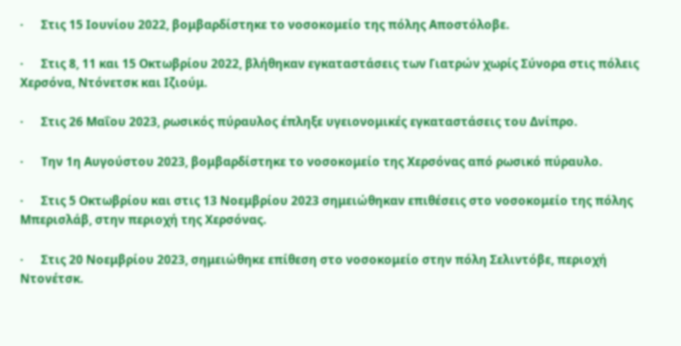·      Στις 15 Ιουνίου 2022, βομβαρδίστηκε το νοσοκομείο της πόλης Αποστόλοβε.

·      Στις 8, 11 και 15 Οκτωβρίου 2022, βλήθηκαν εγκαταστάσεις των Γιατρών χωρίς Σύνορα στις πόλεις Χερσόνα, Ντόνετσκ και Ιζιούμ.

·      Στις 26 Μαΐου 2023, ρωσικός πύραυλος έπληξε υγειονομικές εγκαταστάσεις του Δνίπρο.

·      Την 1η Αυγούστου 2023, βομβαρδίστηκε το νοσοκομείο της Χερσόνας από ρωσικό πύραυλο.

·      Στις 5 Οκτωβρίου και στις 13 Νοεμβρίου 2023 σημειώθηκαν επιθέσεις στο νοσοκομείο της πόλης Μπερισλάβ, στην περιοχή της Χερσόνας.

·      Στις 20 Νοεμβρίου 2023, σημειώθηκε επίθεση στο νοσοκομείο στην πόλη Σελιντόβε, περιοχή Ντονέτσκ.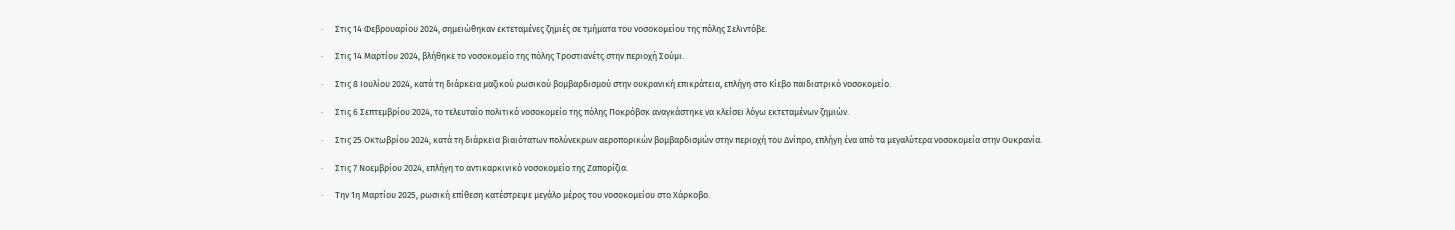·      Στις 14 Φεβρουαρίου 2024, σημειώθηκαν εκτεταμένες ζημιές σε τμήματα του νοσοκομείου της πόλης Σελιντόβε.

·      Στις 14 Μαρτίου 2024, βλήθηκε το νοσοκομείο της πόλης Τροστιανέτς στην περιοχή Σούμι.

·      Στις 8 Ιουλίου 2024, κατά τη διάρκεια μαζικού ρωσικού βομβαρδισμού στην ουκρανική επικράτεια, επλήγη στο Κίεβο παιδιατρικό νοσοκομείο.

·      Στις 6 Σεπτεμβρίου 2024, το τελευταίο πολιτικό νοσοκομείο της πόλης Ποκρόβσκ αναγκάστηκε να κλείσει λόγω εκτεταμένων ζημιών.

·      Στις 25 Οκτωβρίου 2024, κατά τη διάρκεια βιαιότατων πολύνεκρων αεροπορικών βομβαρδισμών στην περιοχή του Δνίπρο, επλήγη ένα από τα μεγαλύτερα νοσοκομεία στην Ουκρανία.

·      Στις 7 Νοεμβρίου 2024, επλήγη το αντικαρκινικό νοσοκομείο της Ζαπορίζια.

·      Την 1η Μαρτίου 2025, ρωσική επίθεση κατέστρεψε μεγάλο μέρος του νοσοκομείου στο Χάρκοβο.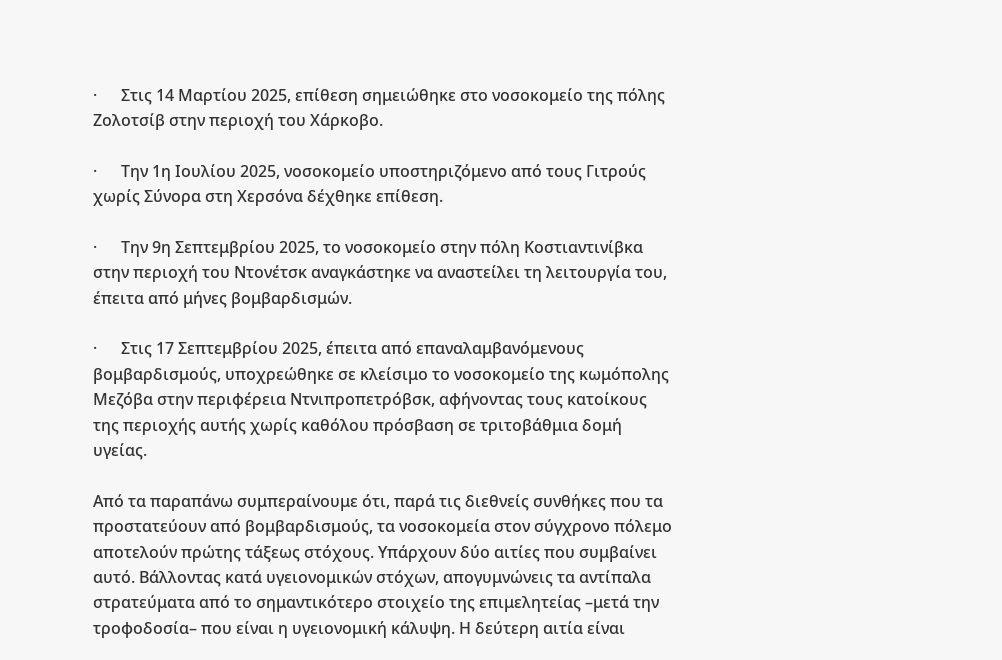·      Στις 14 Μαρτίου 2025, επίθεση σημειώθηκε στο νοσοκομείο της πόλης Ζολοτσίβ στην περιοχή του Χάρκοβο.

·      Την 1η Ιουλίου 2025, νοσοκομείο υποστηριζόμενο από τους Γιτρούς χωρίς Σύνορα στη Χερσόνα δέχθηκε επίθεση.

·      Την 9η Σεπτεμβρίου 2025, το νοσοκομείο στην πόλη Κοστιαντινίβκα στην περιοχή του Ντονέτσκ αναγκάστηκε να αναστείλει τη λειτουργία του, έπειτα από μήνες βομβαρδισμών.

·      Στις 17 Σεπτεμβρίου 2025, έπειτα από επαναλαμβανόμενους βομβαρδισμούς, υποχρεώθηκε σε κλείσιμο το νοσοκομείο της κωμόπολης Μεζόβα στην περιφέρεια Ντνιπροπετρόβσκ, αφήνοντας τους κατοίκους της περιοχής αυτής χωρίς καθόλου πρόσβαση σε τριτοβάθμια δομή υγείας.

Από τα παραπάνω συμπεραίνουμε ότι, παρά τις διεθνείς συνθήκες που τα προστατεύουν από βομβαρδισμούς, τα νοσοκομεία στον σύγχρονο πόλεμο αποτελούν πρώτης τάξεως στόχους. Υπάρχουν δύο αιτίες που συμβαίνει αυτό. Βάλλοντας κατά υγειονομικών στόχων, απογυμνώνεις τα αντίπαλα στρατεύματα από το σημαντικότερο στοιχείο της επιμελητείας –μετά την τροφοδοσία– που είναι η υγειονομική κάλυψη. Η δεύτερη αιτία είναι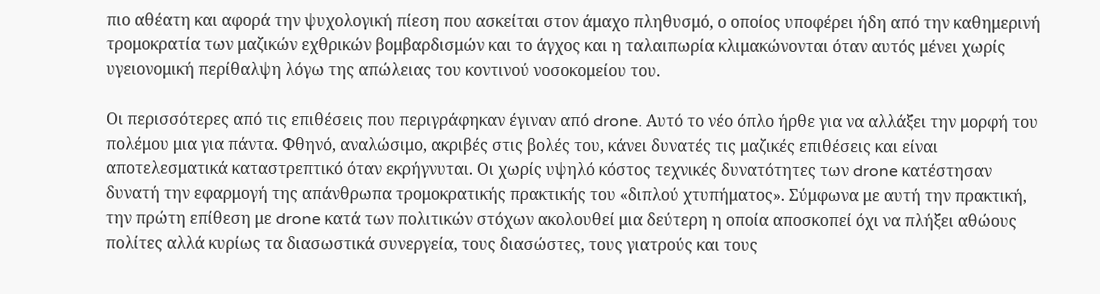πιο αθέατη και αφορά την ψυχολογική πίεση που ασκείται στον άμαχο πληθυσμό, ο οποίος υποφέρει ήδη από την καθημερινή τρομοκρατία των μαζικών εχθρικών βομβαρδισμών και το άγχος και η ταλαιπωρία κλιμακώνονται όταν αυτός μένει χωρίς υγειονομική περίθαλψη λόγω της απώλειας του κοντινού νοσοκομείου του.

Οι περισσότερες από τις επιθέσεις που περιγράφηκαν έγιναν από drone. Αυτό το νέο όπλο ήρθε για να αλλάξει την μορφή του πολέμου μια για πάντα. Φθηνό, αναλώσιμο, ακριβές στις βολές του, κάνει δυνατές τις μαζικές επιθέσεις και είναι αποτελεσματικά καταστρεπτικό όταν εκρήγνυται. Οι χωρίς υψηλό κόστος τεχνικές δυνατότητες των drone κατέστησαν δυνατή την εφαρμογή της απάνθρωπα τρομοκρατικής πρακτικής του «διπλού χτυπήματος». Σύμφωνα με αυτή την πρακτική, την πρώτη επίθεση με drone κατά των πολιτικών στόχων ακολουθεί μια δεύτερη η οποία αποσκοπεί όχι να πλήξει αθώους πολίτες αλλά κυρίως τα διασωστικά συνεργεία, τους διασώστες, τους γιατρούς και τους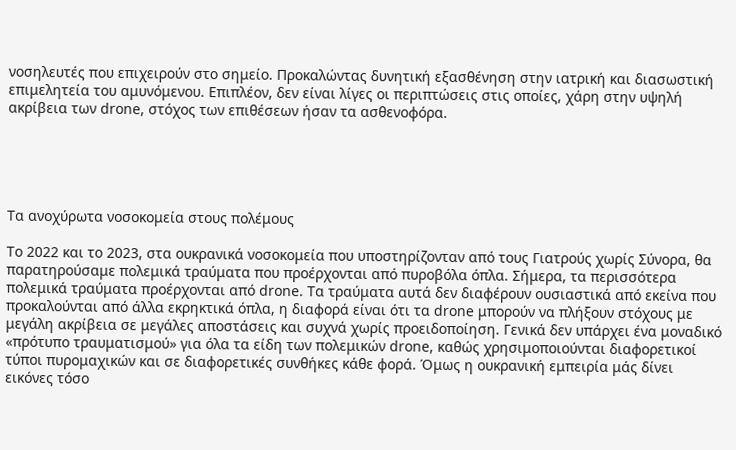νοσηλευτές που επιχειρούν στο σημείο. Προκαλώντας δυνητική εξασθένηση στην ιατρική και διασωστική επιμελητεία του αμυνόμενου. Επιπλέον, δεν είναι λίγες οι περιπτώσεις στις οποίες, χάρη στην υψηλή ακρίβεια των drone, στόχος των επιθέσεων ήσαν τα ασθενοφόρα.





Τα ανοχύρωτα νοσοκομεία στους πολέμους

Το 2022 και το 2023, στα ουκρανικά νοσοκομεία που υποστηρίζονταν από τους Γιατρούς χωρίς Σύνορα, θα παρατηρούσαμε πολεμικά τραύματα που προέρχονται από πυροβόλα όπλα. Σήμερα, τα περισσότερα πολεμικά τραύματα προέρχονται από drone. Τα τραύματα αυτά δεν διαφέρουν ουσιαστικά από εκείνα που προκαλούνται από άλλα εκρηκτικά όπλα, η διαφορά είναι ότι τα drone μπορούν να πλήξουν στόχους με μεγάλη ακρίβεια σε μεγάλες αποστάσεις και συχνά χωρίς προειδοποίηση. Γενικά δεν υπάρχει ένα μοναδικό «πρότυπο τραυματισμού» για όλα τα είδη των πολεμικών drone, καθώς χρησιμοποιούνται διαφορετικοί τύποι πυρομαχικών και σε διαφορετικές συνθήκες κάθε φορά. Όμως η ουκρανική εμπειρία μάς δίνει εικόνες τόσο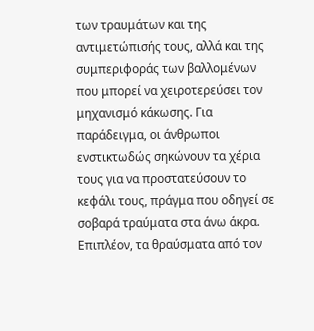των τραυμάτων και της αντιμετώπισής τους, αλλά και της συμπεριφοράς των βαλλομένων  που μπορεί να χειροτερεύσει τον μηχανισμό κάκωσης. Για παράδειγμα, οι άνθρωποι ενστικτωδώς σηκώνουν τα χέρια τους για να προστατεύσουν το κεφάλι τους, πράγμα που οδηγεί σε σοβαρά τραύματα στα άνω άκρα. Επιπλέον, τα θραύσματα από τον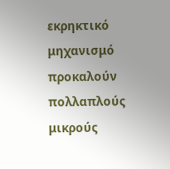εκρηκτικό μηχανισμό προκαλούν πολλαπλούς μικρούς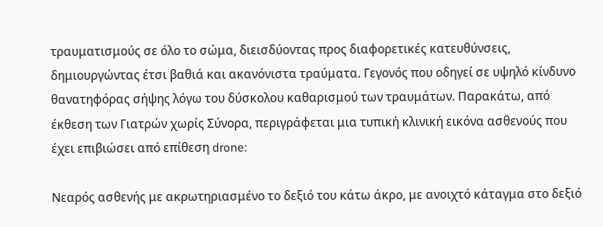τραυματισμούς σε όλο το σώμα, διεισδύοντας προς διαφορετικές κατευθύνσεις, δημιουργώντας έτσι βαθιά και ακανόνιστα τραύματα. Γεγονός που οδηγεί σε υψηλό κίνδυνο θανατηφόρας σήψης λόγω του δύσκολου καθαρισμού των τραυμάτων. Παρακάτω, από έκθεση των Γιατρών χωρίς Σύνορα, περιγράφεται μια τυπική κλινική εικόνα ασθενούς που έχει επιβιώσει από επίθεση drone:

Νεαρός ασθενής με ακρωτηριασμένο το δεξιό του κάτω άκρο, με ανοιχτό κάταγμα στο δεξιό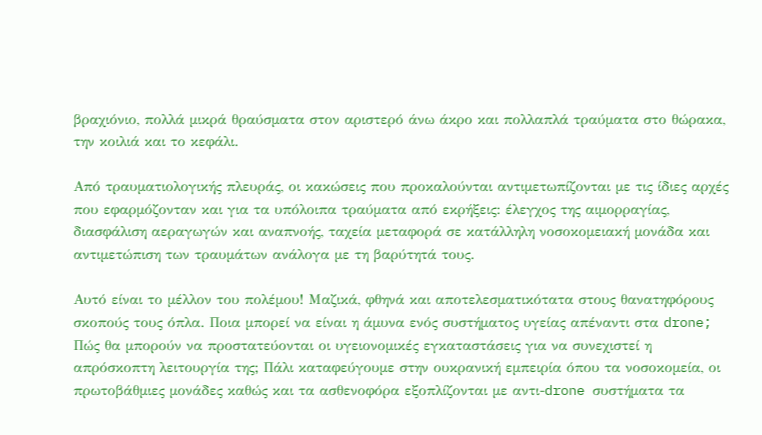βραχιόνιο, πολλά μικρά θραύσματα στον αριστερό άνω άκρο και πολλαπλά τραύματα στο θώρακα, την κοιλιά και το κεφάλι.

Από τραυματιολογικής πλευράς, οι κακώσεις που προκαλούνται αντιμετωπίζονται με τις ίδιες αρχές που εφαρμόζονταν και για τα υπόλοιπα τραύματα από εκρήξεις: έλεγχος της αιμορραγίας, διασφάλιση αεραγωγών και αναπνοής, ταχεία μεταφορά σε κατάλληλη νοσοκομειακή μονάδα και αντιμετώπιση των τραυμάτων ανάλογα με τη βαρύτητά τους.

Αυτό είναι το μέλλον του πολέμου! Μαζικά, φθηνά και αποτελεσματικότατα στους θανατηφόρους σκοπούς τους όπλα. Ποια μπορεί να είναι η άμυνα ενός συστήματος υγείας απέναντι στα drone; Πώς θα μπορούν να προστατεύονται οι υγειονομικές εγκαταστάσεις για να συνεχιστεί η απρόσκοπτη λειτουργία της; Πάλι καταφεύγουμε στην ουκρανική εμπειρία όπου τα νοσοκομεία, οι πρωτοβάθμιες μονάδες καθώς και τα ασθενοφόρα εξοπλίζονται με αντι-drone συστήματα τα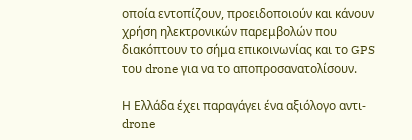οποία εντοπίζουν, προειδοποιούν και κάνουν χρήση ηλεκτρονικών παρεμβολών που διακόπτουν το σήμα επικοινωνίας και το GPS του drone για να το αποπροσανατολίσουν.

Η Ελλάδα έχει παραγάγει ένα αξιόλογο αντι-drone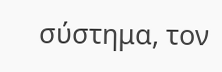σύστημα, τον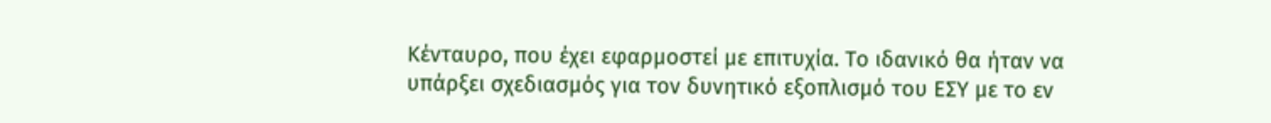Κένταυρο, που έχει εφαρμοστεί με επιτυχία. Το ιδανικό θα ήταν να υπάρξει σχεδιασμός για τον δυνητικό εξοπλισμό του ΕΣΥ με το εν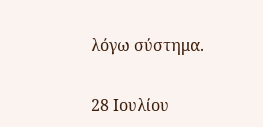λόγω σύστημα.

28 Ιουλίου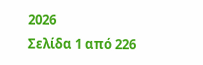2026
Σελίδα 1 από 226